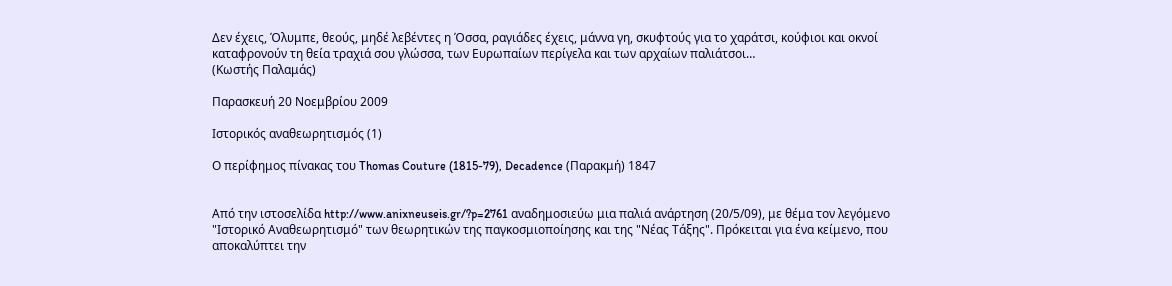Δεν έχεις, Όλυμπε, θεούς, μηδέ λεβέντες η Όσσα, ραγιάδες έχεις, μάννα γη, σκυφτούς για το χαράτσι, κούφιοι και οκνοί καταφρονούν τη θεία τραχιά σου γλώσσα, των Ευρωπαίων περίγελα και των αρχαίων παλιάτσοι…
(Κωστής Παλαμάς)

Παρασκευή 20 Νοεμβρίου 2009

Ιστορικός αναθεωρητισμός (1)

Ο περίφημος πίνακας του Thomas Couture (1815-79), Decadence (Παρακμή) 1847


Από την ιστοσελίδα http://www.anixneuseis.gr/?p=2761 αναδημοσιεύω μια παλιά ανάρτηση (20/5/09), με θέμα τον λεγόμενο "Ιστορικό Αναθεωρητισμό" των θεωρητικών της παγκοσμιοποίησης και της "Νέας Τάξης". Πρόκειται για ένα κείμενο, που αποκαλύπτει την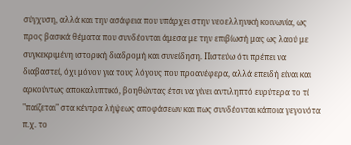σύγχυση, αλλά και την ασάφεια που υπάρχει στην νεοελληνική κοινωνία, ως προς βασικά θέματα που συνδέονται άμεσα με την επιβίωσή μας ως λαού με συγκεκριμένη ιστορική διαδρομή και συνείδηση. Πιστεύω ότι πρέπει να διαβαστεί, όχι μόνον για τους λόγους που προανέφερα, αλλά επειδή είναι και αρκούντως αποκαλυπτικό, βοηθώντας έτσι να γίνει αντιληπτό ευρύτερα το τί "παίζεται" στα κέντρα λήψεως αποφάσεων και πως συνδέονται κάποια γεγονότα π.χ. το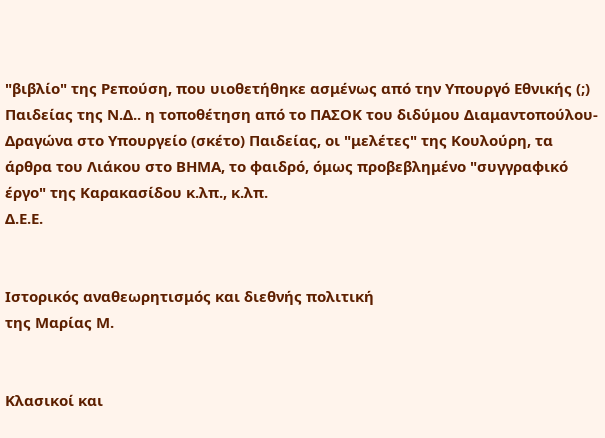"βιβλίο" της Ρεπούση, που υιοθετήθηκε ασμένως από την Υπουργό Εθνικής (;) Παιδείας της Ν.Δ.. η τοποθέτηση από το ΠΑΣΟΚ του διδύμου Διαμαντοπούλου-Δραγώνα στο Υπουργείο (σκέτο) Παιδείας, οι "μελέτες" της Κουλούρη, τα άρθρα του Λιάκου στο ΒΗΜΑ, το φαιδρό, όμως προβεβλημένο "συγγραφικό έργο" της Καρακασίδου κ.λπ., κ.λπ.
Δ.Ε.Ε.


Ιστορικός αναθεωρητισμός και διεθνής πολιτική
της Μαρίας Μ.


Κλασικοί και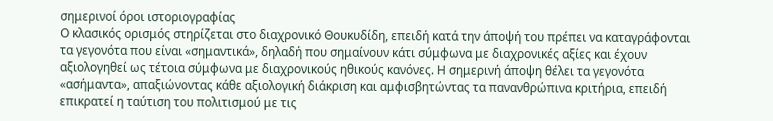σημερινοί όροι ιστοριογραφίας
Ο κλασικός ορισμός στηρίζεται στο διαχρονικό Θουκυδίδη, επειδή κατά την άποψή του πρέπει να καταγράφονται τα γεγονότα που είναι «σημαντικά», δηλαδή που σημαίνουν κάτι σύμφωνα με διαχρονικές αξίες και έχουν αξιολογηθεί ως τέτοια σύμφωνα με διαχρονικούς ηθικούς κανόνες. Η σημερινή άποψη θέλει τα γεγονότα «ασήμαντα», απαξιώνοντας κάθε αξιολογική διάκριση και αμφισβητώντας τα πανανθρώπινα κριτήρια, επειδή επικρατεί η ταύτιση του πολιτισμού με τις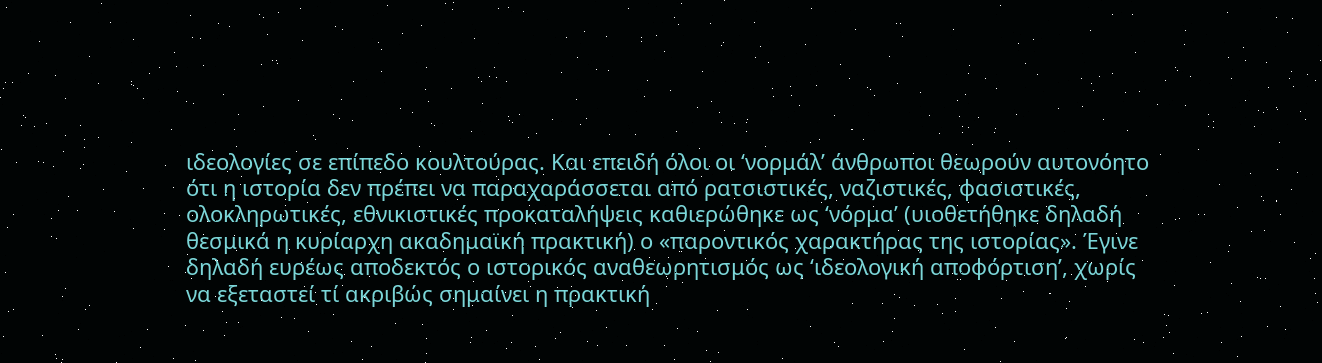ιδεολογίες σε επίπεδο κουλτούρας. Και επειδή όλοι οι ‘νορμάλ’ άνθρωποι θεωρούν αυτονόητο ότι η ιστορία δεν πρέπει να παραχαράσσεται από ρατσιστικές, ναζιστικές, φασιστικές, ολοκληρωτικές, εθνικιστικές προκαταλήψεις καθιερώθηκε ως ‘νόρμα’ (υιοθετήθηκε δηλαδή θεσμικά η κυρίαρχη ακαδημαϊκή πρακτική) ο «παροντικός χαρακτήρας της ιστορίας». Έγινε δηλαδή ευρέως αποδεκτός ο ιστορικός αναθεωρητισμός ως ‘ιδεολογική αποφόρτιση’, χωρίς να εξεταστεί τί ακριβώς σημαίνει η πρακτική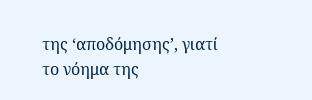της ‘αποδόμησης’, γιατί το νόημα της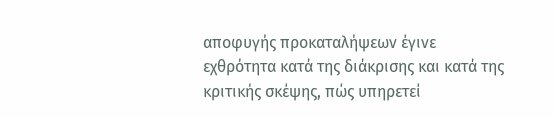αποφυγής προκαταλήψεων έγινε εχθρότητα κατά της διάκρισης και κατά της κριτικής σκέψης, πώς υπηρετεί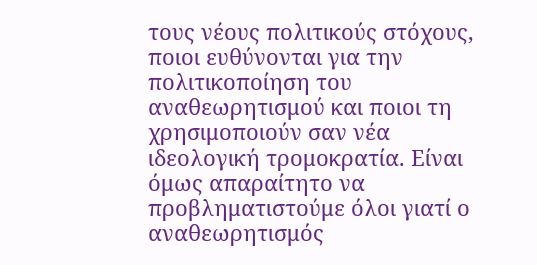τους νέους πολιτικούς στόχους, ποιοι ευθύνονται για την πολιτικοποίηση του αναθεωρητισμού και ποιοι τη χρησιμοποιούν σαν νέα ιδεολογική τρομοκρατία. Είναι όμως απαραίτητο να προβληματιστούμε όλοι γιατί ο αναθεωρητισμός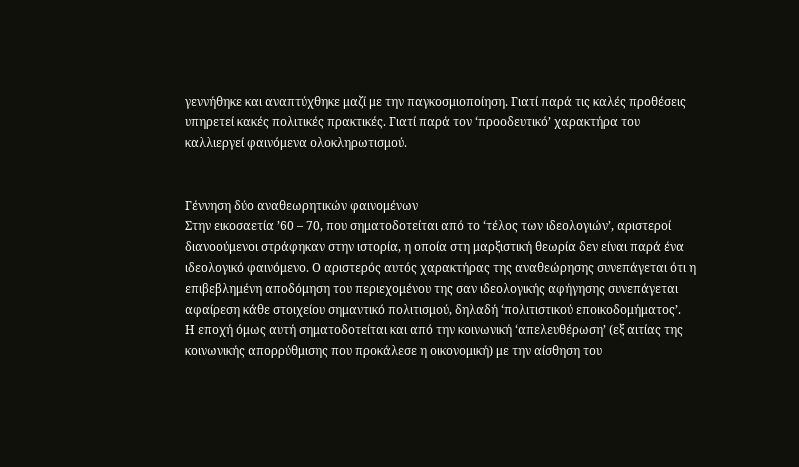γεννήθηκε και αναπτύχθηκε μαζί με την παγκοσμιοποίηση. Γιατί παρά τις καλές προθέσεις υπηρετεί κακές πολιτικές πρακτικές. Γιατί παρά τον ‘προοδευτικό’ χαρακτήρα του καλλιεργεί φαινόμενα ολοκληρωτισμού.


Γέννηση δύο αναθεωρητικών φαινομένων
Στην εικοσαετία ’60 – 70, που σηματοδοτείται από το ‘τέλος των ιδεολογιών’, αριστεροί διανοούμενοι στράφηκαν στην ιστορία, η οποία στη μαρξιστική θεωρία δεν είναι παρά ένα ιδεολογικό φαινόμενο. Ο αριστερός αυτός χαρακτήρας της αναθεώρησης συνεπάγεται ότι η επιβεβλημένη αποδόμηση του περιεχομένου της σαν ιδεολογικής αφήγησης συνεπάγεται αφαίρεση κάθε στοιχείου σημαντικό πολιτισμού, δηλαδή ‘πολιτιστικού εποικοδομήματος’.
Η εποχή όμως αυτή σηματοδοτείται και από την κοινωνική ‘απελευθέρωση’ (εξ αιτίας της κοινωνικής απορρύθμισης που προκάλεσε η οικονομική) με την αίσθηση του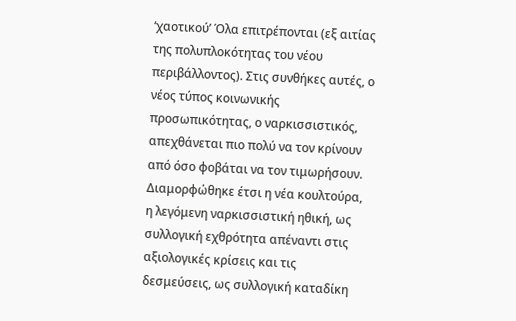‘χαοτικού’ Όλα επιτρέπονται (εξ αιτίας της πολυπλοκότητας του νέου περιβάλλοντος). Στις συνθήκες αυτές, ο νέος τύπος κοινωνικής προσωπικότητας, ο ναρκισσιστικός, απεχθάνεται πιο πολύ να τον κρίνουν από όσο φοβάται να τον τιμωρήσουν. Διαμορφώθηκε έτσι η νέα κουλτούρα, η λεγόμενη ναρκισσιστική ηθική, ως συλλογική εχθρότητα απέναντι στις αξιολογικές κρίσεις και τις δεσμεύσεις, ως συλλογική καταδίκη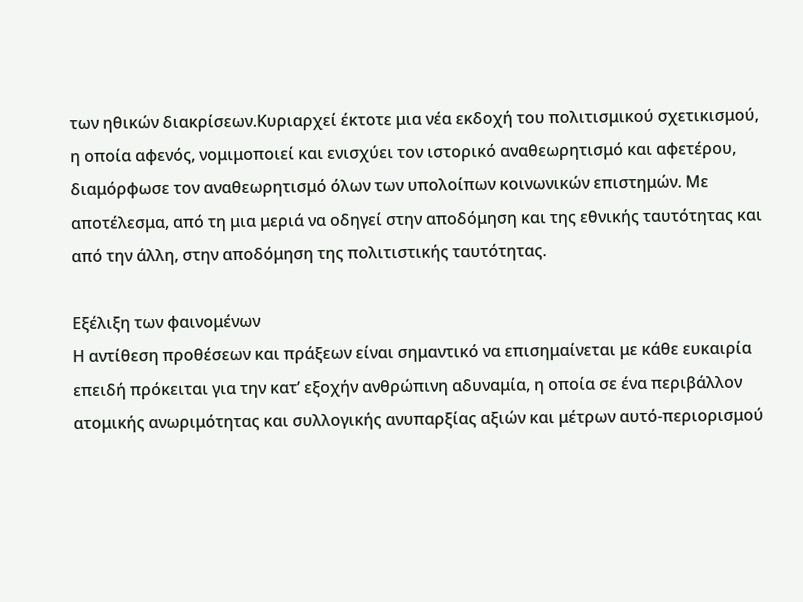των ηθικών διακρίσεων.Κυριαρχεί έκτοτε μια νέα εκδοχή του πολιτισμικού σχετικισμού, η οποία αφενός, νομιμοποιεί και ενισχύει τον ιστορικό αναθεωρητισμό και αφετέρου, διαμόρφωσε τον αναθεωρητισμό όλων των υπολοίπων κοινωνικών επιστημών. Με αποτέλεσμα, από τη μια μεριά να οδηγεί στην αποδόμηση και της εθνικής ταυτότητας και από την άλλη, στην αποδόμηση της πολιτιστικής ταυτότητας.

Εξέλιξη των φαινομένων
Η αντίθεση προθέσεων και πράξεων είναι σημαντικό να επισημαίνεται με κάθε ευκαιρία επειδή πρόκειται για την κατ’ εξοχήν ανθρώπινη αδυναμία, η οποία σε ένα περιβάλλον ατομικής ανωριμότητας και συλλογικής ανυπαρξίας αξιών και μέτρων αυτό-περιορισμού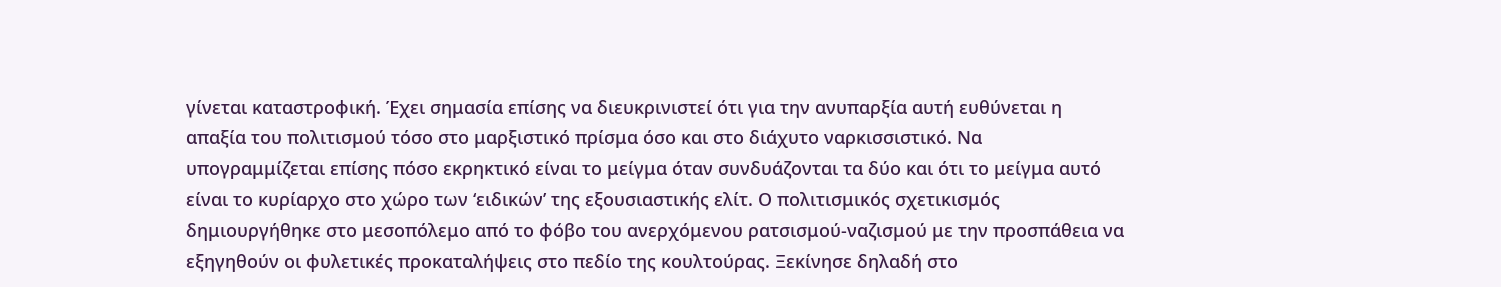γίνεται καταστροφική. Έχει σημασία επίσης να διευκρινιστεί ότι για την ανυπαρξία αυτή ευθύνεται η απαξία του πολιτισμού τόσο στο μαρξιστικό πρίσμα όσο και στο διάχυτο ναρκισσιστικό. Να υπογραμμίζεται επίσης πόσο εκρηκτικό είναι το μείγμα όταν συνδυάζονται τα δύο και ότι το μείγμα αυτό είναι το κυρίαρχο στο χώρο των ‘ειδικών’ της εξουσιαστικής ελίτ. Ο πολιτισμικός σχετικισμός δημιουργήθηκε στο μεσοπόλεμο από το φόβο του ανερχόμενου ρατσισμού-ναζισμού με την προσπάθεια να εξηγηθούν οι φυλετικές προκαταλήψεις στο πεδίο της κουλτούρας. Ξεκίνησε δηλαδή στο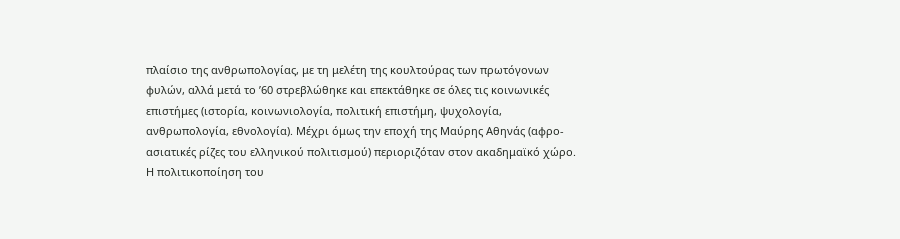πλαίσιο της ανθρωπολογίας, με τη μελέτη της κουλτούρας των πρωτόγονων φυλών, αλλά μετά το ’60 στρεβλώθηκε και επεκτάθηκε σε όλες τις κοινωνικές επιστήμες (ιστορία, κοινωνιολογία, πολιτική επιστήμη, ψυχολογία, ανθρωπολογία, εθνολογία). Μέχρι όμως την εποχή της Μαύρης Αθηνάς (αφρο-ασιατικές ρίζες του ελληνικού πολιτισμού) περιοριζόταν στον ακαδημαϊκό χώρο. Η πολιτικοποίηση του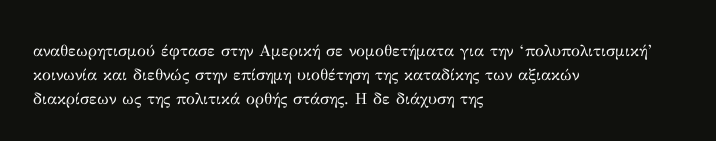αναθεωρητισμού έφτασε στην Αμερική σε νομοθετήματα για την ‘πολυπολιτισμική’ κοινωνία και διεθνώς στην επίσημη υιοθέτηση της καταδίκης των αξιακών διακρίσεων ως της πολιτικά ορθής στάσης. Η δε διάχυση της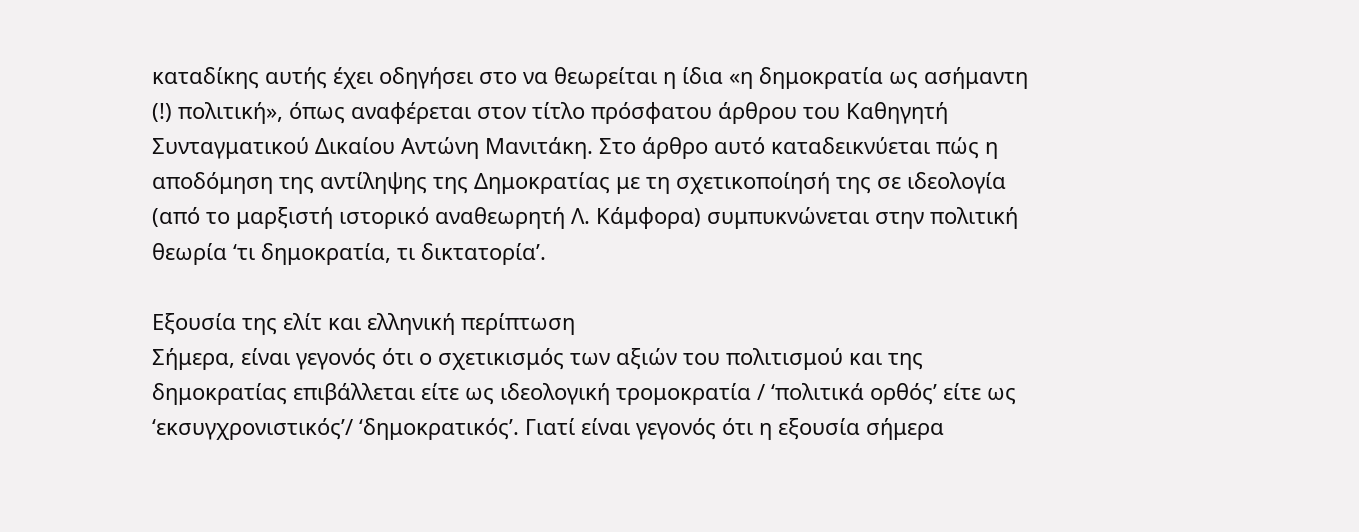καταδίκης αυτής έχει οδηγήσει στο να θεωρείται η ίδια «η δημοκρατία ως ασήμαντη (!) πολιτική», όπως αναφέρεται στον τίτλο πρόσφατου άρθρου του Καθηγητή Συνταγματικού Δικαίου Αντώνη Μανιτάκη. Στο άρθρο αυτό καταδεικνύεται πώς η αποδόμηση της αντίληψης της Δημοκρατίας με τη σχετικοποίησή της σε ιδεολογία (από το μαρξιστή ιστορικό αναθεωρητή Λ. Κάμφορα) συμπυκνώνεται στην πολιτική θεωρία ‘τι δημοκρατία, τι δικτατορία’.

Εξουσία της ελίτ και ελληνική περίπτωση
Σήμερα, είναι γεγονός ότι ο σχετικισμός των αξιών του πολιτισμού και της δημοκρατίας επιβάλλεται είτε ως ιδεολογική τρομοκρατία / ‘πολιτικά ορθός’ είτε ως ‘εκσυγχρονιστικός’/ ‘δημοκρατικός’. Γιατί είναι γεγονός ότι η εξουσία σήμερα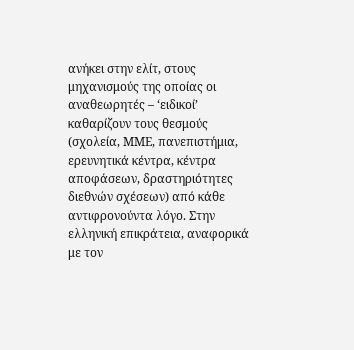ανήκει στην ελίτ, στους μηχανισμούς της οποίας οι αναθεωρητές – ‘ειδικοί’ καθαρίζουν τους θεσμούς (σχολεία, ΜΜΕ, πανεπιστήμια, ερευνητικά κέντρα, κέντρα αποφάσεων, δραστηριότητες διεθνών σχέσεων) από κάθε αντιφρονούντα λόγο. Στην ελληνική επικράτεια, αναφορικά με τον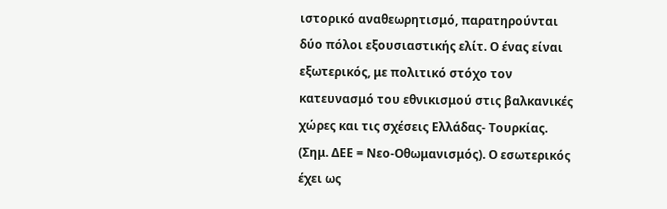ιστορικό αναθεωρητισμό, παρατηρούνται δύο πόλοι εξουσιαστικής ελίτ. Ο ένας είναι εξωτερικός, με πολιτικό στόχο τον κατευνασμό του εθνικισμού στις βαλκανικές χώρες και τις σχέσεις Ελλάδας- Τουρκίας. (Σημ. ΔΕΕ = Νεο-Οθωμανισμός). Ο εσωτερικός έχει ως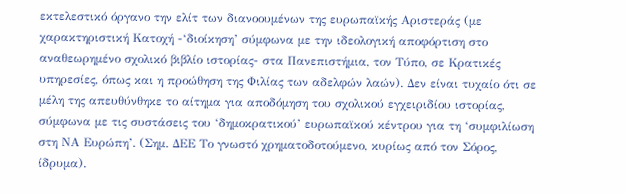εκτελεστικό όργανο την ελίτ των διανοουμένων της ευρωπαϊκής Αριστεράς (με χαρακτηριστική Κατοχή -‘διοίκηση’ σύμφωνα με την ιδεολογική αποφόρτιση στο αναθεωρημένο σχολικό βιβλίο ιστορίας- στα Πανεπιστήμια, τον Τύπο, σε Κρατικές υπηρεσίες, όπως και η προώθηση της Φιλίας των αδελφών λαών). Δεν είναι τυχαίο ότι σε μέλη της απευθύνθηκε το αίτημα για αποδόμηση του σχολικού εγχειριδίου ιστορίας, σύμφωνα με τις συστάσεις του ‘δημοκρατικού’ ευρωπαϊκού κέντρου για τη ‘συμφιλίωση στη ΝΑ Ευρώπη’. (Σημ. ΔΕΕ Το γνωστό χρηματοδοτούμενο, κυρίως από τον Σόρος, ίδρυμα).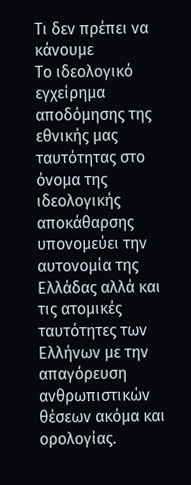Τι δεν πρέπει να κάνουμε
Το ιδεολογικό εγχείρημα αποδόμησης της εθνικής μας ταυτότητας στο όνομα της ιδεολογικής αποκάθαρσης υπονομεύει την αυτονομία της Ελλάδας αλλά και τις ατομικές ταυτότητες των Ελλήνων με την απαγόρευση ανθρωπιστικών θέσεων ακόμα και ορολογίας.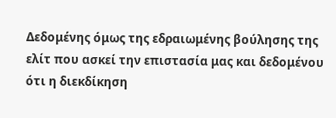Δεδομένης όμως της εδραιωμένης βούλησης της ελίτ που ασκεί την επιστασία μας και δεδομένου ότι η διεκδίκηση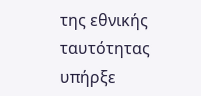της εθνικής ταυτότητας υπήρξε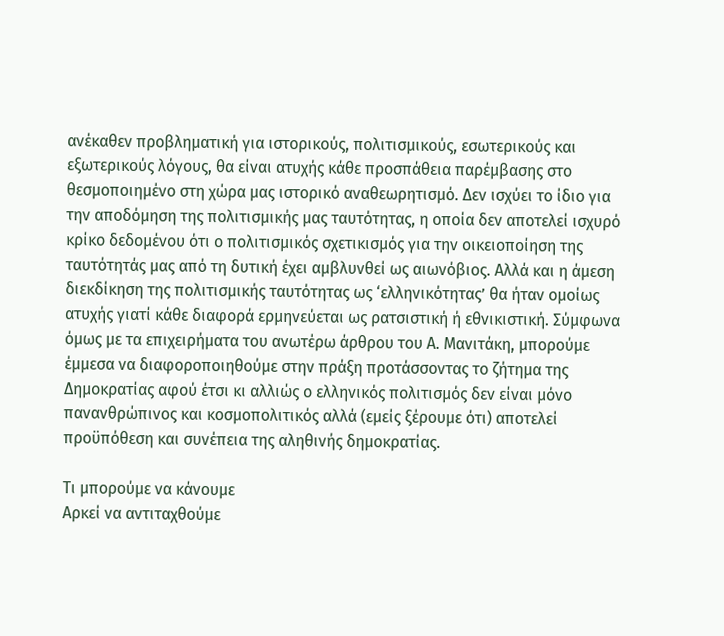ανέκαθεν προβληματική για ιστορικούς, πολιτισμικούς, εσωτερικούς και εξωτερικούς λόγους, θα είναι ατυχής κάθε προσπάθεια παρέμβασης στο θεσμοποιημένο στη χώρα μας ιστορικό αναθεωρητισμό. Δεν ισχύει το ίδιο για την αποδόμηση της πολιτισμικής μας ταυτότητας, η οποία δεν αποτελεί ισχυρό κρίκο δεδομένου ότι ο πολιτισμικός σχετικισμός για την οικειοποίηση της ταυτότητάς μας από τη δυτική έχει αμβλυνθεί ως αιωνόβιος. Αλλά και η άμεση διεκδίκηση της πολιτισμικής ταυτότητας ως ‘ελληνικότητας’ θα ήταν ομοίως ατυχής γιατί κάθε διαφορά ερμηνεύεται ως ρατσιστική ή εθνικιστική. Σύμφωνα όμως με τα επιχειρήματα του ανωτέρω άρθρου του Α. Μανιτάκη, μπορούμε έμμεσα να διαφοροποιηθούμε στην πράξη προτάσσοντας το ζήτημα της Δημοκρατίας αφού έτσι κι αλλιώς ο ελληνικός πολιτισμός δεν είναι μόνο πανανθρώπινος και κοσμοπολιτικός αλλά (εμείς ξέρουμε ότι) αποτελεί προϋπόθεση και συνέπεια της αληθινής δημοκρατίας.

Τι μπορούμε να κάνουμε
Αρκεί να αντιταχθούμε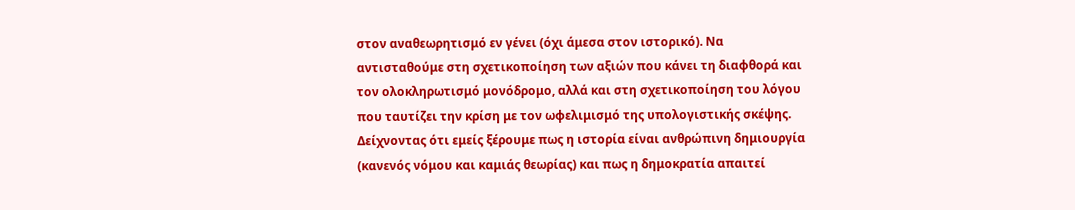στον αναθεωρητισμό εν γένει (όχι άμεσα στον ιστορικό). Να αντισταθούμε στη σχετικοποίηση των αξιών που κάνει τη διαφθορά και τον ολοκληρωτισμό μονόδρομο, αλλά και στη σχετικοποίηση του λόγου που ταυτίζει την κρίση με τον ωφελιμισμό της υπολογιστικής σκέψης. Δείχνοντας ότι εμείς ξέρουμε πως η ιστορία είναι ανθρώπινη δημιουργία (κανενός νόμου και καμιάς θεωρίας) και πως η δημοκρατία απαιτεί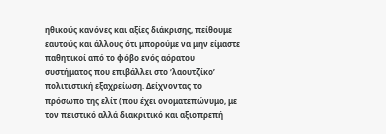ηθικούς κανόνες και αξίες διάκρισης, πείθουμε εαυτούς και άλλους ότι μπορούμε να μην είμαστε παθητικοί από το φόβο ενός αόρατου συστήματος που επιβάλλει στο ‘λαουτζίκο’ πολιτιστική εξαχρείωση. Δείχνοντας το πρόσωπο της ελίτ (που έχει ονοματεπώνυμο, με τον πειστικό αλλά διακριτικό και αξιοπρεπή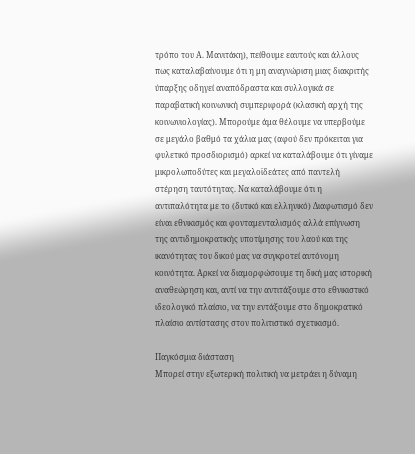τρόπο του Α. Μανιτάκη), πείθουμε εαυτούς και άλλους πως καταλαβαίνουμε ότι η μη αναγνώριση μιας διακριτής ύπαρξης οδηγεί αναπόδραστα και συλλογικά σε παραβατική κοινωνική συμπεριφορά (κλασική αρχή της κοινωνιολογίας). Μπορούμε άμα θέλουμε να υπερβούμε σε μεγάλο βαθμό τα χάλια μας (αφού δεν πρόκειται για φυλετικό προσδιορισμό) αρκεί να καταλάβουμε ότι γίναμε μικρολωποδύτες και μεγαλοϊδεάτες από παντελή στέρηση ταυτότητας. Να καταλάβουμε ότι η αντιπαλότητα με το (δυτικό και ελληνικό) Διαφωτισμό δεν είναι εθνικισμός και φονταμενταλισμός αλλά επίγνωση της αντιδημοκρατικής υποτίμησης του λαού και της ικανότητας του δικού μας να συγκροτεί αυτόνομη κοινότητα. Αρκεί να διαμορφώσουμε τη δική μας ιστορική αναθεώρηση και, αντί να την αντιτάξουμε στο εθνικιστικό ιδεολογικό πλαίσιο, να την εντάξουμε στο δημοκρατικό πλαίσιο αντίστασης στον πολιτιστικό σχετικισμό.

Παγκόσμια διάσταση
Μπορεί στην εξωτερική πολιτική να μετράει η δύναμη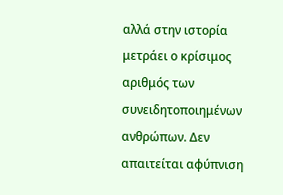αλλά στην ιστορία μετράει ο κρίσιμος αριθμός των συνειδητοποιημένων ανθρώπων. Δεν απαιτείται αφύπνιση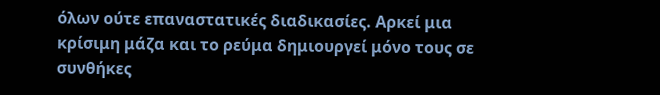όλων ούτε επαναστατικές διαδικασίες. Αρκεί μια κρίσιμη μάζα και το ρεύμα δημιουργεί μόνο τους σε συνθήκες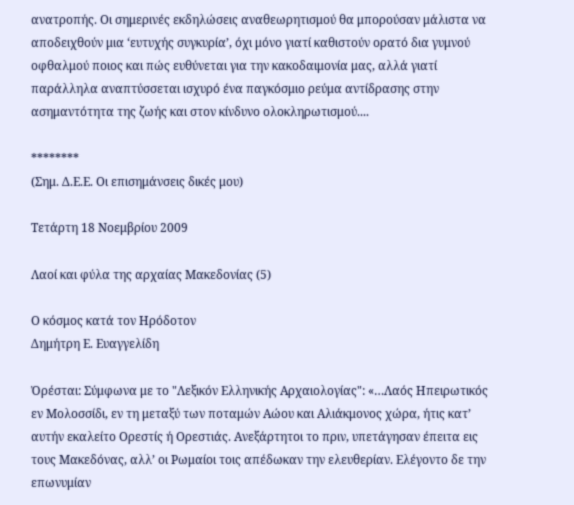ανατροπής. Οι σημερινές εκδηλώσεις αναθεωρητισμού θα μπορούσαν μάλιστα να αποδειχθούν μια ‘ευτυχής συγκυρία’, όχι μόνο γιατί καθιστούν ορατό δια γυμνού οφθαλμού ποιος και πώς ευθύνεται για την κακοδαιμονία μας, αλλά γιατί παράλληλα αναπτύσσεται ισχυρό ένα παγκόσμιο ρεύμα αντίδρασης στην ασημαντότητα της ζωής και στον κίνδυνο ολοκληρωτισμού....

********
(Σημ. Δ.Ε.Ε. Οι επισημάνσεις δικές μου)

Τετάρτη 18 Νοεμβρίου 2009

Λαοί και φύλα της αρχαίας Μακεδονίας (5)

Ο κόσμος κατά τον Ηρόδοτον
Δημήτρη Ε. Ευαγγελίδη

Ὀρέσται: Σύμφωνα με το "Λεξικόν Ελληνικής Αρχαιολογίας": «…Λαός Ηπειρωτικός εν Μολοσσίδι, εν τη μεταξύ των ποταμών Αώου και Αλιάκμονος χώρα, ήτις κατ’ αυτήν εκαλείτο Ορεστίς ή Ορεστιάς. Ανεξάρτητοι το πριν, υπετάγησαν έπειτα εις τους Μακεδόνας, αλλ’ οι Ρωμαίοι τοις απέδωκαν την ελευθερίαν. Ελέγοντο δε την επωνυμίαν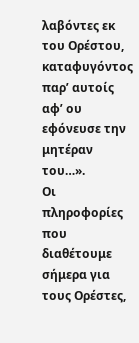λαβόντες εκ του Ορέστου, καταφυγόντος παρ’ αυτοίς αφ’ ου εφόνευσε την μητέραν του…».
Οι πληροφορίες που διαθέτουμε σήμερα για τους Ορέστες,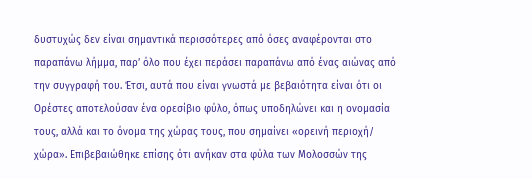δυστυχώς δεν είναι σημαντικά περισσότερες από όσες αναφέρονται στο παραπάνω λήμμα, παρ’ όλο που έχει περάσει παραπάνω από ένας αιώνας από την συγγραφή του. Έτσι, αυτά που είναι γνωστά με βεβαιότητα είναι ότι οι Ορέστες αποτελούσαν ένα ορεσίβιο φύλο, όπως υποδηλώνει και η ονομασία τους, αλλά και το όνομα της χώρας τους, που σημαίνει «ορεινή περιοχή/ χώρα». Επιβεβαιώθηκε επίσης ότι ανήκαν στα φύλα των Μολοσσών της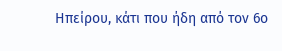Ηπείρου, κάτι που ήδη από τον 6ο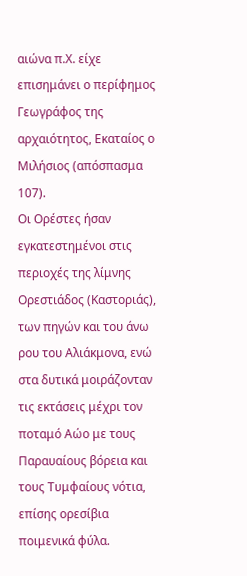αιώνα π.Χ. είχε επισημάνει ο περίφημος Γεωγράφος της αρχαιότητος, Εκαταίος ο Μιλήσιος (απόσπασμα 107).
Οι Ορέστες ήσαν εγκατεστημένοι στις περιοχές της λίμνης Ορεστιάδος (Καστοριάς), των πηγών και του άνω ρου του Αλιάκμονα, ενώ στα δυτικά μοιράζονταν τις εκτάσεις μέχρι τον ποταμό Αώο με τους Παραυαίους βόρεια και τους Τυμφαίους νότια, επίσης ορεσίβια ποιμενικά φύλα.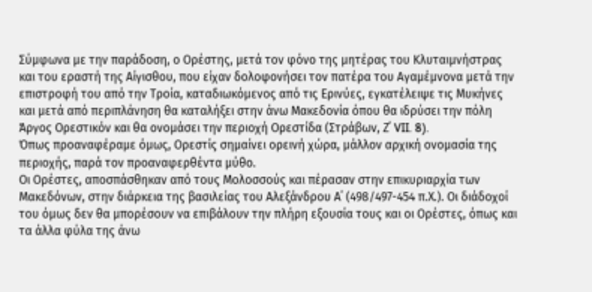Σύμφωνα με την παράδοση, ο Ορέστης, μετά τον φόνο της μητέρας του Κλυταιμνήστρας και του εραστή της Αίγισθου, που είχαν δολοφονήσει τον πατέρα του Αγαμέμνονα μετά την επιστροφή του από την Τροία, καταδιωκόμενος από τις Ερινύες, εγκατέλειψε τις Μυκήνες και μετά από περιπλάνηση θα καταλήξει στην άνω Μακεδονία όπου θα ιδρύσει την πόλη Άργος Ορεστικόν και θα ονομάσει την περιοχή Ορεστίδα (Στράβων, Ζ΄ VII. 8).
Όπως προαναφέραμε όμως, Ορεστίς σημαίνει ορεινή χώρα, μάλλον αρχική ονομασία της περιοχής, παρά τον προαναφερθέντα μύθο.
Οι Ορέστες, αποσπάσθηκαν από τους Μολοσσούς και πέρασαν στην επικυριαρχία των Μακεδόνων, στην διάρκεια της βασιλείας του Αλεξάνδρου Α΄ (498/497-454 π.Χ.). Οι διάδοχοί του όμως δεν θα μπορέσουν να επιβάλουν την πλήρη εξουσία τους και οι Ορέστες, όπως και τα άλλα φύλα της άνω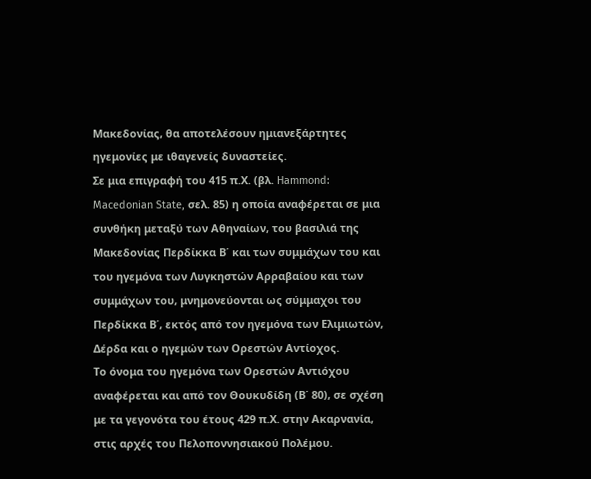Μακεδονίας, θα αποτελέσουν ημιανεξάρτητες ηγεμονίες με ιθαγενείς δυναστείες.
Σε μια επιγραφή του 415 π.Χ. (βλ. Hammond: Macedonian State, σελ. 85) η οποία αναφέρεται σε μια συνθήκη μεταξύ των Αθηναίων, του βασιλιά της Μακεδονίας Περδίκκα Β΄ και των συμμάχων του και του ηγεμόνα των Λυγκηστών Αρραβαίου και των συμμάχων του, μνημονεύονται ως σύμμαχοι του Περδίκκα Β΄, εκτός από τον ηγεμόνα των Ελιμιωτών, Δέρδα και ο ηγεμών των Ορεστών Αντίοχος.
Το όνομα του ηγεμόνα των Ορεστών Αντιόχου αναφέρεται και από τον Θουκυδίδη (Β΄ 80), σε σχέση με τα γεγονότα του έτους 429 π.Χ. στην Ακαρνανία, στις αρχές του Πελοποννησιακού Πολέμου.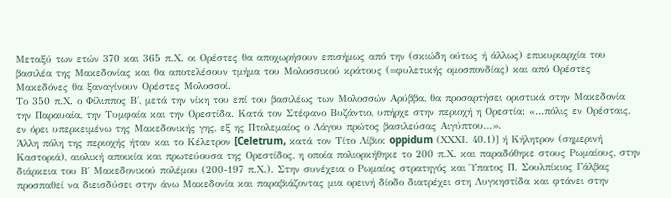Μεταξύ των ετών 370 και 365 π.Χ. οι Ορέστες θα αποχωρήσουν επισήμως από την (σκιώδη ούτως ή άλλως) επικυριαρχία του βασιλέα της Μακεδονίας και θα αποτελέσουν τμήμα του Μολοσσικού κράτους (=φυλετικής ομοσπονδίας) και από Ορέστες Μακεδόνες θα ξαναγίνουν Ορέστες Μολοσσοί.
Το 350 π.Χ. ο Φίλιππος Β΄, μετά την νίκη του επί του βασιλέως των Μολοσσών Αρύββα, θα προσαρτήσει οριστικά στην Μακεδονία την Παραυαία, την Τυμφαία και την Ορεστίδα. Κατά τον Στέφανο Βυζάντιο, υπήρχε στην περιοχή η Ορεστία: «…πόλις εν Ορέσταις, εν όρει υπερκειμένω της Μακεδονικής γης, εξ ης Πτολεμαίος ο Λάγου πρώτος βασιλεύσας Αιγύπτου…».
Άλλη πόλη της περιοχής ήταν και το Κέλετρον [Celetrum, κατά τον Τίτο Λίβιο: oppidum (ΧΧΧΙ. 40.1)] ή Κήλητρον (σημερινή Καστοριά), αιολική αποικία και πρωτεύουσα της Ορεστίδος, η οποία πολιορκήθηκε το 200 π.Χ. και παραδόθηκε στους Ρωμαίους, στην διάρκεια του Β΄ Μακεδονικού πολέμου (200-197 π.Χ.). Στην συνέχεια ο Ρωμαίος στρατηγός και Ύπατος Π. Σουλπίκιος Γάλβας προσπαθεί να διεισδύσει στην άνω Μακεδονία και παραβιάζοντας μια ορεινή δίοδο διατρέχει στη Λυγκηστίδα και φτάνει στην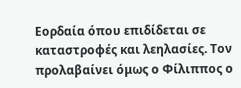Εορδαία όπου επιδίδεται σε καταστροφές και λεηλασίες. Τον προλαβαίνει όμως ο Φίλιππος ο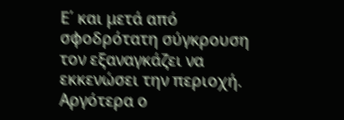Ε΄ και μετά από σφοδρότατη σύγκρουση τον εξαναγκάζει να εκκενώσει την περιοχή. Αργότερα ο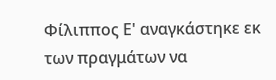Φίλιππος Ε' αναγκάστηκε εκ των πραγμάτων να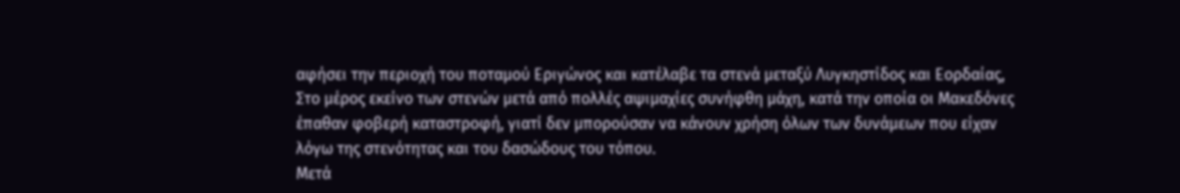αφήσει την περιοχή του ποταμού Εριγώνος και κατέλαβε τα στενά μεταξύ Λυγκηστίδος και Εορδαίας, Στο μέρος εκείνο των στενών μετά από πολλές αψιμαχίες συνήφθη μάχη, κατά την οποία οι Μακεδόνες έπαθαν φοβερή καταστροφή, γιατί δεν μπορούσαν να κάνουν χρήση όλων των δυνάμεων που είχαν λόγω της στενότητας και του δασώδους του τόπου.
Μετά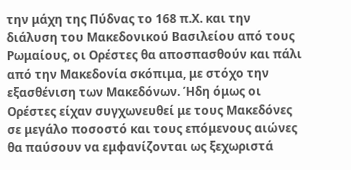την μάχη της Πύδνας το 168 π.Χ. και την διάλυση του Μακεδονικού Βασιλείου από τους Ρωμαίους, οι Ορέστες θα αποσπασθούν και πάλι από την Μακεδονία σκόπιμα, με στόχο την εξασθένιση των Μακεδόνων. Ήδη όμως οι Ορέστες είχαν συγχωνευθεί με τους Μακεδόνες σε μεγάλο ποσοστό και τους επόμενους αιώνες θα παύσουν να εμφανίζονται ως ξεχωριστά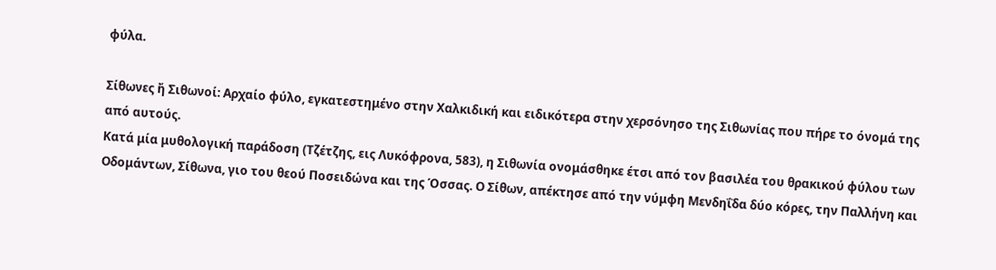φύλα.

Σίθωνες ἤ Σιθωνοί: Αρχαίο φύλο, εγκατεστημένο στην Χαλκιδική και ειδικότερα στην χερσόνησο της Σιθωνίας που πήρε το όνομά της από αυτούς.
Κατά μία μυθολογική παράδοση (Τζέτζης, εις Λυκόφρονα, 583), η Σιθωνία ονομάσθηκε έτσι από τον βασιλέα του θρακικού φύλου των Οδομάντων, Σίθωνα, γιο του θεού Ποσειδώνα και της Όσσας. Ο Σίθων, απέκτησε από την νύμφη Μενδηΐδα δύο κόρες, την Παλλήνη και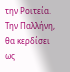την Ροιτεία. Την Παλλήνη, θα κερδίσει ως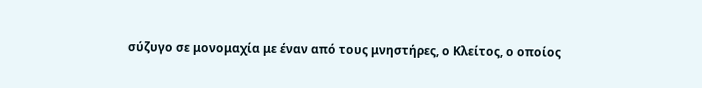σύζυγο σε μονομαχία με έναν από τους μνηστήρες, ο Κλείτος, ο οποίος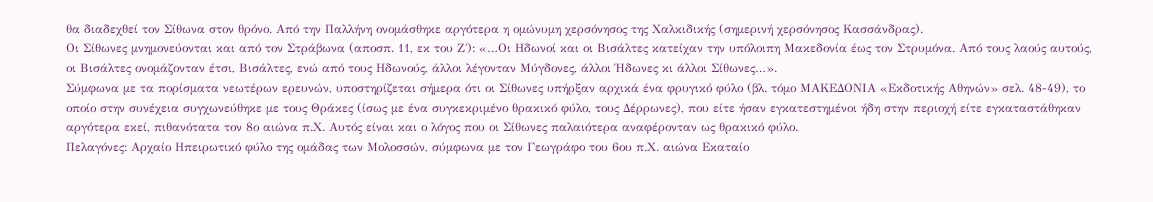θα διαδεχθεί τον Σίθωνα στον θρόνο. Από την Παλλήνη ονομάσθηκε αργότερα η ομώνυμη χερσόνησος της Χαλκιδικής (σημερινή χερσόνησος Κασσάνδρας).
Οι Σίθωνες μνημονεύονται και από τον Στράβωνα (αποσπ. 11, εκ του Ζ΄): «…Οι Ηδωνοί και οι Βισάλτες κατείχαν την υπόλοιπη Μακεδονία έως τον Στρυμόνα. Από τους λαούς αυτούς, οι Βισάλτες ονομάζονταν έτσι, Βισάλτες, ενώ από τους Ηδωνούς, άλλοι λέγονταν Μύγδονες, άλλοι Ήδωνες κι άλλοι Σίθωνες…».
Σύμφωνα με τα πορίσματα νεωτέρων ερευνών, υποστηρίζεται σήμερα ότι οι Σίθωνες υπήρξαν αρχικά ένα φρυγικό φύλο (βλ. τόμο ΜΑΚΕΔΟΝΙΑ «Εκδοτικής Αθηνών» σελ. 48-49), το οποίο στην συνέχεια συγχωνεύθηκε με τους Θράκες (ίσως με ένα συγκεκριμένο θρακικό φύλο, τους Δέρρωνες), που είτε ήσαν εγκατεστημένοι ήδη στην περιοχή είτε εγκαταστάθηκαν αργότερα εκεί, πιθανότατα τον 8ο αιώνα π.Χ. Αυτός είναι και ο λόγος που οι Σίθωνες παλαιότερα αναφέρονταν ως θρακικό φύλο.
Πελαγόνες: Αρχαίο Ηπειρωτικό φύλο της ομάδας των Μολοσσών, σύμφωνα με τον Γεωγράφο του 6ου π.Χ. αιώνα Εκαταίο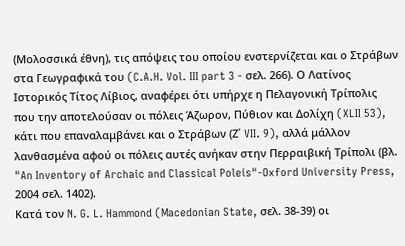(Μολοσσικά έθνη), τις απόψεις του οποίου ενστερνίζεται και ο Στράβων στα Γεωγραφικά του (C.A.H. Vol. III part 3 - σελ. 266). Ο Λατίνος Ιστορικός Τίτος Λίβιος, αναφέρει ότι υπήρχε η Πελαγονική Τρίπολις που την αποτελούσαν οι πόλεις Άζωρον, Πύθιον και Δολίχη (XLII 53), κάτι που επαναλαμβάνει και ο Στράβων (Ζ΄ VII. 9), αλλά μάλλον λανθασμένα αφού οι πόλεις αυτές ανήκαν στην Περραιβική Τρίπολι (βλ. "An Inventory of Archaic and Classical Poleis"-Oxford University Press, 2004 σελ. 1402).
Κατά τον N. G. L. Hammond (Macedonian State, σελ. 38-39) οι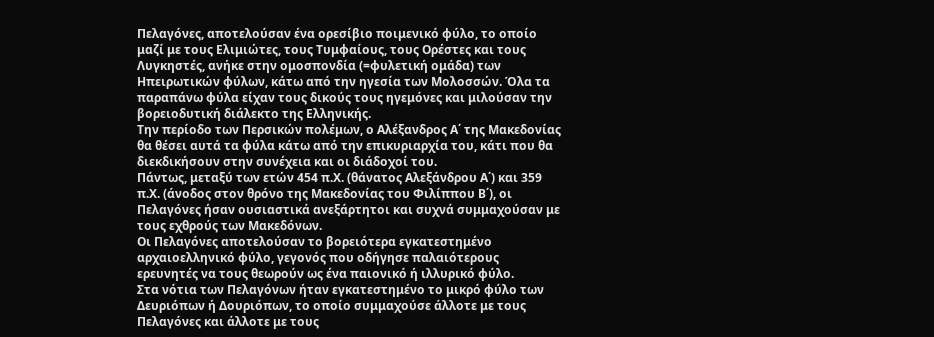Πελαγόνες, αποτελούσαν ένα ορεσίβιο ποιμενικό φύλο, το οποίο μαζί με τους Ελιμιώτες, τους Τυμφαίους, τους Ορέστες και τους Λυγκηστές, ανήκε στην ομοσπονδία (=φυλετική ομάδα) των Ηπειρωτικών φύλων, κάτω από την ηγεσία των Μολοσσών. Όλα τα παραπάνω φύλα είχαν τους δικούς τους ηγεμόνες και μιλούσαν την βορειοδυτική διάλεκτο της Ελληνικής.
Την περίοδο των Περσικών πολέμων, ο Αλέξανδρος Α΄ της Μακεδονίας θα θέσει αυτά τα φύλα κάτω από την επικυριαρχία του, κάτι που θα διεκδικήσουν στην συνέχεια και οι διάδοχοί του.
Πάντως, μεταξύ των ετών 454 π.Χ. (θάνατος Αλεξάνδρου Α΄) και 359 π.Χ. (άνοδος στον θρόνο της Μακεδονίας του Φιλίππου Β΄), οι Πελαγόνες ήσαν ουσιαστικά ανεξάρτητοι και συχνά συμμαχούσαν με τους εχθρούς των Μακεδόνων.
Οι Πελαγόνες αποτελούσαν το βορειότερα εγκατεστημένο αρχαιοελληνικό φύλο, γεγονός που οδήγησε παλαιότερους ερευνητές να τους θεωρούν ως ένα παιονικό ή ιλλυρικό φύλο.
Στα νότια των Πελαγόνων ήταν εγκατεστημένο το μικρό φύλο των Δευριόπων ή Δουριόπων, το οποίο συμμαχούσε άλλοτε με τους Πελαγόνες και άλλοτε με τους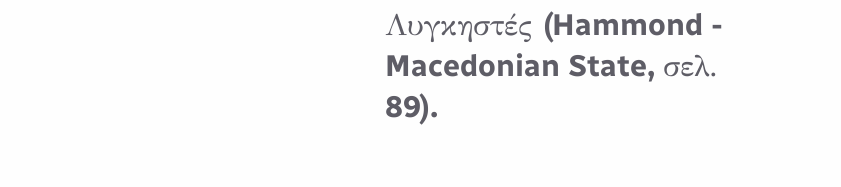Λυγκηστές (Hammond - Macedonian State, σελ. 89).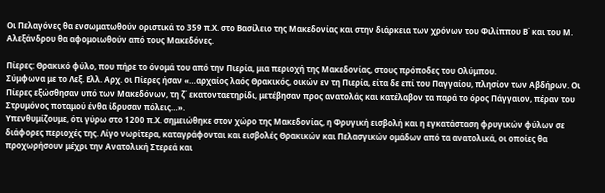Οι Πελαγόνες θα ενσωματωθούν οριστικά το 359 π.Χ. στο Βασίλειο της Μακεδονίας και στην διάρκεια των χρόνων του Φιλίππου Β΄ και του Μ. Αλεξάνδρου θα αφομοιωθούν από τους Μακεδόνες.

Πίερες: Θρακικό φύλο, που πήρε το όνομά του από την Πιερία, μια περιοχή της Μακεδονίας, στους πρόποδες του Ολύμπου.
Σύμφωνα με το Λεξ. Ελλ. Αρχ. οι Πίερες ήσαν «…αρχαίος λαός Θρακικός, οικών εν τη Πιερία, είτα δε επί του Παγγαίου, πλησίον των Αβδήρων. Οι Πίερες εξώσθησαν υπό των Μακεδόνων, τη ζ΄ εκατονταετηρίδι, μετέβησαν προς ανατολάς και κατέλαβον τα παρά το όρος Πάγγαιον, πέραν του Στρυμόνος ποταμού ένθα ίδρυσαν πόλεις…».
Υπενθυμίζουμε, ότι γύρω στο 1200 π.Χ. σημειώθηκε στον χώρο της Μακεδονίας, η Φρυγική εισβολή και η εγκατάσταση φρυγικών φύλων σε διάφορες περιοχές της. Λίγο νωρίτερα, καταγράφονται και εισβολές Θρακικών και Πελασγικών ομάδων από τα ανατολικά, οι οποίες θα προχωρήσουν μέχρι την Ανατολική Στερεά και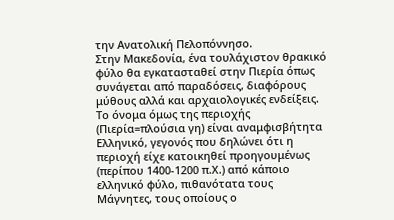την Ανατολική Πελοπόννησο.
Στην Μακεδονία, ένα τουλάχιστον θρακικό φύλο θα εγκατασταθεί στην Πιερία όπως συνάγεται από παραδόσεις, διαφόρους μύθους αλλά και αρχαιολογικές ενδείξεις. Το όνομα όμως της περιοχής (Πιερία=πλούσια γη) είναι αναμφισβήτητα Ελληνικό, γεγονός που δηλώνει ότι η περιοχή είχε κατοικηθεί προηγουμένως (περίπου 1400-1200 π.Χ.) από κάποιο ελληνικό φύλο, πιθανότατα τους Μάγνητες, τους οποίους ο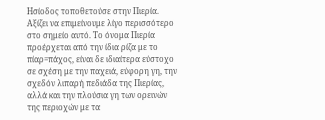Ησίοδος τοποθετούσε στην Πιερία.
Αξίζει να επιμείνουμε λίγο περισσότερο στο σημείο αυτό. Το όνομα Πιερία προέρχεται από την ίδια ρίζα με το πίαρ=πάχος, είναι δε ιδιαίτερα εύστοχο σε σχέση με την παχειά, εύφορη γη, την σχεδόν λιπαρή πεδιάδα της Πιερίας, αλλά και την πλούσια γη των ορεινών της περιοχών με τα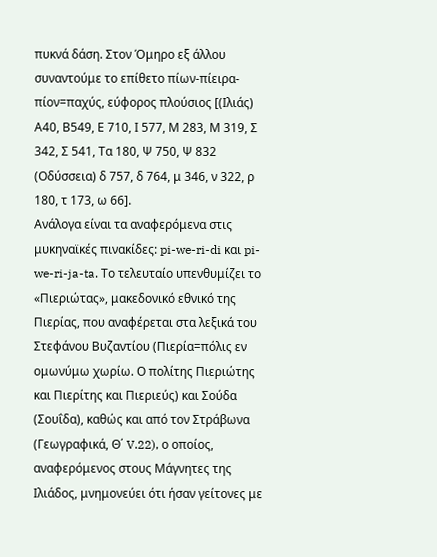πυκνά δάση. Στον Όμηρο εξ άλλου συναντούμε το επίθετο πίων-πίειρα-πίον=παχύς, εύφορος πλούσιος [(Ιλιάς) Α40, Β549, Ε 710, Ι 577, Μ 283, Μ 319, Σ 342, Σ 541, Τα 180, Ψ 750, Ψ 832 (Οδύσσεια) δ 757, δ 764, μ 346, ν 322, ρ 180, τ 173, ω 66].
Ανάλογα είναι τα αναφερόμενα στις μυκηναϊκές πινακίδες: pi-we-ri-di και pi-we-ri-ja-ta. Το τελευταίο υπενθυμίζει το «Πιεριώτας», μακεδονικό εθνικό της Πιερίας, που αναφέρεται στα λεξικά του Στεφάνου Βυζαντίου (Πιερία=πόλις εν ομωνύμω χωρίω. Ο πολίτης Πιεριώτης και Πιερίτης και Πιεριεύς) και Σούδα (Σουΐδα), καθώς και από τον Στράβωνα (Γεωγραφικά, Θ΄ V.22), ο οποίος, αναφερόμενος στους Μάγνητες της Ιλιάδος, μνημονεύει ότι ήσαν γείτονες με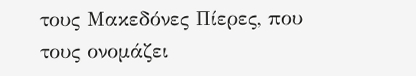τους Μακεδόνες Πίερες, που τους ονομάζει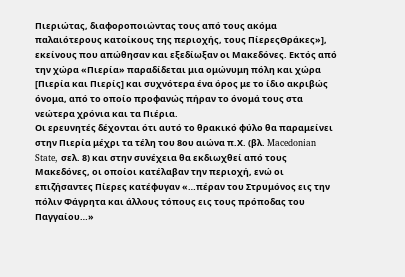Πιεριώτας, διαφοροποιώντας τους από τους ακόμα παλαιότερους κατοίκους της περιοχής, τους ΠίερεςΘράκες»], εκείνους που απώθησαν και εξεδίωξαν οι Μακεδόνες. Εκτός από την χώρα «Πιερία» παραδίδεται μια ομώνυμη πόλη και χώρα [Πιερία και Πιερίς] και συχνότερα ένα όρος με το ίδιο ακριβώς όνομα, από το οποίο προφανώς πήραν το όνομά τους στα νεώτερα χρόνια και τα Πιέρια.
Οι ερευνητές δέχονται ότι αυτό το θρακικό φύλο θα παραμείνει στην Πιερία μέχρι τα τέλη του 8ου αιώνα π.Χ. (βλ. Macedonian State, σελ. 8) και στην συνέχεια θα εκδιωχθεί από τους Μακεδόνες, οι οποίοι κατέλαβαν την περιοχή, ενώ οι επιζήσαντες Πίερες κατέφυγαν «…πέραν του Στρυμόνος εις την πόλιν Φάγρητα και άλλους τόπους εις τους πρόποδας του Παγγαίου…»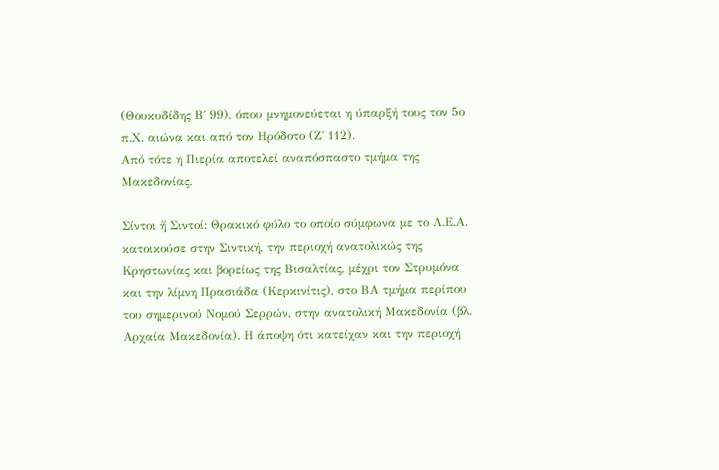(Θουκυδίδης Β΄ 99), όπου μνημονεύεται η ύπαρξή τους τον 5ο π.Χ. αιώνα και από τον Ηρόδοτο (Ζ΄ 112).
Από τότε η Πιερία αποτελεί αναπόσπαστο τμήμα της Μακεδονίας.

Σίντοι ἤ Σιντοί: Θρακικό φύλο το οποίο σύμφωνα με το Λ.Ε.Α. κατοικούσε στην Σιντική, την περιοχή ανατολικώς της Κρηστωνίας και βορείως της Βισαλτίας, μέχρι τον Στρυμόνα και την λίμνη Πρασιάδα (Κερκινίτις), στο ΒΑ τμήμα περίπου του σημερινού Νομού Σερρών, στην ανατολική Μακεδονία (βλ. Αρχαία Μακεδονία). Η άποψη ότι κατείχαν και την περιοχή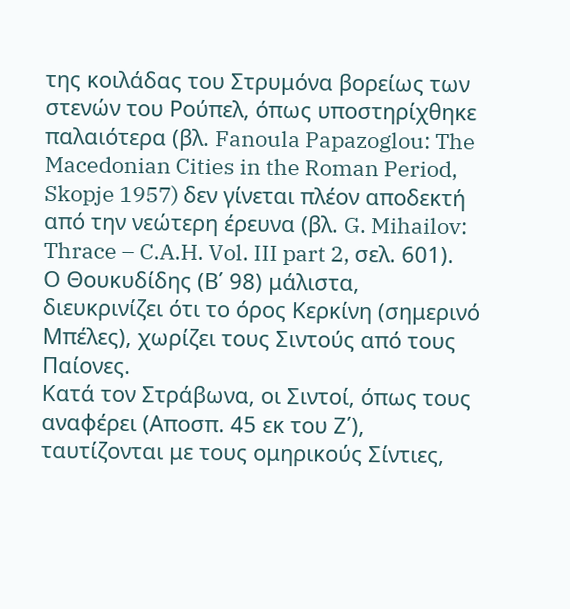της κοιλάδας του Στρυμόνα βορείως των στενών του Ρούπελ, όπως υποστηρίχθηκε παλαιότερα (βλ. Fanoula Papazoglou: The Macedonian Cities in the Roman Period, Skopje 1957) δεν γίνεται πλέον αποδεκτή από την νεώτερη έρευνα (βλ. G. Mihailov: Thrace – C.A.H. Vol. III part 2, σελ. 601).
Ο Θουκυδίδης (Β΄ 98) μάλιστα, διευκρινίζει ότι το όρος Κερκίνη (σημερινό Μπέλες), χωρίζει τους Σιντούς από τους Παίονες.
Κατά τον Στράβωνα, οι Σιντοί, όπως τους αναφέρει (Αποσπ. 45 εκ του Ζ΄), ταυτίζονται με τους ομηρικούς Σίντιες,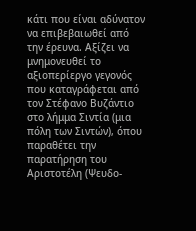κάτι που είναι αδύνατον να επιβεβαιωθεί από την έρευνα. Αξίζει να μνημονευθεί το αξιοπερίεργο γεγονός που καταγράφεται από τον Στέφανο Βυζάντιο στο λήμμα Σιντία (μια πόλη των Σιντών), όπου παραθέτει την παρατήρηση του Αριστοτέλη (Ψευδο-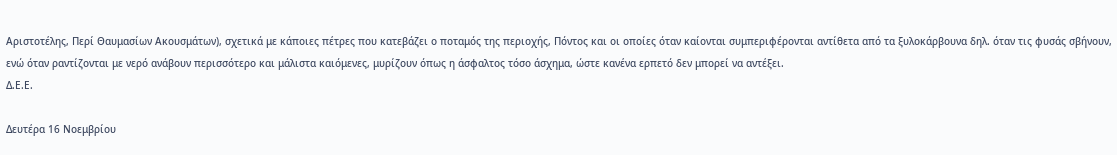Αριστοτέλης, Περί Θαυμασίων Ακουσμάτων), σχετικά με κάποιες πέτρες που κατεβάζει ο ποταμός της περιοχής, Πόντος και οι οποίες όταν καίονται συμπεριφέρονται αντίθετα από τα ξυλοκάρβουνα δηλ. όταν τις φυσάς σβήνουν, ενώ όταν ραντίζονται με νερό ανάβουν περισσότερο και μάλιστα καιόμενες, μυρίζουν όπως η άσφαλτος τόσο άσχημα, ώστε κανένα ερπετό δεν μπορεί να αντέξει.
Δ.Ε.Ε.

Δευτέρα 16 Νοεμβρίου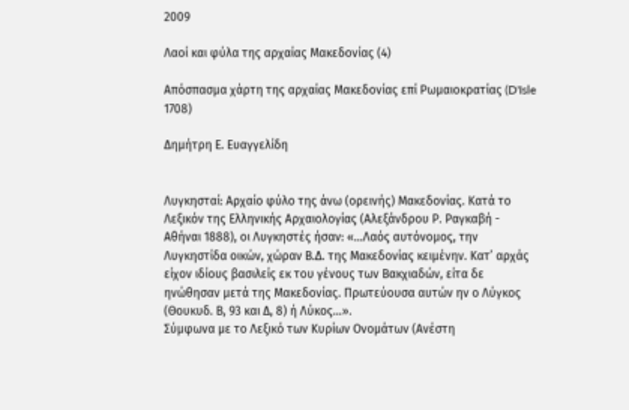2009

Λαοί και φύλα της αρχαίας Μακεδονίας (4)

Απόσπασμα χάρτη της αρχαίας Μακεδονίας επί Ρωμαιοκρατίας (D'Isle 1708)

Δημήτρη Ε. Ευαγγελίδη


Λυγκησταί: Αρχαίο φύλο της άνω (ορεινής) Μακεδονίας. Κατά το Λεξικόν της Ελληνικής Αρχαιολογίας (Αλεξάνδρου Ρ. Ραγκαβή - Αθήναι 1888), οι Λυγκηστές ήσαν: «…Λαός αυτόνομος, την Λυγκηστίδα οικών, χώραν Β.Δ. της Μακεδονίας κειμένην. Κατ’ αρχάς είχον ιδίους βασιλείς εκ του γένους των Βακχιαδών, είτα δε ηνώθησαν μετά της Μακεδονίας. Πρωτεύουσα αυτών ην ο Λύγκος (Θουκυδ. Β, 93 και Δ, 8) ή Λύκος…».
Σύμφωνα με το Λεξικό των Κυρίων Ονομάτων (Ανέστη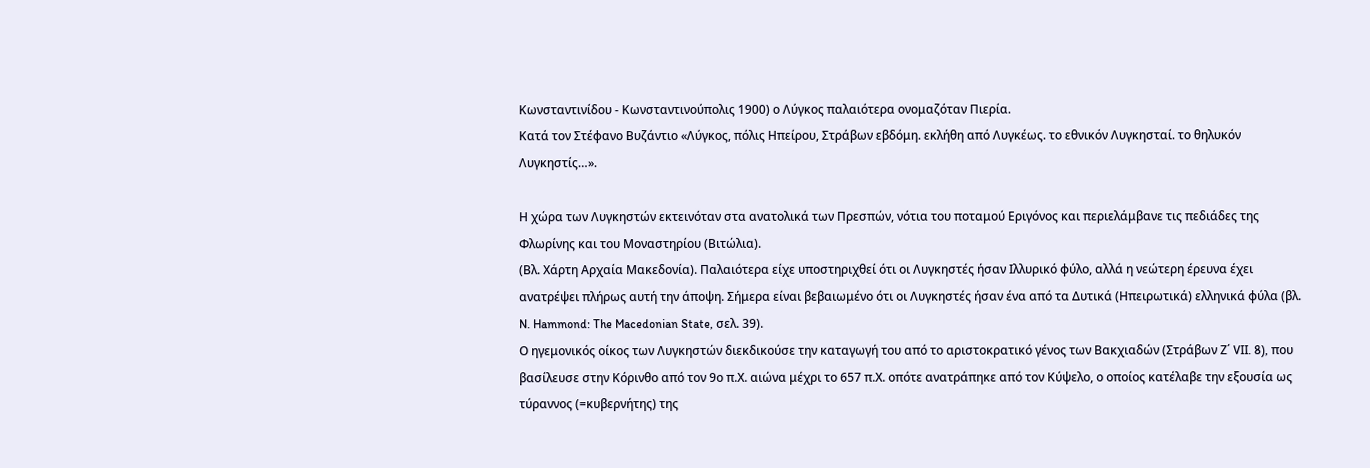Κωνσταντινίδου - Κωνσταντινούπολις 1900) ο Λύγκος παλαιότερα ονομαζόταν Πιερία.
Κατά τον Στέφανο Βυζάντιο «Λύγκος, πόλις Ηπείρου, Στράβων εβδόμη. εκλήθη από Λυγκέως. το εθνικόν Λυγκησταί. το θηλυκόν Λυγκηστίς…».

Η χώρα των Λυγκηστών εκτεινόταν στα ανατολικά των Πρεσπών, νότια του ποταμού Εριγόνος και περιελάμβανε τις πεδιάδες της Φλωρίνης και του Μοναστηρίου (Βιτώλια).
(Βλ. Χάρτη Αρχαία Μακεδονία). Παλαιότερα είχε υποστηριχθεί ότι οι Λυγκηστές ήσαν Ιλλυρικό φύλο, αλλά η νεώτερη έρευνα έχει ανατρέψει πλήρως αυτή την άποψη. Σήμερα είναι βεβαιωμένο ότι οι Λυγκηστές ήσαν ένα από τα Δυτικά (Ηπειρωτικά) ελληνικά φύλα (βλ. N. Hammond: The Macedonian State, σελ. 39).
Ο ηγεμονικός οίκος των Λυγκηστών διεκδικούσε την καταγωγή του από το αριστοκρατικό γένος των Βακχιαδών (Στράβων Ζ΄ VII. 8), που βασίλευσε στην Κόρινθο από τον 9ο π.Χ. αιώνα μέχρι το 657 π.Χ. οπότε ανατράπηκε από τον Κύψελο, ο οποίος κατέλαβε την εξουσία ως τύραννος (=κυβερνήτης) της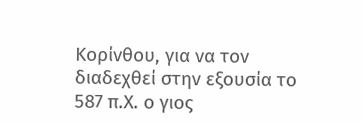Κορίνθου, για να τον διαδεχθεί στην εξουσία το 587 π.Χ. ο γιος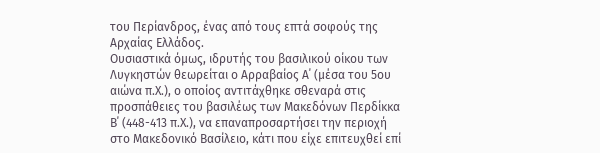του Περίανδρος, ένας από τους επτά σοφούς της Αρχαίας Ελλάδος.
Ουσιαστικά όμως, ιδρυτής του βασιλικού οίκου των Λυγκηστών θεωρείται ο Αρραβαίος Α΄ (μέσα του 5ου αιώνα π.Χ.), ο οποίος αντιτάχθηκε σθεναρά στις προσπάθειες του βασιλέως των Μακεδόνων Περδίκκα Β΄ (448-413 π.Χ.), να επαναπροσαρτήσει την περιοχή στο Μακεδονικό Βασίλειο, κάτι που είχε επιτευχθεί επί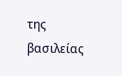της βασιλείας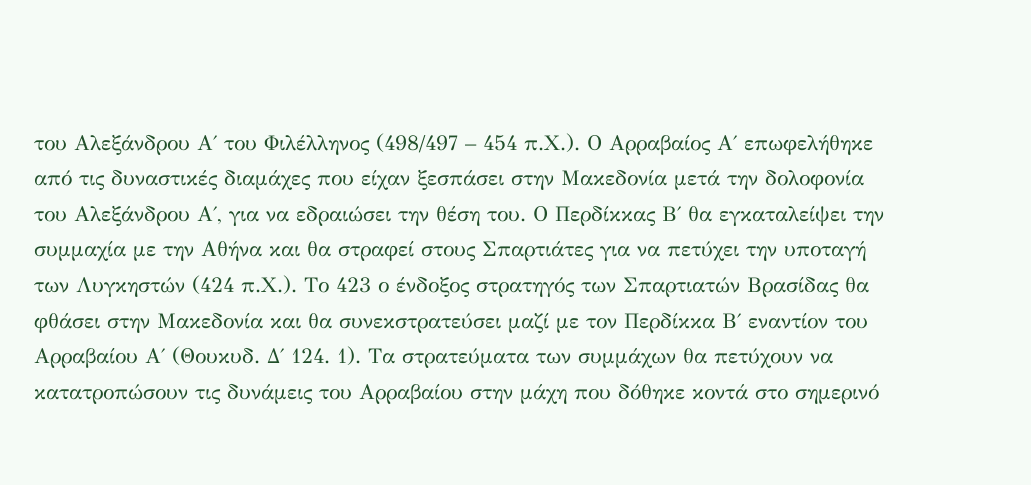του Αλεξάνδρου Α΄ του Φιλέλληνος (498/497 – 454 π.Χ.). Ο Αρραβαίος Α΄ επωφελήθηκε από τις δυναστικές διαμάχες που είχαν ξεσπάσει στην Μακεδονία μετά την δολοφονία του Αλεξάνδρου Α΄, για να εδραιώσει την θέση του. Ο Περδίκκας Β΄ θα εγκαταλείψει την συμμαχία με την Αθήνα και θα στραφεί στους Σπαρτιάτες για να πετύχει την υποταγή των Λυγκηστών (424 π.Χ.). Το 423 ο ένδοξος στρατηγός των Σπαρτιατών Βρασίδας θα φθάσει στην Μακεδονία και θα συνεκστρατεύσει μαζί με τον Περδίκκα Β΄ εναντίον του Αρραβαίου Α΄ (Θουκυδ. Δ΄ 124. 1). Τα στρατεύματα των συμμάχων θα πετύχουν να κατατροπώσουν τις δυνάμεις του Αρραβαίου στην μάχη που δόθηκε κοντά στο σημερινό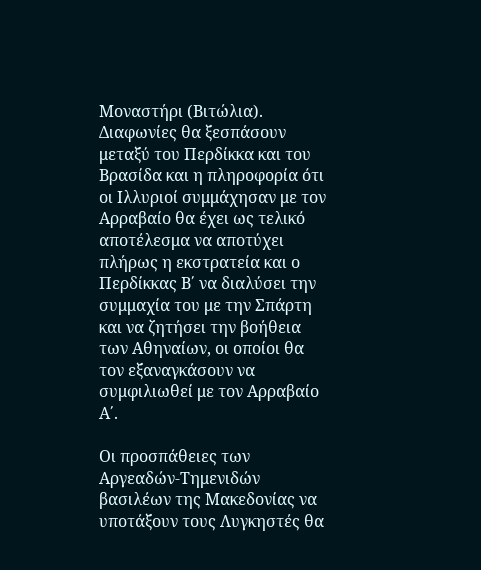Μοναστήρι (Βιτώλια). Διαφωνίες θα ξεσπάσουν μεταξύ του Περδίκκα και του Βρασίδα και η πληροφορία ότι οι Ιλλυριοί συμμάχησαν με τον Αρραβαίο θα έχει ως τελικό αποτέλεσμα να αποτύχει πλήρως η εκστρατεία και ο Περδίκκας Β΄ να διαλύσει την συμμαχία του με την Σπάρτη και να ζητήσει την βοήθεια των Αθηναίων, οι οποίοι θα τον εξαναγκάσουν να συμφιλιωθεί με τον Αρραβαίο Α΄.

Οι προσπάθειες των Αργεαδών-Τημενιδών βασιλέων της Μακεδονίας να υποτάξουν τους Λυγκηστές θα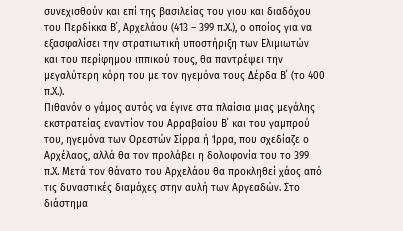συνεχισθούν και επί της βασιλείας του γιου και διαδόχου του Περδίκκα Β΄, Αρχελάου (413 – 399 π.Χ.), ο οποίος για να εξασφαλίσει την στρατιωτική υποστήριξη των Ελιμιωτών και του περίφημου ιππικού τους, θα παντρέψει την μεγαλύτερη κόρη του με τον ηγεμόνα τους Δέρδα Β΄ (το 400 π.Χ.).
Πιθανόν ο γάμος αυτός να έγινε στα πλαίσια μιας μεγάλης εκστρατείας εναντίον του Αρραβαίου Β΄ και του γαμπρού του, ηγεμόνα των Ορεστών Σίρρα ή Ίρρα, που σχεδίαζε ο Αρχέλαος, αλλά θα τον προλάβει η δολοφονία του το 399 π.Χ. Μετά τον θάνατο του Αρχελάου θα προκληθεί χάος από τις δυναστικές διαμάχες στην αυλή των Αργεαδών. Στο διάστημα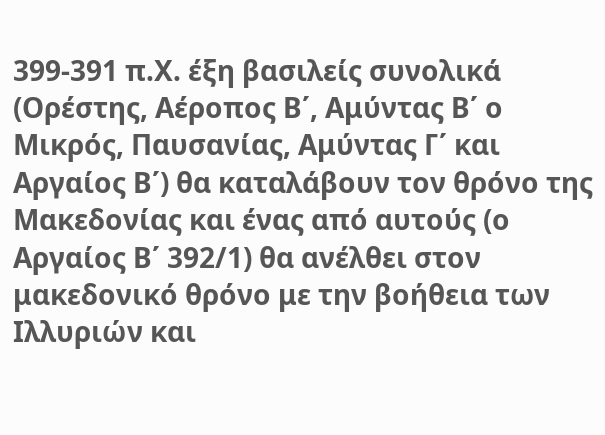399-391 π.Χ. έξη βασιλείς συνολικά (Ορέστης, Αέροπος Β΄, Αμύντας Β΄ ο Μικρός, Παυσανίας, Αμύντας Γ΄ και Αργαίος Β΄) θα καταλάβουν τον θρόνο της Μακεδονίας και ένας από αυτούς (ο Αργαίος Β΄ 392/1) θα ανέλθει στον μακεδονικό θρόνο με την βοήθεια των Ιλλυριών και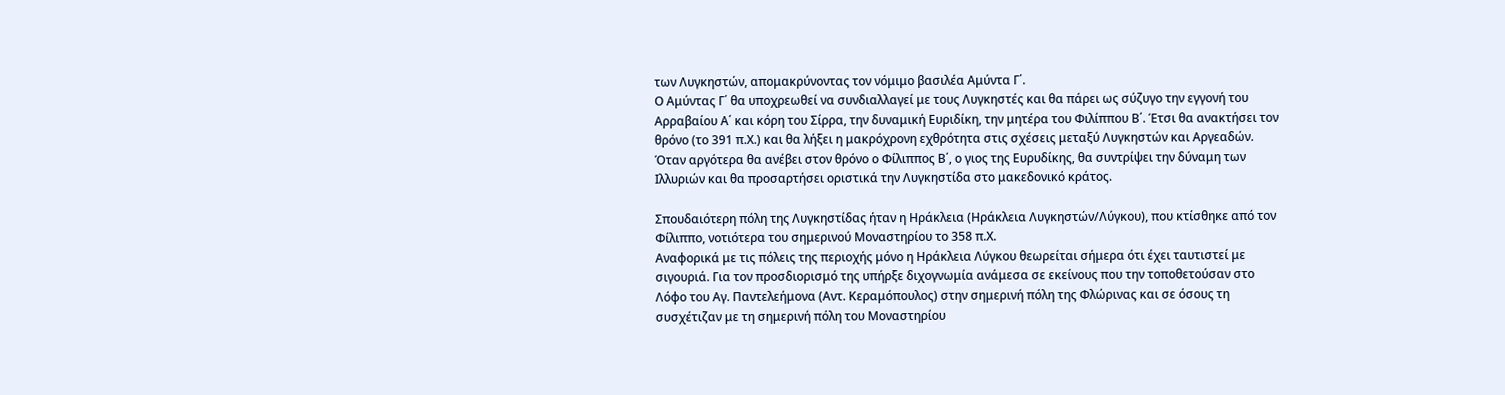των Λυγκηστών, απομακρύνοντας τον νόμιμο βασιλέα Αμύντα Γ΄.
Ο Αμύντας Γ΄ θα υποχρεωθεί να συνδιαλλαγεί με τους Λυγκηστές και θα πάρει ως σύζυγο την εγγονή του Αρραβαίου Α΄ και κόρη του Σίρρα, την δυναμική Ευριδίκη, την μητέρα του Φιλίππου Β΄. Έτσι θα ανακτήσει τον θρόνο (το 391 π.Χ.) και θα λήξει η μακρόχρονη εχθρότητα στις σχέσεις μεταξύ Λυγκηστών και Αργεαδών.
Όταν αργότερα θα ανέβει στον θρόνο ο Φίλιππος Β΄, ο γιος της Ευρυδίκης, θα συντρίψει την δύναμη των Ιλλυριών και θα προσαρτήσει οριστικά την Λυγκηστίδα στο μακεδονικό κράτος.

Σπουδαιότερη πόλη της Λυγκηστίδας ήταν η Ηράκλεια (Ηράκλεια Λυγκηστών/Λύγκου), που κτίσθηκε από τον Φίλιππο, νοτιότερα του σημερινού Μοναστηρίου το 358 π.Χ.
Αναφορικά με τις πόλεις της περιοχής μόνο η Ηράκλεια Λύγκου θεωρείται σήμερα ότι έχει ταυτιστεί με σιγουριά. Για τον προσδιορισμό της υπήρξε διχογνωμία ανάμεσα σε εκείνους που την τοποθετούσαν στο Λόφο του Αγ. Παντελεήμονα (Αντ. Κεραμόπουλος) στην σημερινή πόλη της Φλώρινας και σε όσους τη συσχέτιζαν με τη σημερινή πόλη του Μοναστηρίου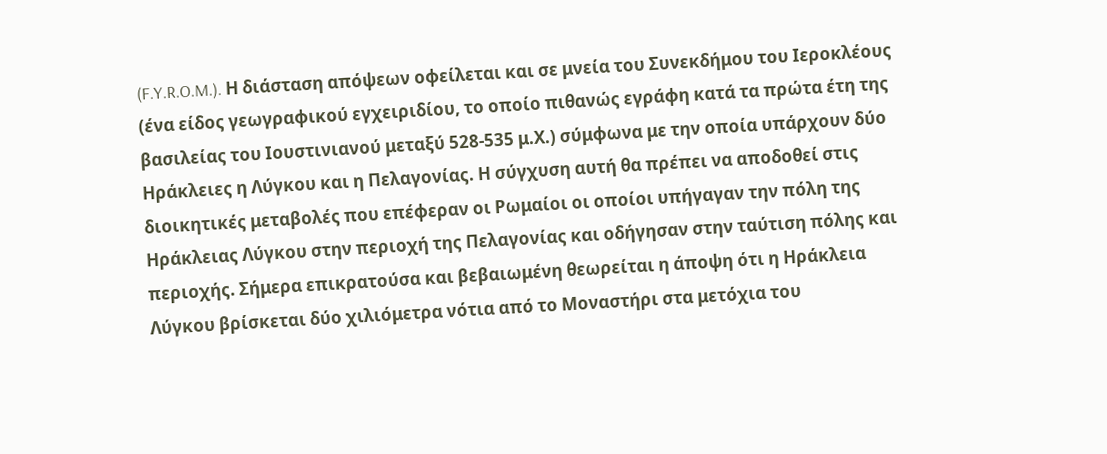(F.Y.R.O.M.). Η διάσταση απόψεων οφείλεται και σε μνεία του Συνεκδήμου του Ιεροκλέους (ένα είδος γεωγραφικού εγχειριδίου, το οποίο πιθανώς εγράφη κατά τα πρώτα έτη της βασιλείας του Ιουστινιανού μεταξύ 528-535 μ.Χ.) σύμφωνα με την οποία υπάρχουν δύο Ηράκλειες η Λύγκου και η Πελαγονίας. Η σύγχυση αυτή θα πρέπει να αποδοθεί στις διοικητικές μεταβολές που επέφεραν οι Ρωμαίοι οι οποίοι υπήγαγαν την πόλη της Ηράκλειας Λύγκου στην περιοχή της Πελαγονίας και οδήγησαν στην ταύτιση πόλης και περιοχής. Σήμερα επικρατούσα και βεβαιωμένη θεωρείται η άποψη ότι η Ηράκλεια Λύγκου βρίσκεται δύο χιλιόμετρα νότια από το Μοναστήρι στα μετόχια του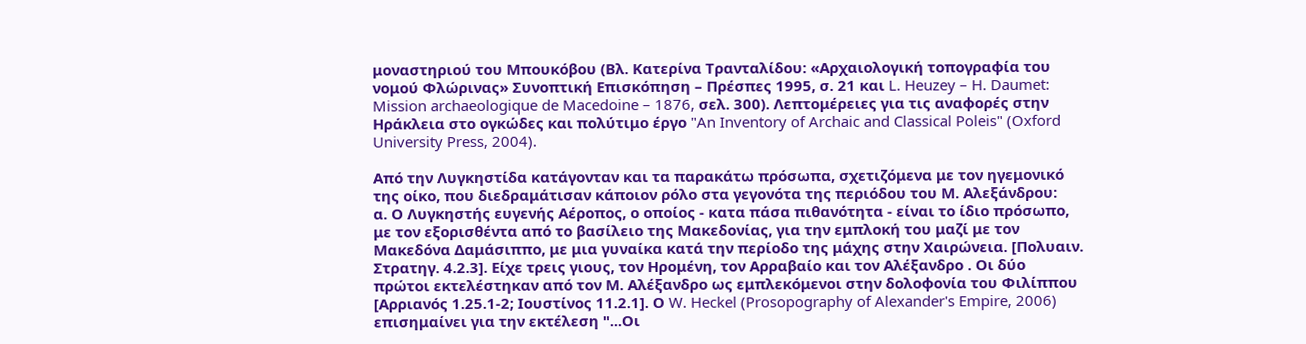μοναστηριού του Μπουκόβου (Βλ. Κατερίνα Τρανταλίδου: «Αρχαιολογική τοπογραφία του νομού Φλώρινας» Συνοπτική Επισκόπηση – Πρέσπες 1995, σ. 21 και L. Heuzey – H. Daumet: Mission archaeologique de Macedoine – 1876, σελ. 300). Λεπτομέρειες για τις αναφορές στην Ηράκλεια στο ογκώδες και πολύτιμο έργο "An Inventory of Archaic and Classical Poleis" (Oxford University Press, 2004).

Από την Λυγκηστίδα κατάγονταν και τα παρακάτω πρόσωπα, σχετιζόμενα με τον ηγεμονικό της οίκο, που διεδραμάτισαν κάποιον ρόλο στα γεγονότα της περιόδου του Μ. Αλεξάνδρου:
α. Ο Λυγκηστής ευγενής Αέροπος, ο οποίος - κατα πάσα πιθανότητα - είναι το ίδιο πρόσωπο, με τον εξορισθέντα από το βασίλειο της Μακεδονίας, για την εμπλοκή του μαζί με τον Μακεδόνα Δαμάσιππο, με μια γυναίκα κατά την περίοδο της μάχης στην Χαιρώνεια. [Πολυαιν. Στρατηγ. 4.2.3]. Είχε τρεις γιους, τον Ηρομένη, τον Αρραβαίο και τον Αλέξανδρο . Οι δύο πρώτοι εκτελέστηκαν από τον Μ. Αλέξανδρο ως εμπλεκόμενοι στην δολοφονία του Φιλίππου [Αρριανός 1.25.1-2; Ιουστίνος 11.2.1]. Ο W. Heckel (Prosopography of Alexander's Empire, 2006) επισημαίνει για την εκτέλεση "...Οι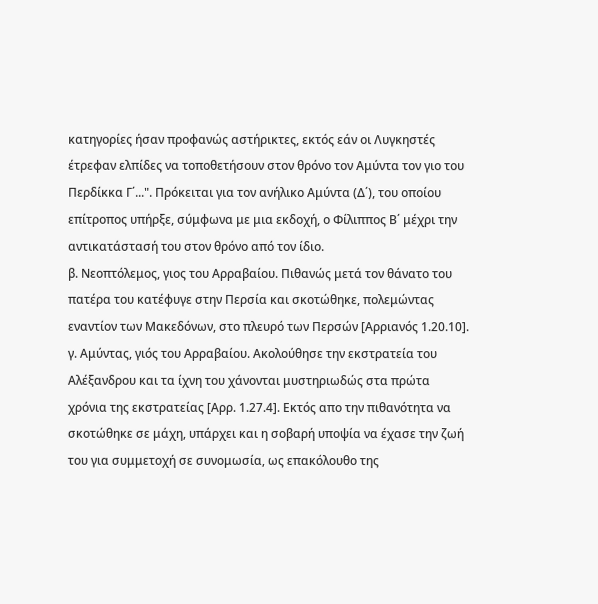κατηγορίες ήσαν προφανώς αστήρικτες, εκτός εάν οι Λυγκηστές έτρεφαν ελπίδες να τοποθετήσουν στον θρόνο τον Αμύντα τον γιο του Περδίκκα Γ΄...". Πρόκειται για τον ανήλικο Αμύντα (Δ΄), του οποίου επίτροπος υπήρξε, σύμφωνα με μια εκδοχή, ο Φίλιππος Β΄ μέχρι την αντικατάστασή του στον θρόνο από τον ίδιο.
β. Νεοπτόλεμος, γιος του Αρραβαίου. Πιθανώς μετά τον θάνατο του πατέρα του κατέφυγε στην Περσία και σκοτώθηκε, πολεμώντας εναντίον των Μακεδόνων, στο πλευρό των Περσών [Αρριανός 1.20.10].
γ. Αμύντας, γιός του Αρραβαίου. Ακολούθησε την εκστρατεία του Αλέξανδρου και τα ίχνη του χάνονται μυστηριωδώς στα πρώτα χρόνια της εκστρατείας [Αρρ. 1.27.4]. Εκτός απο την πιθανότητα να σκοτώθηκε σε μάχη, υπάρχει και η σοβαρή υποψία να έχασε την ζωή του για συμμετοχή σε συνομωσία, ως επακόλουθο της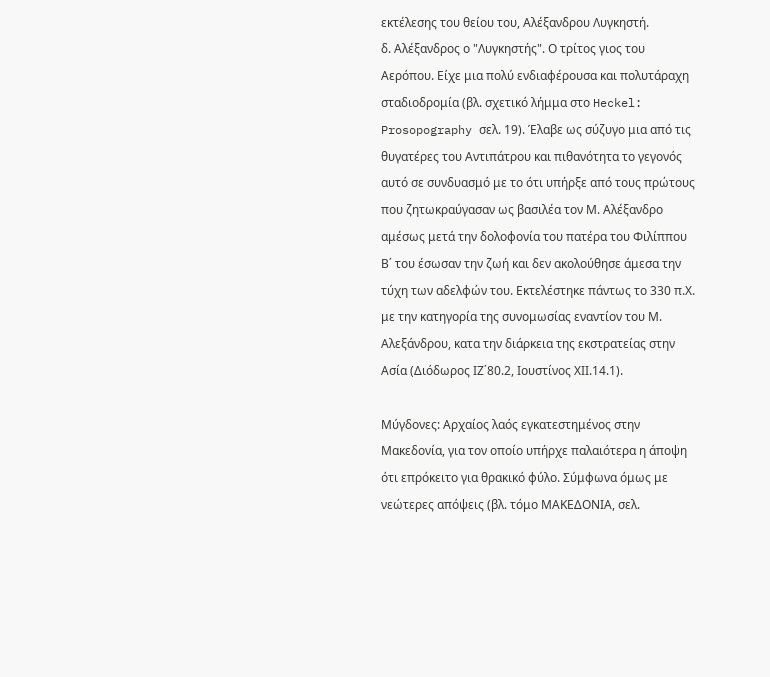εκτέλεσης του θείου του, Αλέξανδρου Λυγκηστή.
δ. Αλέξανδρος ο "Λυγκηστής". Ο τρίτος γιος του Αερόπου. Είχε μια πολύ ενδιαφέρουσα και πολυτάραχη σταδιοδρομία (βλ. σχετικό λήμμα στο Heckel: Prosopography σελ. 19). Έλαβε ως σύζυγο μια από τις θυγατέρες του Αντιπάτρου και πιθανότητα το γεγονός αυτό σε συνδυασμό με το ότι υπήρξε από τους πρώτους που ζητωκραύγασαν ως βασιλέα τον Μ. Αλέξανδρο αμέσως μετά την δολοφονία του πατέρα του Φιλίππου Β΄ του έσωσαν την ζωή και δεν ακολούθησε άμεσα την τύχη των αδελφών του. Εκτελέστηκε πάντως το 330 π.Χ. με την κατηγορία της συνομωσίας εναντίον του Μ. Αλεξάνδρου, κατα την διάρκεια της εκστρατείας στην Ασία (Διόδωρος ΙΖ΄80.2, Ιουστίνος ΧΙΙ.14.1).

Μύγδονες: Αρχαίος λαός εγκατεστημένος στην Μακεδονία, για τον οποίο υπήρχε παλαιότερα η άποψη ότι επρόκειτο για θρακικό φύλο. Σύμφωνα όμως με νεώτερες απόψεις (βλ. τόμο ΜΑΚΕΔΟΝΙΑ, σελ.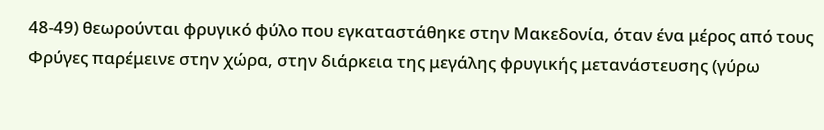48-49) θεωρούνται φρυγικό φύλο που εγκαταστάθηκε στην Μακεδονία, όταν ένα μέρος από τους Φρύγες παρέμεινε στην χώρα, στην διάρκεια της μεγάλης φρυγικής μετανάστευσης (γύρω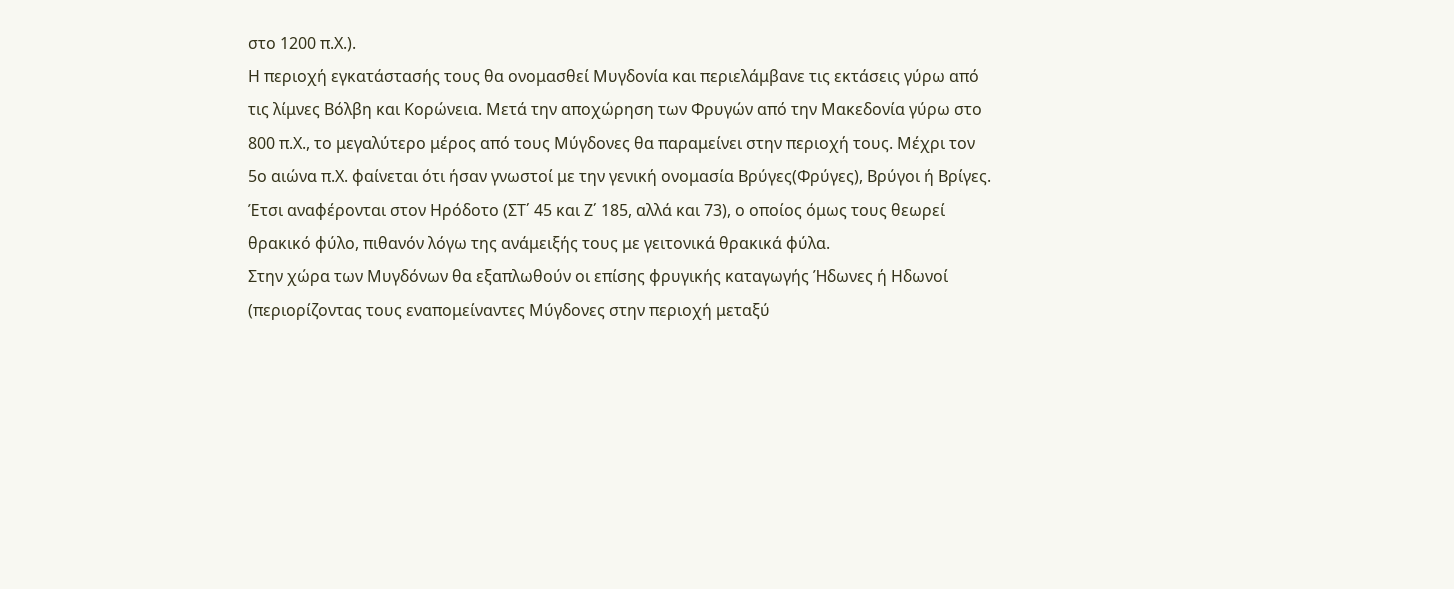στο 1200 π.Χ.).
Η περιοχή εγκατάστασής τους θα ονομασθεί Μυγδονία και περιελάμβανε τις εκτάσεις γύρω από τις λίμνες Βόλβη και Κορώνεια. Μετά την αποχώρηση των Φρυγών από την Μακεδονία γύρω στο 800 π.Χ., το μεγαλύτερο μέρος από τους Μύγδονες θα παραμείνει στην περιοχή τους. Μέχρι τον 5ο αιώνα π.Χ. φαίνεται ότι ήσαν γνωστοί με την γενική ονομασία Βρύγες(Φρύγες), Βρύγοι ή Βρίγες. Έτσι αναφέρονται στον Ηρόδοτο (ΣΤ΄ 45 και Ζ΄ 185, αλλά και 73), ο οποίος όμως τους θεωρεί θρακικό φύλο, πιθανόν λόγω της ανάμειξής τους με γειτονικά θρακικά φύλα.
Στην χώρα των Μυγδόνων θα εξαπλωθούν οι επίσης φρυγικής καταγωγής Ήδωνες ή Ηδωνοί (περιορίζοντας τους εναπομείναντες Μύγδονες στην περιοχή μεταξύ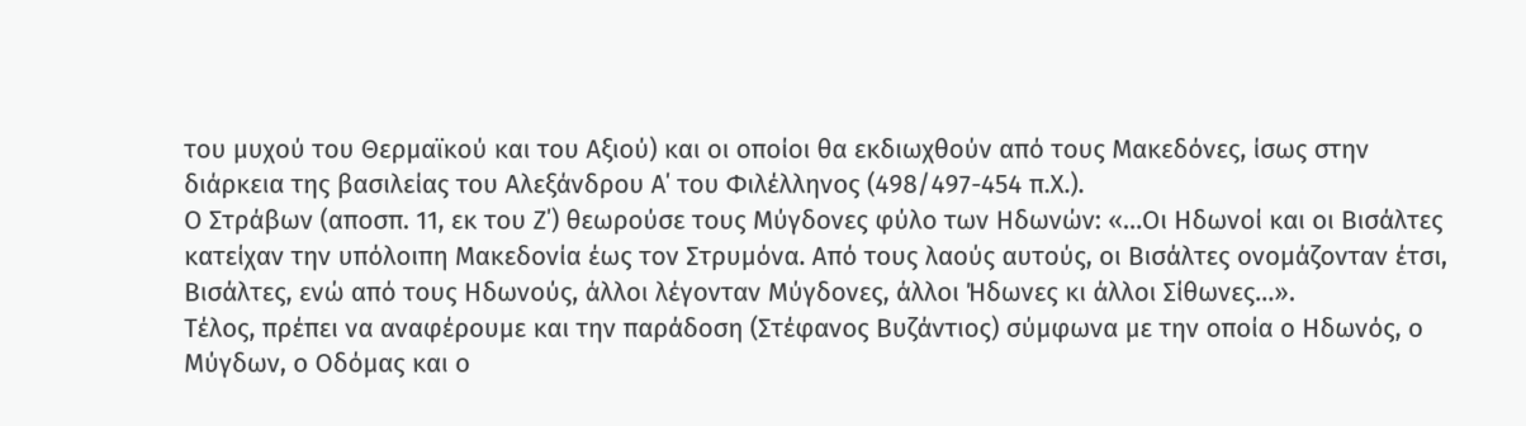του μυχού του Θερμαϊκού και του Αξιού) και οι οποίοι θα εκδιωχθούν από τους Μακεδόνες, ίσως στην διάρκεια της βασιλείας του Αλεξάνδρου Α΄ του Φιλέλληνος (498/497-454 π.Χ.).
Ο Στράβων (αποσπ. 11, εκ του Ζ΄) θεωρούσε τους Μύγδονες φύλο των Ηδωνών: «…Οι Ηδωνοί και οι Βισάλτες κατείχαν την υπόλοιπη Μακεδονία έως τον Στρυμόνα. Από τους λαούς αυτούς, οι Βισάλτες ονομάζονταν έτσι, Βισάλτες, ενώ από τους Ηδωνούς, άλλοι λέγονταν Μύγδονες, άλλοι Ήδωνες κι άλλοι Σίθωνες…».
Τέλος, πρέπει να αναφέρουμε και την παράδοση (Στέφανος Βυζάντιος) σύμφωνα με την οποία ο Ηδωνός, ο Μύγδων, ο Οδόμας και ο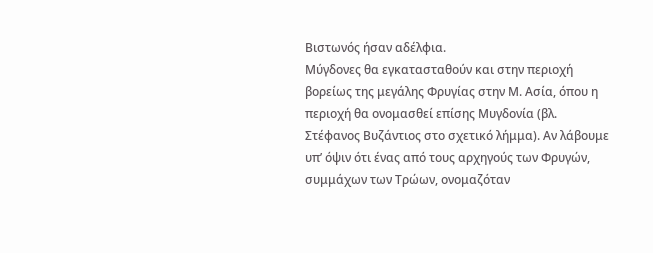Βιστωνός ήσαν αδέλφια.
Μύγδονες θα εγκατασταθούν και στην περιοχή βορείως της μεγάλης Φρυγίας στην Μ. Ασία, όπου η περιοχή θα ονομασθεί επίσης Μυγδονία (βλ. Στέφανος Βυζάντιος στο σχετικό λήμμα). Αν λάβουμε υπ’ όψιν ότι ένας από τους αρχηγούς των Φρυγών, συμμάχων των Τρώων, ονομαζόταν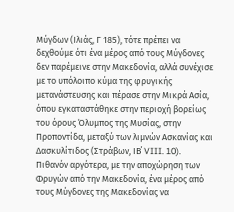Μύγδων (Ιλιάς, Γ 185), τότε πρέπει να δεχθούμε ότι ένα μέρος από τους Μύγδονες δεν παρέμεινε στην Μακεδονία, αλλά συνέχισε με το υπόλοιπο κύμα της φρυγικής μετανάστευσης και πέρασε στην Μικρά Ασία, όπου εγκαταστάθηκε στην περιοχή βορείως του όρους Όλυμπος της Μυσίας, στην Προποντίδα, μεταξύ των λιμνών Ασκανίας και Δασκυλίτιδος (Στράβων, ΙΒ΄ VIII. 10).
Πιθανόν αργότερα, με την αποχώρηση των Φρυγών από την Μακεδονία, ένα μέρος από τους Μύγδονες της Μακεδονίας να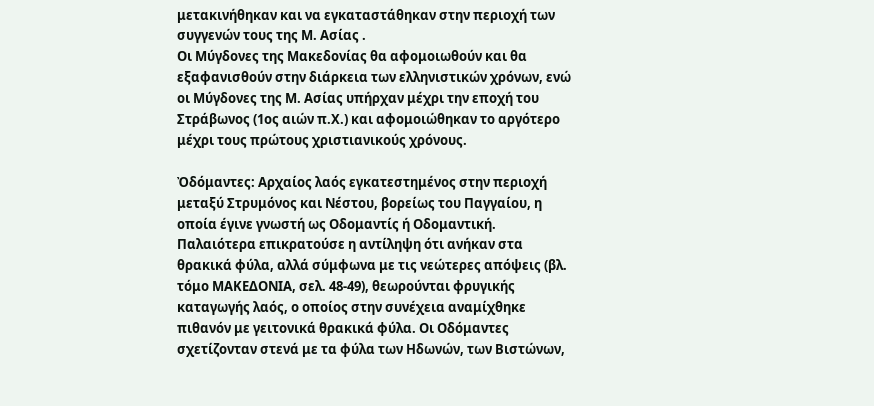μετακινήθηκαν και να εγκαταστάθηκαν στην περιοχή των συγγενών τους της Μ. Ασίας .
Οι Μύγδονες της Μακεδονίας θα αφομοιωθούν και θα εξαφανισθούν στην διάρκεια των ελληνιστικών χρόνων, ενώ οι Μύγδονες της Μ. Ασίας υπήρχαν μέχρι την εποχή του Στράβωνος (1ος αιών π.Χ.) και αφομοιώθηκαν το αργότερο μέχρι τους πρώτους χριστιανικούς χρόνους.

Ὀδόμαντες: Αρχαίος λαός εγκατεστημένος στην περιοχή μεταξύ Στρυμόνος και Νέστου, βορείως του Παγγαίου, η οποία έγινε γνωστή ως Οδομαντίς ή Οδομαντική. Παλαιότερα επικρατούσε η αντίληψη ότι ανήκαν στα θρακικά φύλα, αλλά σύμφωνα με τις νεώτερες απόψεις (βλ. τόμο ΜΑΚΕΔΟΝΙΑ, σελ. 48-49), θεωρούνται φρυγικής καταγωγής λαός, ο οποίος στην συνέχεια αναμίχθηκε πιθανόν με γειτονικά θρακικά φύλα. Οι Οδόμαντες σχετίζονταν στενά με τα φύλα των Ηδωνών, των Βιστώνων,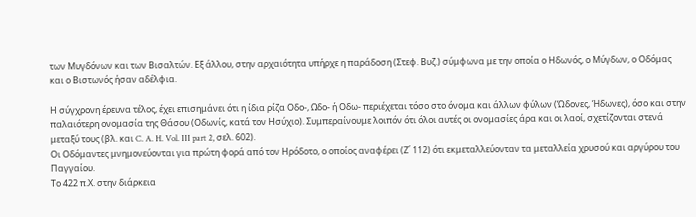των Μυγδόνων και των Βισαλτών. Εξ άλλου, στην αρχαιότητα υπήρχε η παράδοση (Στεφ. Βυζ.) σύμφωνα με την οποία ο Ηδωνός, ο Μύγδων, ο Οδόμας και ο Βιστωνός ήσαν αδέλφια.

Η σύγχρονη έρευνα τέλος, έχει επισημάνει ότι η ίδια ρίζα Οδο-, Ωδο- ή Οδω- περιέχεται τόσο στο όνομα και άλλων φύλων (Ώδονες, Ήδωνες), όσο και στην παλαιότερη ονομασία της Θάσου (Οδωνίς, κατά τον Ησύχιο). Συμπεραίνουμε λοιπόν ότι όλοι αυτές οι ονομασίες άρα και οι λαοί, σχετίζονται στενά μεταξύ τους (βλ. και C. A. H. Vol. III part 2, σελ. 602).
Οι Οδόμαντες μνημονεύονται για πρώτη φορά από τον Ηρόδοτο, ο οποίος αναφέρει (Ζ΄ 112) ότι εκμεταλλεύονταν τα μεταλλεία χρυσού και αργύρου του Παγγαίου.
Το 422 π.Χ. στην διάρκεια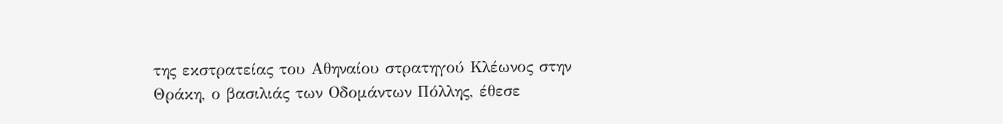της εκστρατείας του Αθηναίου στρατηγού Κλέωνος στην Θράκη, ο βασιλιάς των Οδομάντων Πόλλης, έθεσε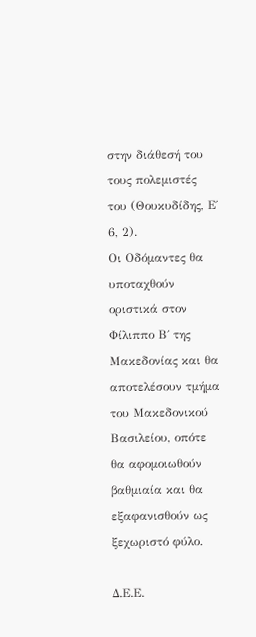στην διάθεσή του τους πολεμιστές του (Θουκυδίδης, Ε΄ 6, 2).
Οι Οδόμαντες θα υποταχθούν οριστικά στον Φίλιππο Β΄ της Μακεδονίας και θα αποτελέσουν τμήμα του Μακεδονικού Βασιλείου, οπότε θα αφομοιωθούν βαθμιαία και θα εξαφανισθούν ως ξεχωριστό φύλο.

Δ.Ε.Ε.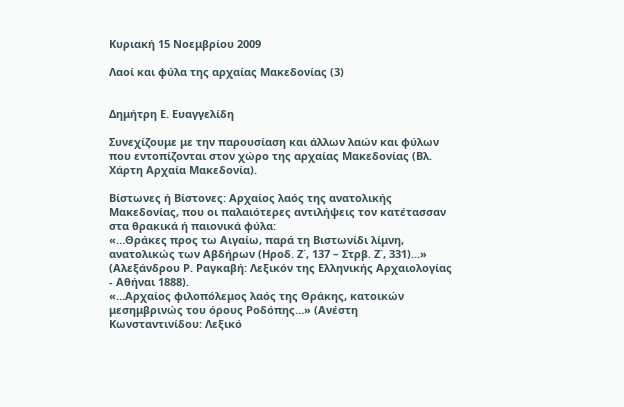Κυριακή 15 Νοεμβρίου 2009

Λαοί και φύλα της αρχαίας Μακεδονίας (3)


Δημήτρη Ε. Ευαγγελίδη

Συνεχίζουμε με την παρουσίαση και άλλων λαών και φύλων που εντοπίζονται στον χώρο της αρχαίας Μακεδονίας (Βλ. Χάρτη Αρχαία Μακεδονία).

Βίστωνες ή Βίστονες: Αρχαίος λαός της ανατολικής Μακεδονίας, που οι παλαιότερες αντιλήψεις τον κατέτασσαν στα θρακικά ή παιονικά φύλα:
«…Θράκες προς τω Αιγαίω, παρά τη Βιστωνίδι λίμνη, ανατολικώς των Αβδήρων (Ηροδ. Ζ΄, 137 – Στρβ. Ζ΄, 331)…» (Αλεξάνδρου Ρ. Ραγκαβή: Λεξικόν της Ελληνικής Αρχαιολογίας - Αθήναι 1888).
«…Αρχαίος φιλοπόλεμος λαός της Θράκης, κατοικών μεσημβρινώς του όρους Ροδόπης…» (Ανέστη Κωνσταντινίδου: Λεξικό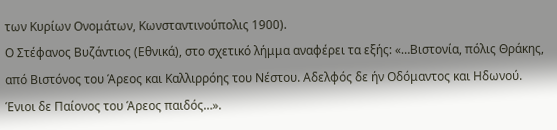των Κυρίων Ονομάτων, Κωνσταντινούπολις 1900).
Ο Στέφανος Βυζάντιος (Εθνικά), στο σχετικό λήμμα αναφέρει τα εξής: «…Βιστονία, πόλις Θράκης, από Βιστόνος του Άρεος και Καλλιρρόης του Νέστου. Αδελφός δε ήν Οδόμαντος και Ηδωνού. Ένιοι δε Παίονος του Άρεος παιδός…».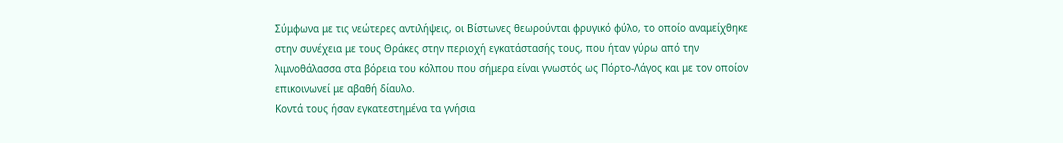Σύμφωνα με τις νεώτερες αντιλήψεις, οι Βίστωνες θεωρούνται φρυγικό φύλο, το οποίο αναμείχθηκε στην συνέχεια με τους Θράκες στην περιοχή εγκατάστασής τους, που ήταν γύρω από την λιμνοθάλασσα στα βόρεια του κόλπου που σήμερα είναι γνωστός ως Πόρτο-Λάγος και με τον οποίον επικοινωνεί με αβαθή δίαυλο.
Κοντά τους ήσαν εγκατεστημένα τα γνήσια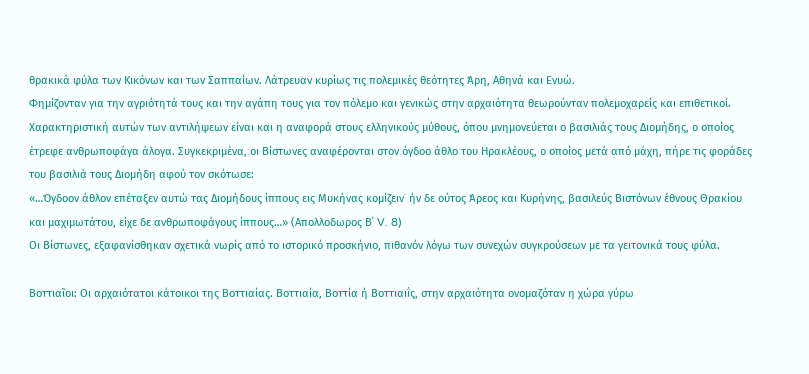θρακικά φύλα των Κικόνων και των Σαππαίων. Λάτρευαν κυρίως τις πολεμικές θεότητες Άρη, Αθηνά και Ενυώ.
Φημίζονταν για την αγριότητά τους και την αγάπη τους για τον πόλεμο και γενικώς στην αρχαιότητα θεωρούνταν πολεμοχαρείς και επιθετικοί. Χαρακτηριστική αυτών των αντιλήψεων είναι και η αναφορά στους ελληνικούς μύθους, όπου μνημονεύεται ο βασιλιάς τους Διομήδης, ο οποίος έτρεφε ανθρωποφάγα άλογα. Συγκεκριμένα, οι Βίστωνες αναφέρονται στον όγδοο άθλο του Ηρακλέους, ο οποίος μετά από μάχη, πήρε τις φοράδες του βασιλιά τους Διομήδη αφού τον σκότωσε:
«…Όγδοον άθλον επέταξεν αυτώ τας Διομήδους ίππους εις Μυκήνας κομίζειν˙ ήν δε ούτος Άρεος και Κυρήνης, βασιλεύς Βιστόνων έθνους Θρακίου και μαχιμωτάτου, είχε δε ανθρωποφάγους ίππους…» (Απολλοδωρος Β΄ V. 8)
Οι Βίστωνες, εξαφανίσθηκαν σχετικά νωρίς από το ιστορικό προσκήνιο, πιθανόν λόγω των συνεχών συγκρούσεων με τα γειτονικά τους φύλα.

Βοττιαῖοι: Οι αρχαιότατοι κάτοικοι της Βοττιαίας. Βοττιαία, Βοττία ή Βοττιαιΐς, στην αρχαιότητα ονομαζόταν η χώρα γύρω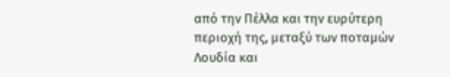από την Πέλλα και την ευρύτερη περιοχή της, μεταξύ των ποταμών Λουδία και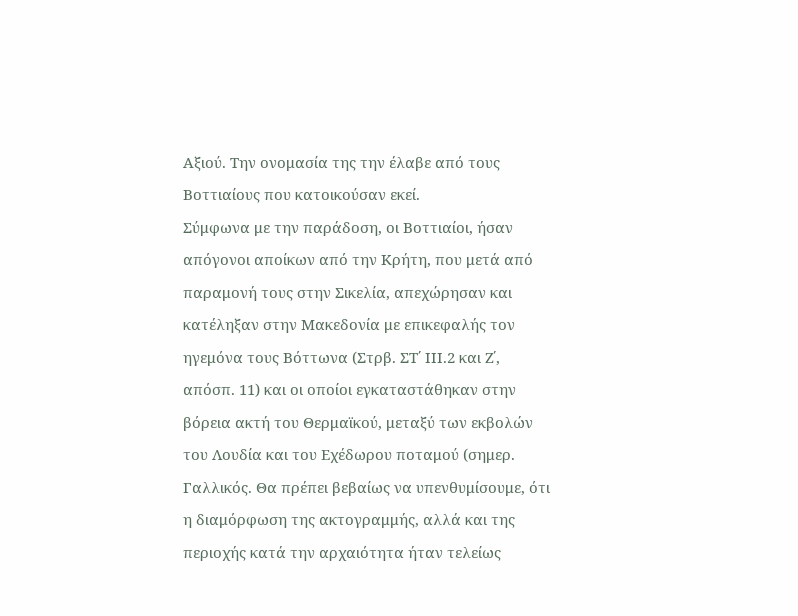Αξιού. Την ονομασία της την έλαβε από τους Βοττιαίους που κατοικούσαν εκεί.
Σύμφωνα με την παράδοση, οι Βοττιαίοι, ήσαν απόγονοι αποίκων από την Κρήτη, που μετά από παραμονή τους στην Σικελία, απεχώρησαν και κατέληξαν στην Μακεδονία με επικεφαλής τον ηγεμόνα τους Βόττωνα (Στρβ. ΣΤ΄ ΙΙΙ.2 και Ζ΄, απόσπ. 11) και οι οποίοι εγκαταστάθηκαν στην βόρεια ακτή του Θερμαϊκού, μεταξύ των εκβολών του Λουδία και του Εχέδωρου ποταμού (σημερ. Γαλλικός. Θα πρέπει βεβαίως να υπενθυμίσουμε, ότι η διαμόρφωση της ακτογραμμής, αλλά και της περιοχής κατά την αρχαιότητα ήταν τελείως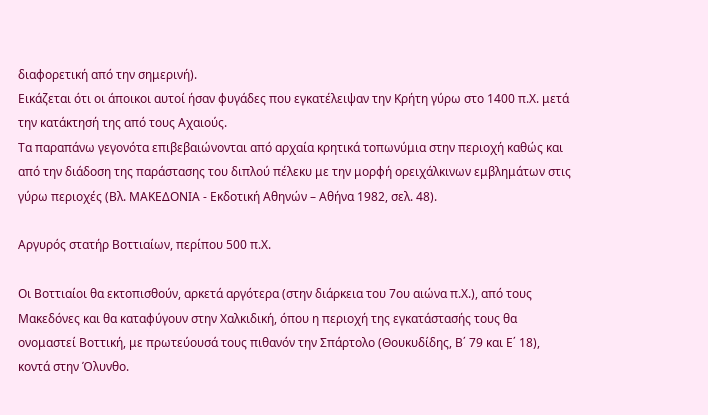διαφορετική από την σημερινή).
Εικάζεται ότι οι άποικοι αυτοί ήσαν φυγάδες που εγκατέλειψαν την Κρήτη γύρω στο 1400 π.Χ. μετά την κατάκτησή της από τους Αχαιούς.
Τα παραπάνω γεγονότα επιβεβαιώνονται από αρχαία κρητικά τοπωνύμια στην περιοχή καθώς και από την διάδοση της παράστασης του διπλού πέλεκυ με την μορφή ορειχάλκινων εμβλημάτων στις γύρω περιοχές (Βλ. ΜΑΚΕΔΟΝΙΑ - Εκδοτική Αθηνών – Αθήνα 1982, σελ. 48).

Αργυρός στατήρ Βοττιαίων, περίπου 500 π.Χ.

Οι Βοττιαίοι θα εκτοπισθούν, αρκετά αργότερα (στην διάρκεια του 7ου αιώνα π.Χ.), από τους Μακεδόνες και θα καταφύγουν στην Χαλκιδική, όπου η περιοχή της εγκατάστασής τους θα ονομαστεί Βοττική, με πρωτεύουσά τους πιθανόν την Σπάρτολο (Θουκυδίδης, Β΄ 79 και Ε΄ 18), κοντά στην Όλυνθο.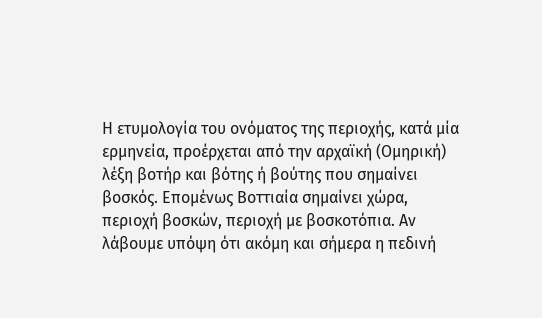Η ετυμολογία του ονόματος της περιοχής, κατά μία ερμηνεία, προέρχεται από την αρχαϊκή (Ομηρική) λέξη βοτήρ και βότης ή βούτης που σημαίνει βοσκός. Επομένως Βοττιαία σημαίνει χώρα, περιοχή βοσκών, περιοχή με βοσκοτόπια. Αν λάβουμε υπόψη ότι ακόμη και σήμερα η πεδινή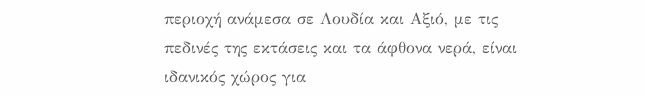περιοχή ανάμεσα σε Λουδία και Αξιό, με τις πεδινές της εκτάσεις και τα άφθονα νερά, είναι ιδανικός χώρος για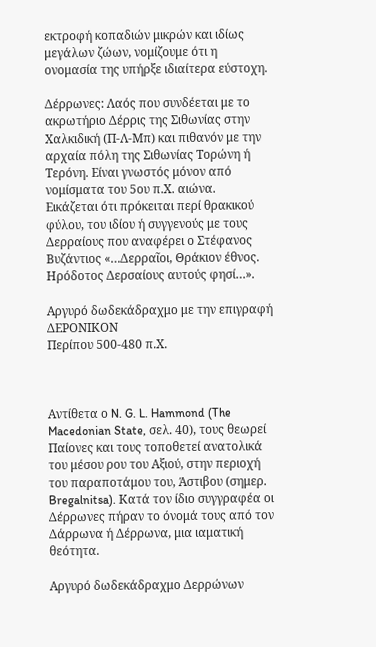εκτροφή κοπαδιών μικρών και ιδίως μεγάλων ζώων, νομίζουμε ότι η ονομασία της υπήρξε ιδιαίτερα εύστοχη.

Δέρρωνες: Λαός που συνδέεται με το ακρωτήριο Δέρρις της Σιθωνίας στην Χαλκιδική (Π-Λ-Μπ) και πιθανόν με την αρχαία πόλη της Σιθωνίας Τορώνη ή Τερόνη. Είναι γνωστός μόνον από νομίσματα του 5ου π.Χ. αιώνα.
Εικάζεται ότι πρόκειται περί θρακικού φύλου, του ιδίου ή συγγενούς με τους Δερραίους που αναφέρει ο Στέφανος Βυζάντιος «…Δερραῖοι, Θράκιον έθνος. Ηρόδοτος Δερσαίους αυτούς φησί…».

Αργυρό δωδεκάδραχμο με την επιγραφή ΔΕΡΟΝΙΚΟΝ
Περίπου 500-480 π.Χ.



Αντίθετα ο N. G. L. Hammond (The Macedonian State, σελ. 40), τους θεωρεί Παίονες και τους τοποθετεί ανατολικά του μέσου ρου του Αξιού, στην περιοχή του παραποτάμου του, Άστιβου (σημερ. Bregalnitsa). Κατά τον ίδιο συγγραφέα οι Δέρρωνες πήραν το όνομά τους από τον Δάρρωνα ή Δέρρωνα, μια ιαματική θεότητα.

Αργυρό δωδεκάδραχμο Δερρώνων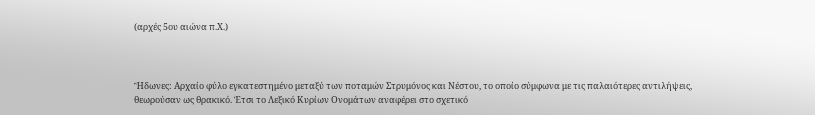(αρχές 5ου αιώνα π.Χ.)



Ἢδωνες: Αρχαίο φύλο εγκατεστημένο μεταξύ των ποταμών Στρυμόνος και Νέστου, το οποίο σύμφωνα με τις παλαιότερες αντιλήψεις, θεωρούσαν ως θρακικό. Έτσι το Λεξικό Κυρίων Ονομάτων αναφέρει στο σχετικό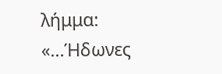λήμμα: «…Ήδωνες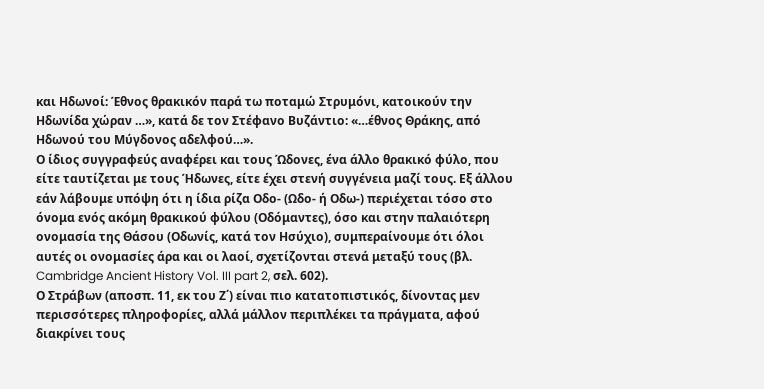και Ηδωνοί: Έθνος θρακικόν παρά τω ποταμώ Στρυμόνι, κατοικούν την Ηδωνίδα χώραν …», κατά δε τον Στέφανο Βυζάντιο: «…έθνος Θράκης, από Ηδωνού του Μύγδονος αδελφού…».
Ο ίδιος συγγραφεύς αναφέρει και τους Ώδονες, ένα άλλο θρακικό φύλο, που είτε ταυτίζεται με τους Ήδωνες, είτε έχει στενή συγγένεια μαζί τους. Εξ άλλου εάν λάβουμε υπόψη ότι η ίδια ρίζα Οδο- (Ωδο- ή Οδω-) περιέχεται τόσο στο όνομα ενός ακόμη θρακικού φύλου (Οδόμαντες), όσο και στην παλαιότερη ονομασία της Θάσου (Οδωνίς, κατά τον Ησύχιο), συμπεραίνουμε ότι όλοι αυτές οι ονομασίες άρα και οι λαοί, σχετίζονται στενά μεταξύ τους (βλ. Cambridge Ancient History Vol. III part 2, σελ. 602).
Ο Στράβων (αποσπ. 11, εκ του Ζ΄) είναι πιο κατατοπιστικός, δίνοντας μεν περισσότερες πληροφορίες, αλλά μάλλον περιπλέκει τα πράγματα, αφού διακρίνει τους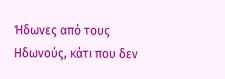Ήδωνες από τους Ηδωνούς, κάτι που δεν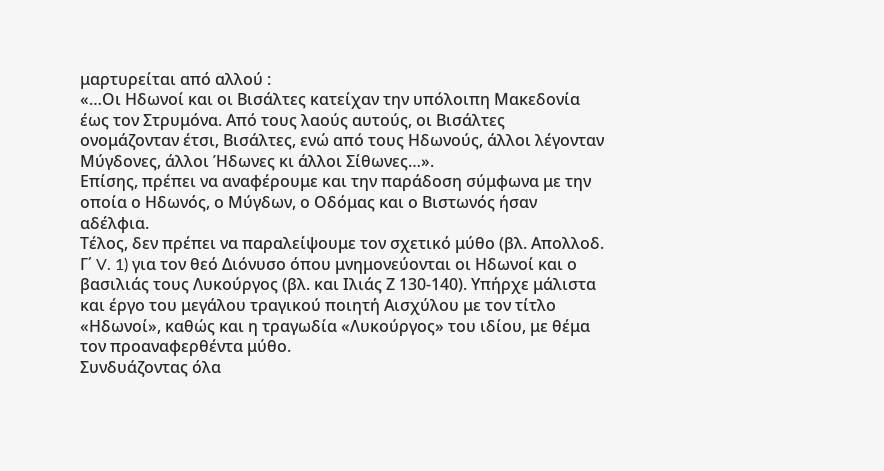μαρτυρείται από αλλού :
«…Οι Ηδωνοί και οι Βισάλτες κατείχαν την υπόλοιπη Μακεδονία έως τον Στρυμόνα. Από τους λαούς αυτούς, οι Βισάλτες ονομάζονταν έτσι, Βισάλτες, ενώ από τους Ηδωνούς, άλλοι λέγονταν Μύγδονες, άλλοι Ήδωνες κι άλλοι Σίθωνες…».
Επίσης, πρέπει να αναφέρουμε και την παράδοση σύμφωνα με την οποία ο Ηδωνός, ο Μύγδων, ο Οδόμας και ο Βιστωνός ήσαν αδέλφια.
Τέλος, δεν πρέπει να παραλείψουμε τον σχετικό μύθο (βλ. Απολλοδ. Γ΄ V. 1) για τον θεό Διόνυσο όπου μνημονεύονται οι Ηδωνοί και ο βασιλιάς τους Λυκούργος (βλ. και Ιλιάς Ζ 130-140). Υπήρχε μάλιστα και έργο του μεγάλου τραγικού ποιητή Αισχύλου με τον τίτλο «Ηδωνοί», καθώς και η τραγωδία «Λυκούργος» του ιδίου, με θέμα τον προαναφερθέντα μύθο.
Συνδυάζοντας όλα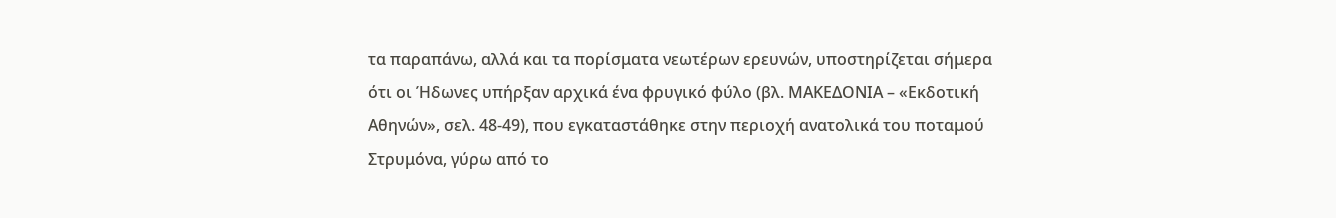τα παραπάνω, αλλά και τα πορίσματα νεωτέρων ερευνών, υποστηρίζεται σήμερα ότι οι Ήδωνες υπήρξαν αρχικά ένα φρυγικό φύλο (βλ. ΜΑΚΕΔΟΝΙΑ – «Εκδοτική Αθηνών», σελ. 48-49), που εγκαταστάθηκε στην περιοχή ανατολικά του ποταμού Στρυμόνα, γύρω από το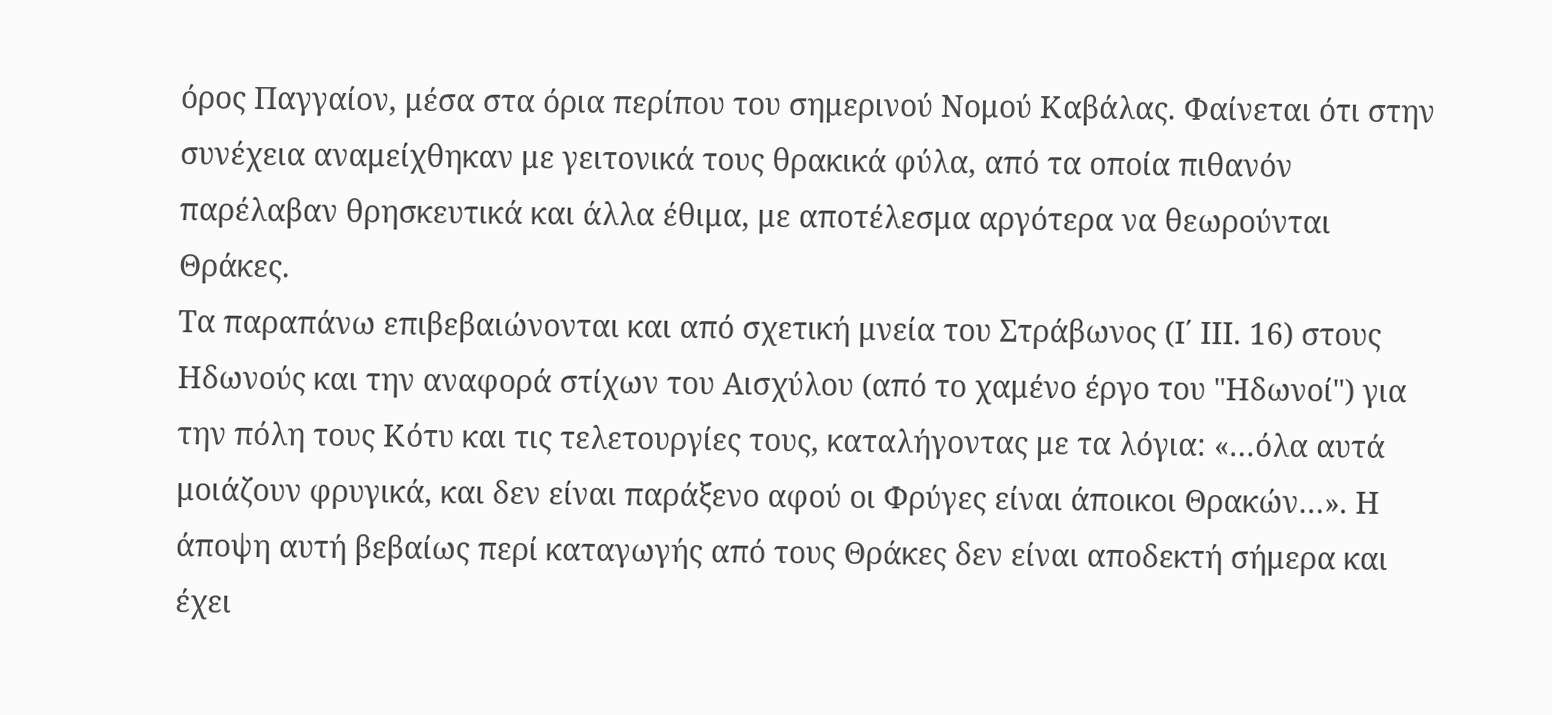όρος Παγγαίον, μέσα στα όρια περίπου του σημερινού Νομού Καβάλας. Φαίνεται ότι στην συνέχεια αναμείχθηκαν με γειτονικά τους θρακικά φύλα, από τα οποία πιθανόν παρέλαβαν θρησκευτικά και άλλα έθιμα, με αποτέλεσμα αργότερα να θεωρούνται Θράκες.
Τα παραπάνω επιβεβαιώνονται και από σχετική μνεία του Στράβωνος (Ι΄ ΙΙΙ. 16) στους Ηδωνούς και την αναφορά στίχων του Αισχύλου (από το χαμένο έργο του "Ηδωνοί") για την πόλη τους Κότυ και τις τελετουργίες τους, καταλήγοντας με τα λόγια: «…όλα αυτά μοιάζουν φρυγικά, και δεν είναι παράξενο αφού οι Φρύγες είναι άποικοι Θρακών…». Η άποψη αυτή βεβαίως περί καταγωγής από τους Θράκες δεν είναι αποδεκτή σήμερα και έχει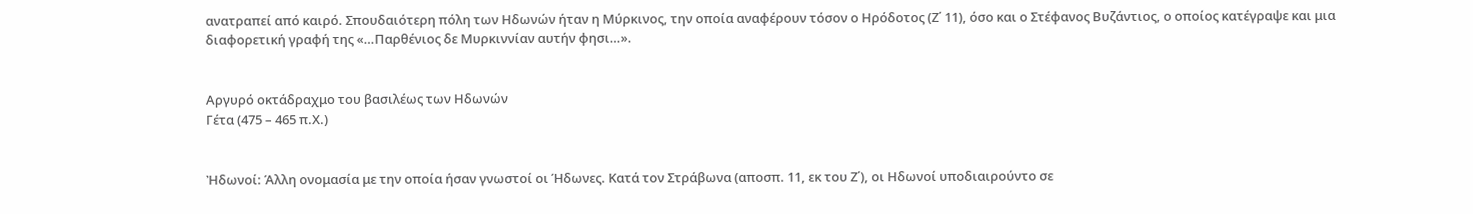ανατραπεί από καιρό. Σπουδαιότερη πόλη των Ηδωνών ήταν η Μύρκινος, την οποία αναφέρουν τόσον ο Ηρόδοτος (Ζ΄ 11), όσο και ο Στέφανος Βυζάντιος, ο οποίος κατέγραψε και μια διαφορετική γραφή της «…Παρθένιος δε Μυρκιννίαν αυτήν φησι…».


Αργυρό οκτάδραχμο του βασιλέως των Ηδωνών
Γέτα (475 – 465 π.Χ.)


Ἠδωνοί: Άλλη ονομασία με την οποία ήσαν γνωστοί οι Ήδωνες. Κατά τον Στράβωνα (αποσπ. 11, εκ του Ζ΄), οι Ηδωνοί υποδιαιρούντο σε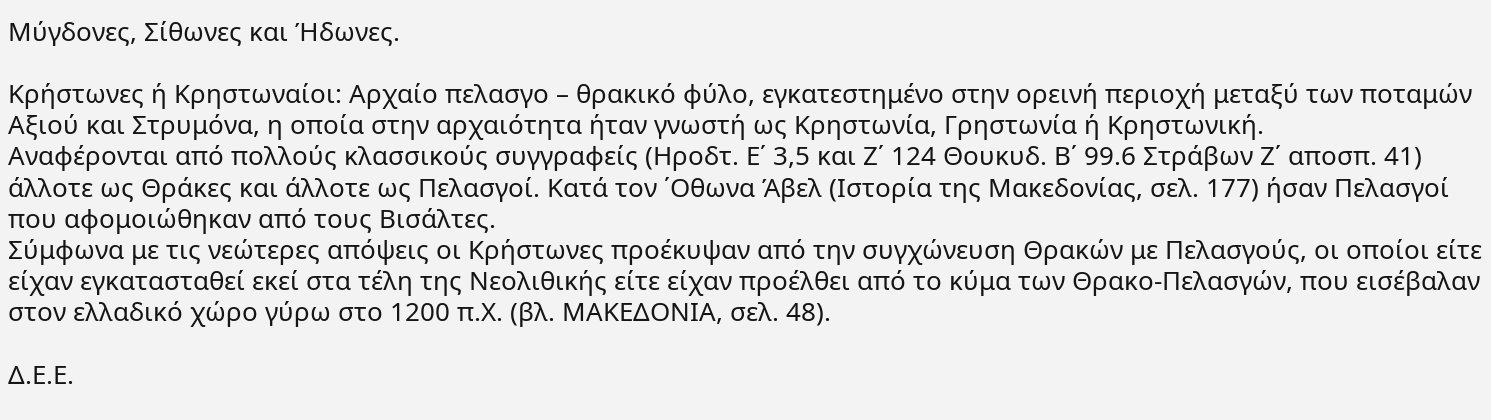Μύγδονες, Σίθωνες και Ήδωνες.

Κρήστωνες ή Κρηστωναίοι: Αρχαίο πελασγο – θρακικό φύλο, εγκατεστημένο στην ορεινή περιοχή μεταξύ των ποταμών Αξιού και Στρυμόνα, η οποία στην αρχαιότητα ήταν γνωστή ως Κρηστωνία, Γρηστωνία ή Κρηστωνική.
Αναφέρονται από πολλούς κλασσικούς συγγραφείς (Ηροδτ. Ε΄ 3,5 και Ζ΄ 124 Θουκυδ. Β΄ 99.6 Στράβων Ζ΄ αποσπ. 41) άλλοτε ως Θράκες και άλλοτε ως Πελασγοί. Κατά τον ΄Οθωνα Άβελ (Ιστορία της Μακεδονίας, σελ. 177) ήσαν Πελασγοί που αφομοιώθηκαν από τους Βισάλτες.
Σύμφωνα με τις νεώτερες απόψεις οι Κρήστωνες προέκυψαν από την συγχώνευση Θρακών με Πελασγούς, οι οποίοι είτε είχαν εγκατασταθεί εκεί στα τέλη της Νεολιθικής είτε είχαν προέλθει από το κύμα των Θρακο-Πελασγών, που εισέβαλαν στον ελλαδικό χώρο γύρω στο 1200 π.Χ. (βλ. ΜΑΚΕΔΟΝΙΑ, σελ. 48).

Δ.Ε.Ε.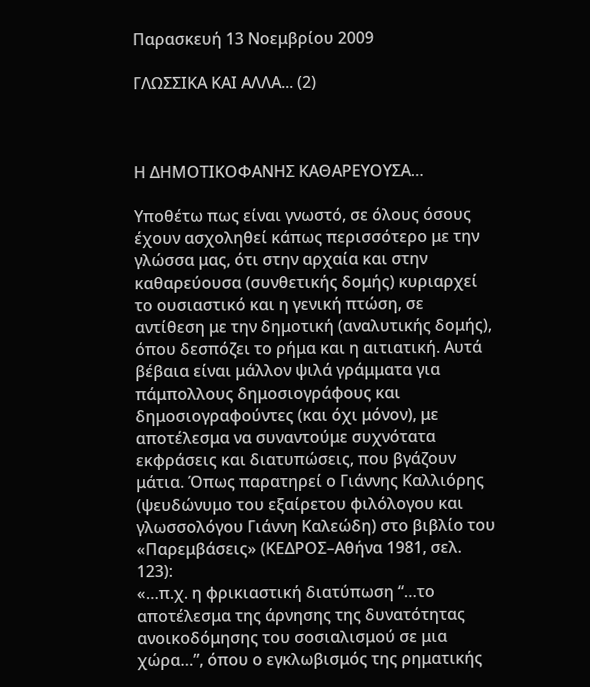Παρασκευή 13 Νοεμβρίου 2009

ΓΛΩΣΣΙΚΑ ΚΑΙ ΑΛΛΑ... (2)



Η ΔΗΜΟΤΙΚΟΦΑΝΗΣ ΚΑΘΑΡΕΥΟΥΣΑ…

Υποθέτω πως είναι γνωστό, σε όλους όσους έχουν ασχοληθεί κάπως περισσότερο με την γλώσσα μας, ότι στην αρχαία και στην καθαρεύουσα (συνθετικής δομής) κυριαρχεί το ουσιαστικό και η γενική πτώση, σε αντίθεση με την δημοτική (αναλυτικής δομής), όπου δεσπόζει το ρήμα και η αιτιατική. Αυτά βέβαια είναι μάλλον ψιλά γράμματα για πάμπολλους δημοσιογράφους και δημοσιογραφούντες (και όχι μόνον), με αποτέλεσμα να συναντούμε συχνότατα εκφράσεις και διατυπώσεις, που βγάζουν μάτια. Όπως παρατηρεί ο Γιάννης Καλλιόρης (ψευδώνυμο του εξαίρετου φιλόλογου και γλωσσολόγου Γιάννη Καλεώδη) στο βιβλίο του «Παρεμβάσεις» (ΚΕΔΡΟΣ–Αθήνα 1981, σελ. 123):
«…π.χ. η φρικιαστική διατύπωση “…το αποτέλεσμα της άρνησης της δυνατότητας ανοικοδόμησης του σοσιαλισμού σε μια χώρα…”, όπου ο εγκλωβισμός της ρηματικής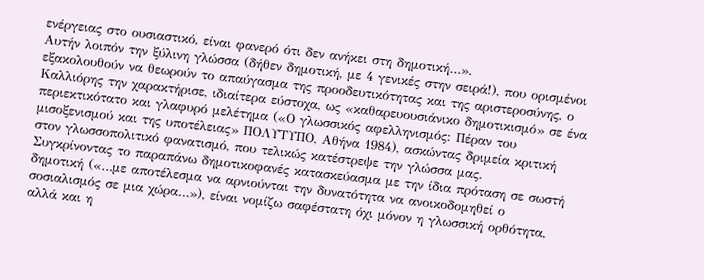ενέργειας στο ουσιαστικό, είναι φανερό ότι δεν ανήκει στη δημοτική…».
Αυτήν λοιπόν την ξύλινη γλώσσα (δήθεν δημοτική, με 4 γενικές στην σειρά!), που ορισμένοι εξακολουθούν να θεωρούν το απαύγασμα της προοδευτικότητας και της αριστεροσύνης, ο Καλλιόρης την χαρακτήρισε, ιδιαίτερα εύστοχα, ως «καθαρευουσιάνικο δημοτικισμό» σε ένα περιεκτικότατο και γλαφυρό μελέτημα («Ο γλωσσικός αφελληνισμός: Πέραν του μισοξενισμού και της υποτέλειας» ΠΟΛΥΤΥΠΟ, Αθήνα 1984), ασκώντας δριμεία κριτική στον γλωσσοπολιτικό φανατισμό, που τελικώς κατέστρεψε την γλώσσα μας.
Συγκρίνοντας το παραπάνω δημοτικοφανές κατασκεύασμα με την ίδια πρόταση σε σωστή δημοτική («…με αποτέλεσμα να αρνιούνται την δυνατότητα να ανοικοδομηθεί ο σοσιαλισμός σε μια χώρα…»), είναι νομίζω σαφέστατη όχι μόνον η γλωσσική ορθότητα, αλλά και η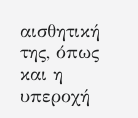αισθητική της, όπως και η υπεροχή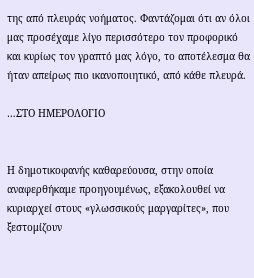της από πλευράς νοήματος. Φαντάζομαι ότι αν όλοι μας προσέχαμε λίγο περισσότερο τον προφορικό και κυρίως τον γραπτό μας λόγο, το αποτέλεσμα θα ήταν απείρως πιο ικανοποιητικό, από κάθε πλευρά.

…ΣΤΟ ΗΜΕΡΟΛΟΓΙΟ


Η δημοτικοφανής καθαρεύουσα, στην οποία αναφερθήκαμε προηγουμένως, εξακολουθεί να κυριαρχεί στους «γλωσσικούς μαργαρίτες», που ξεστομίζουν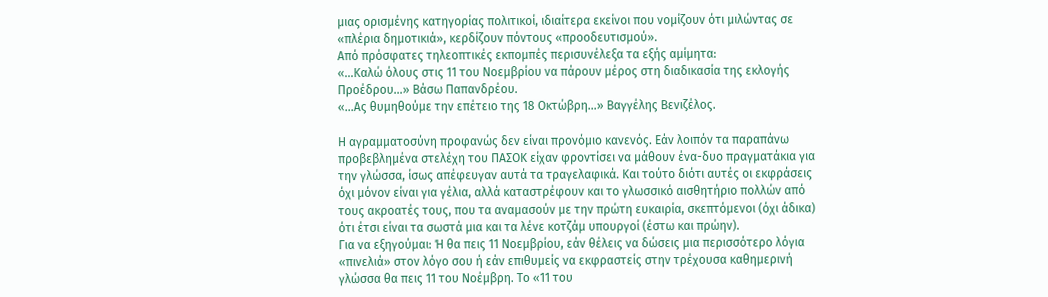μιας ορισμένης κατηγορίας πολιτικοί, ιδιαίτερα εκείνοι που νομίζουν ότι μιλώντας σε «πλέρια δημοτικιά», κερδίζουν πόντους «προοδευτισμού».
Από πρόσφατες τηλεοπτικές εκπομπές περισυνέλεξα τα εξής αμίμητα:
«…Καλώ όλους στις 11 του Νοεμβρίου να πάρουν μέρος στη διαδικασία της εκλογής Προέδρου…» Βάσω Παπανδρέου.
«…Ας θυμηθούμε την επέτειο της 18 Οκτώβρη…» Βαγγέλης Βενιζέλος.

Η αγραμματοσύνη προφανώς δεν είναι προνόμιο κανενός. Εάν λοιπόν τα παραπάνω προβεβλημένα στελέχη του ΠΑΣΟΚ είχαν φροντίσει να μάθουν ένα-δυο πραγματάκια για την γλώσσα, ίσως απέφευγαν αυτά τα τραγελαφικά. Και τούτο διότι αυτές οι εκφράσεις όχι μόνον είναι για γέλια, αλλά καταστρέφουν και το γλωσσικό αισθητήριο πολλών από τους ακροατές τους, που τα αναμασούν με την πρώτη ευκαιρία, σκεπτόμενοι (όχι άδικα) ότι έτσι είναι τα σωστά μια και τα λένε κοτζάμ υπουργοί (έστω και πρώην).
Για να εξηγούμαι: Ή θα πεις 11 Νοεμβρίου, εάν θέλεις να δώσεις μια περισσότερο λόγια «πινελιά» στον λόγο σου ή εάν επιθυμείς να εκφραστείς στην τρέχουσα καθημερινή γλώσσα θα πεις 11 του Νοέμβρη. Το «11 του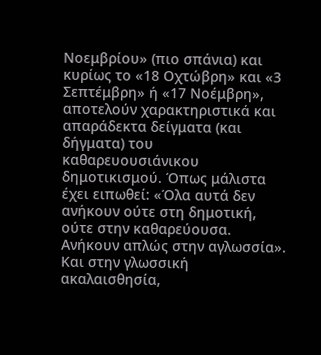Νοεμβρίου» (πιο σπάνια) και κυρίως το «18 Οχτώβρη» και «3 Σεπτέμβρη» ή «17 Νοέμβρη», αποτελούν χαρακτηριστικά και απαράδεκτα δείγματα (και δήγματα) του καθαρευουσιάνικου δημοτικισμού. Όπως μάλιστα έχει ειπωθεί: «Όλα αυτά δεν ανήκουν ούτε στη δημοτική, ούτε στην καθαρεύουσα. Ανήκουν απλώς στην αγλωσσία». Και στην γλωσσική ακαλαισθησία,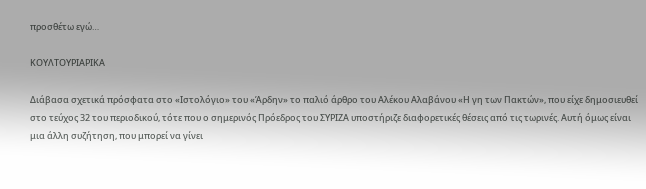προσθέτω εγώ…

ΚΟΥΛΤΟΥΡΙΑΡΙΚΑ

Διάβασα σχετικά πρόσφατα στο «Ιστολόγιο» του «Άρδην» το παλιό άρθρο του Αλέκου Αλαβάνου «Η γη των Πακτών», που είχε δημοσιευθεί στο τεύχος 32 του περιοδικού, τότε που ο σημερινός Πρόεδρος του ΣΥΡΙΖΑ υποστήριζε διαφορετικές θέσεις από τις τωρινές. Αυτή όμως είναι μια άλλη συζήτηση, που μπορεί να γίνει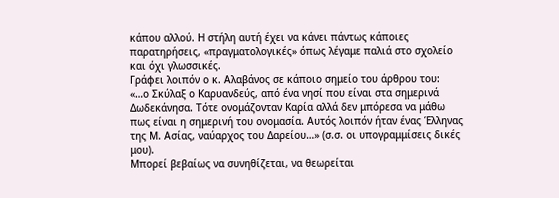κάπου αλλού. Η στήλη αυτή έχει να κάνει πάντως κάποιες παρατηρήσεις, «πραγματολογικές» όπως λέγαμε παλιά στο σχολείο και όχι γλωσσικές.
Γράφει λοιπόν ο κ. Αλαβάνος σε κάποιο σημείο του άρθρου του:
«…ο Σκύλαξ ο Καρυανδεύς, από ένα νησί που είναι στα σημερινά Δωδεκάνησα. Τότε ονομάζονταν Καρία αλλά δεν μπόρεσα να μάθω πως είναι η σημερινή του ονομασία. Αυτός λοιπόν ήταν ένας Έλληνας της Μ. Ασίας, ναύαρχος του Δαρείου…» (σ.σ. οι υπογραμμίσεις δικές μου).
Μπορεί βεβαίως να συνηθίζεται, να θεωρείται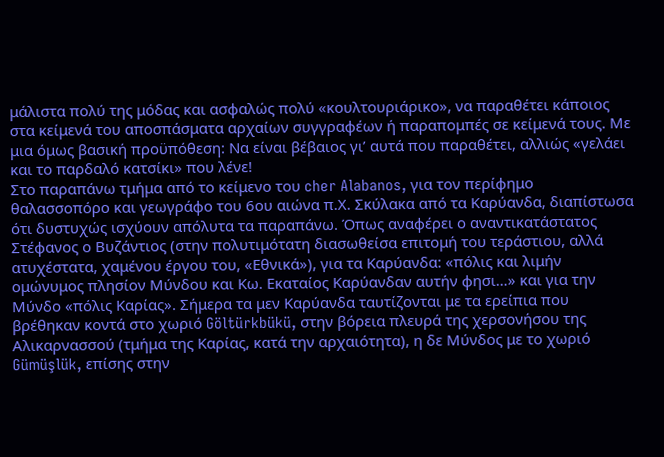μάλιστα πολύ της μόδας και ασφαλώς πολύ «κουλτουριάρικο», να παραθέτει κάποιος στα κείμενά του αποσπάσματα αρχαίων συγγραφέων ή παραπομπές σε κείμενά τους. Με μια όμως βασική προϋπόθεση: Να είναι βέβαιος γι’ αυτά που παραθέτει, αλλιώς «γελάει και το παρδαλό κατσίκι» που λένε!
Στο παραπάνω τμήμα από το κείμενο του cher Alabanos, για τον περίφημο θαλασσοπόρο και γεωγράφο του 6ου αιώνα π.Χ. Σκύλακα από τα Καρύανδα, διαπίστωσα ότι δυστυχώς ισχύουν απόλυτα τα παραπάνω. Όπως αναφέρει ο αναντικατάστατος Στέφανος ο Βυζάντιος (στην πολυτιμότατη διασωθείσα επιτομή του τεράστιου, αλλά ατυχέστατα, χαμένου έργου του, «Εθνικά»), για τα Καρύανδα: «πόλις και λιμήν ομώνυμος πλησίον Μύνδου και Κω. Εκαταίος Καρύανδαν αυτήν φησι…» και για την Μύνδο «πόλις Καρίας». Σήμερα τα μεν Καρύανδα ταυτίζονται με τα ερείπια που βρέθηκαν κοντά στο χωριό Göltürkbükü, στην βόρεια πλευρά της χερσονήσου της Αλικαρνασσού (τμήμα της Καρίας, κατά την αρχαιότητα), η δε Μύνδος με το χωριό Gümüşlük, επίσης στην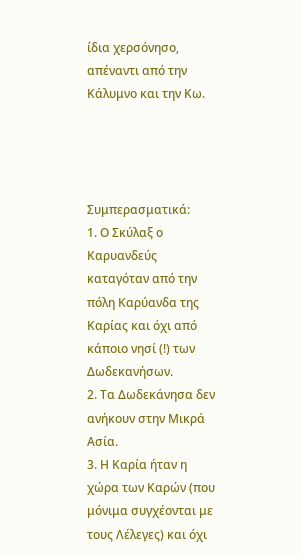ίδια χερσόνησο, απέναντι από την Κάλυμνο και την Κω.




Συμπερασματικά:
1. Ο Σκύλαξ ο Καρυανδεύς καταγόταν από την πόλη Καρύανδα της Καρίας και όχι από κάποιο νησί (!) των Δωδεκανήσων.
2. Τα Δωδεκάνησα δεν ανήκουν στην Μικρά Ασία.
3. Η Καρία ήταν η χώρα των Καρών (που μόνιμα συγχέονται με τους Λέλεγες) και όχι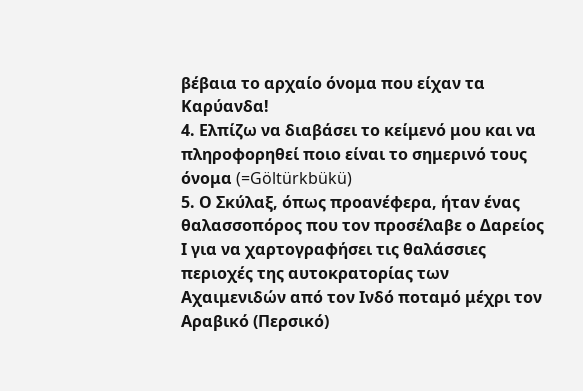βέβαια το αρχαίο όνομα που είχαν τα Καρύανδα!
4. Ελπίζω να διαβάσει το κείμενό μου και να πληροφορηθεί ποιο είναι το σημερινό τους όνομα (=Göltürkbükü)
5. Ο Σκύλαξ, όπως προανέφερα, ήταν ένας θαλασσοπόρος που τον προσέλαβε ο Δαρείος Ι για να χαρτογραφήσει τις θαλάσσιες περιοχές της αυτοκρατορίας των Αχαιμενιδών από τον Ινδό ποταμό μέχρι τον Αραβικό (Περσικό)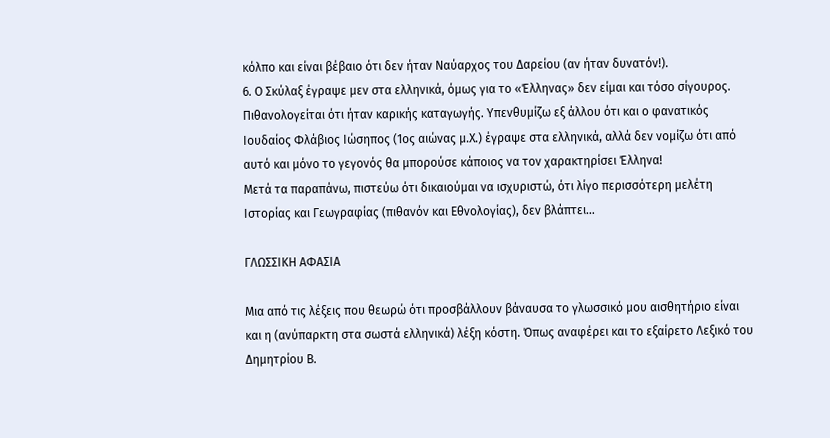κόλπο και είναι βέβαιο ότι δεν ήταν Ναύαρχος του Δαρείου (αν ήταν δυνατόν!).
6. Ο Σκύλαξ έγραψε μεν στα ελληνικά, όμως για το «Έλληνας» δεν είμαι και τόσο σίγουρος. Πιθανολογείται ότι ήταν καρικής καταγωγής. Υπενθυμίζω εξ άλλου ότι και ο φανατικός Ιουδαίος Φλάβιος Ιώσηπος (1ος αιώνας μ.Χ.) έγραψε στα ελληνικά, αλλά δεν νομίζω ότι από αυτό και μόνο το γεγονός θα μπορούσε κάποιος να τον χαρακτηρίσει Έλληνα!
Μετά τα παραπάνω, πιστεύω ότι δικαιούμαι να ισχυριστώ, ότι λίγο περισσότερη μελέτη Ιστορίας και Γεωγραφίας (πιθανόν και Εθνολογίας), δεν βλάπτει…

ΓΛΩΣΣΙΚΗ ΑΦΑΣΙΑ

Μια από τις λέξεις που θεωρώ ότι προσβάλλουν βάναυσα το γλωσσικό μου αισθητήριο είναι και η (ανύπαρκτη στα σωστά ελληνικά) λέξη κόστη. Όπως αναφέρει και το εξαίρετο Λεξικό του Δημητρίου Β.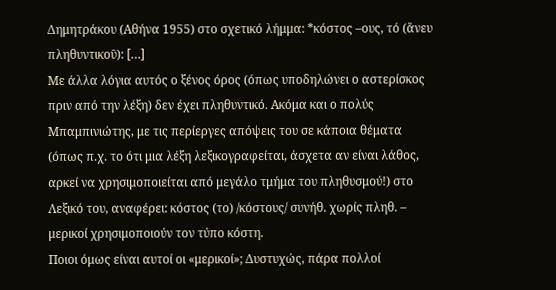Δημητράκου (Αθήνα 1955) στο σχετικό λήμμα: *κόστος –ους, τό (ἄνευ πληθυντικοῡ): […]
Με άλλα λόγια αυτός ο ξένος όρος (όπως υποδηλώνει ο αστερίσκος πριν από την λέξη) δεν έχει πληθυντικό. Ακόμα και ο πολύς Μπαμπινιώτης, με τις περίεργες απόψεις του σε κάποια θέματα (όπως π.χ. το ότι μια λέξη λεξικογραφείται, άσχετα αν είναι λάθος, αρκεί να χρησιμοποιείται από μεγάλο τμήμα του πληθυσμού!) στο Λεξικό του, αναφέρει: κόστος (το) /κόστους/ συνήθ. χωρίς πληθ. – μερικοί χρησιμοποιούν τον τύπο κόστη.
Ποιοι όμως είναι αυτοί οι «μερικοί»; Δυστυχώς, πάρα πολλοί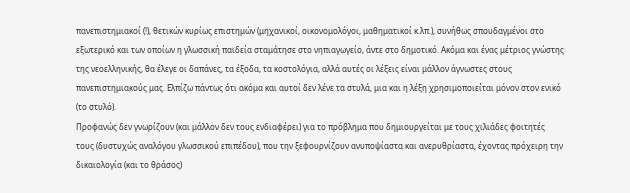πανεπιστημιακοί (!), θετικών κυρίως επιστημών (μηχανικοί, οικονομολόγοι, μαθηματικοί κ.λπ.), συνήθως σπουδαγμένοι στο εξωτερικό και των οποίων η γλωσσική παιδεία σταμάτησε στο νηπιαγωγείο, άντε στο δημοτικό. Ακόμα και ένας μέτριος γνώστης της νεοελληνικής, θα έλεγε οι δαπάνες, τα έξοδα, τα κοστολόγια, αλλά αυτές οι λέξεις είναι μάλλον άγνωστες στους πανεπιστημιακούς μας. Ελπίζω πάντως ότι ακόμα και αυτοί δεν λένε τα στυλά, μια και η λέξη χρησιμοποιείται μόνον στον ενικό (το στυλό).
Προφανώς δεν γνωρίζουν (και μάλλον δεν τους ενδιαφέρει) για το πρόβλημα που δημιουργείται με τους χιλιάδες φοιτητές τους (δυστυχώς αναλόγου γλωσσικού επιπέδου), που την ξεφουρνίζουν ανυποψίαστα και ανερυθρίαστα, έχοντας πρόχειρη την δικαιολογία (και το θράσος)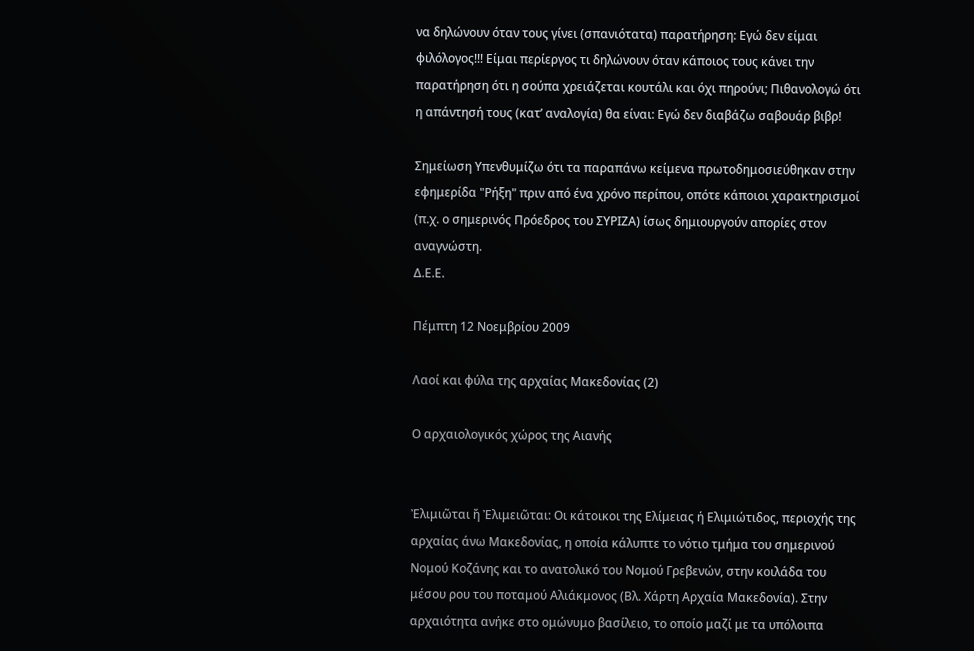να δηλώνουν όταν τους γίνει (σπανιότατα) παρατήρηση: Εγώ δεν είμαι φιλόλογος!!! Είμαι περίεργος τι δηλώνουν όταν κάποιος τους κάνει την παρατήρηση ότι η σούπα χρειάζεται κουτάλι και όχι πηρούνι; Πιθανολογώ ότι η απάντησή τους (κατ’ αναλογία) θα είναι: Εγώ δεν διαβάζω σαβουάρ βιβρ!

Σημείωση Υπενθυμίζω ότι τα παραπάνω κείμενα πρωτοδημοσιεύθηκαν στην εφημερίδα "Ρήξη" πριν από ένα χρόνο περίπου, οπότε κάποιοι χαρακτηρισμοί (π.χ. ο σημερινός Πρόεδρος του ΣΥΡΙΖΑ) ίσως δημιουργούν απορίες στον αναγνώστη.
Δ.Ε.Ε.

Πέμπτη 12 Νοεμβρίου 2009

Λαοί και φύλα της αρχαίας Μακεδονίας (2)

Ο αρχαιολογικός χώρος της Αιανής


Ἐλιμιῶται ἤ Ἐλιμειῶται: Οι κάτοικοι της Ελίμειας ή Ελιμιώτιδος, περιοχής της αρχαίας άνω Μακεδονίας, η οποία κάλυπτε το νότιο τμήμα του σημερινού Νομού Κοζάνης και το ανατολικό του Νομού Γρεβενών, στην κοιλάδα του μέσου ρου του ποταμού Αλιάκμονος (Βλ. Χάρτη Αρχαία Μακεδονία). Στην αρχαιότητα ανήκε στο ομώνυμο βασίλειο, το οποίο μαζί με τα υπόλοιπα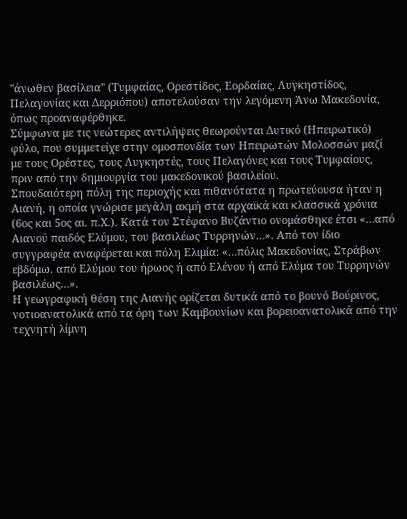''άνωθεν βασίλεια'' (Τυμφαίας, Ορεστίδος, Εορδαίας, Λυγκηστίδος, Πελαγονίας και Δερριόπου) αποτελούσαν την λεγόμενη Άνω Μακεδονία, όπως προαναφέρθηκε.
Σύμφωνα με τις νεώτερες αντιλήψεις θεωρούνται Δυτικό (Ηπειρωτικό) φύλο, που συμμετείχε στην ομοσπονδία των Ηπειρωτών Μολοσσών μαζί με τους Ορέστες, τους Λυγκηστές, τους Πελαγόνες και τους Τυμφαίους, πριν από την δημιουργία του μακεδονικού βασιλείου.
Σπουδαιότερη πόλη της περιοχής και πιθανότατα η πρωτεύουσα ήταν η Αιανή, η οποία γνώρισε μεγάλη ακμή στα αρχαϊκά και κλασσικά χρόνια (6ος και 5ος αι. π.Χ.). Κατά τον Στέφανο Βυζάντιο ονομάσθηκε έτσι «…από Αιανού παιδός Ελύμου, του βασιλέως Τυρρηνών…». Από τον ίδιο συγγραφέα αναφέρεται και πόλη Ελιμία: «…πόλις Μακεδονίας, Στράβων εβδόμω. από Ελύμου του ήρωος ή από Ελένου ή από Ελύμα του Τυρρηνών βασιλέως…».
Η γεωγραφική θέση της Αιανής ορίζεται δυτικά από το βουνό Βούρινος, νοτιοανατολικά από τα όρη των Καμβουνίων και βορειοανατολικά από την τεχνητή λίμνη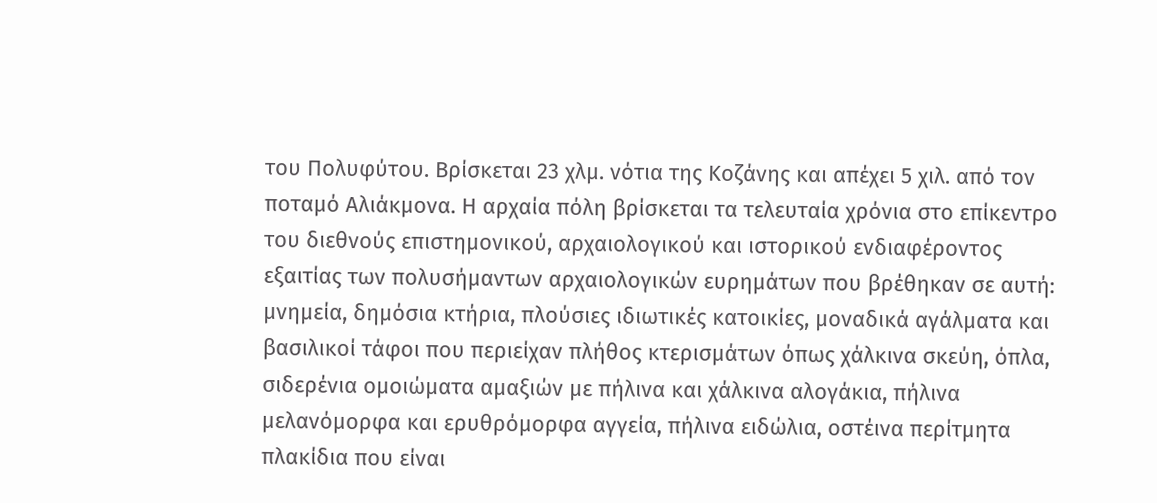του Πολυφύτου. Βρίσκεται 23 χλμ. νότια της Κοζάνης και απέχει 5 χιλ. από τον ποταμό Αλιάκμονα. Η αρχαία πόλη βρίσκεται τα τελευταία χρόνια στο επίκεντρο του διεθνούς επιστημονικού, αρχαιολογικού και ιστορικού ενδιαφέροντος εξαιτίας των πολυσήμαντων αρχαιολογικών ευρημάτων που βρέθηκαν σε αυτή: μνημεία, δημόσια κτήρια, πλούσιες ιδιωτικές κατοικίες, μοναδικά αγάλματα και βασιλικοί τάφοι που περιείχαν πλήθος κτερισμάτων όπως χάλκινα σκεύη, όπλα, σιδερένια ομοιώματα αμαξιών με πήλινα και χάλκινα αλογάκια, πήλινα μελανόμορφα και ερυθρόμορφα αγγεία, πήλινα ειδώλια, οστέινα περίτμητα πλακίδια που είναι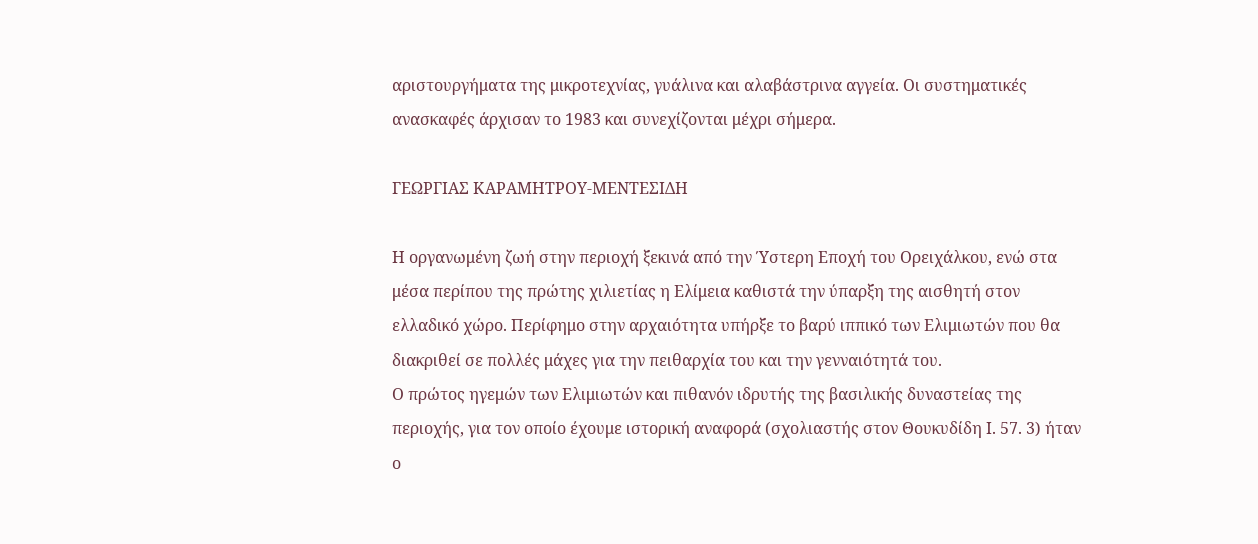αριστουργήματα της μικροτεχνίας, γυάλινα και αλαβάστρινα αγγεία. Οι συστηματικές ανασκαφές άρχισαν το 1983 και συνεχίζονται μέχρι σήμερα.

ΓΕΩΡΓΙΑΣ ΚΑΡΑΜΗΤΡΟΥ-ΜΕΝΤΕΣΙΔΗ

Η οργανωμένη ζωή στην περιοχή ξεκινά από την Ύστερη Εποχή του Ορειχάλκου, ενώ στα μέσα περίπου της πρώτης χιλιετίας η Ελίμεια καθιστά την ύπαρξη της αισθητή στον ελλαδικό χώρο. Περίφημο στην αρχαιότητα υπήρξε το βαρύ ιππικό των Ελιμιωτών που θα διακριθεί σε πολλές μάχες για την πειθαρχία του και την γενναιότητά του.
Ο πρώτος ηγεμών των Ελιμιωτών και πιθανόν ιδρυτής της βασιλικής δυναστείας της περιοχής, για τον οποίο έχουμε ιστορική αναφορά (σχολιαστής στον Θουκυδίδη Ι. 57. 3) ήταν ο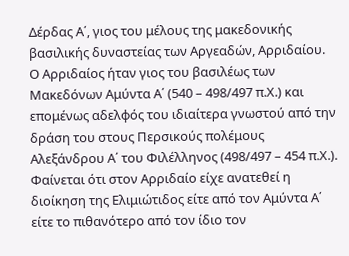Δέρδας Α΄, γιος του μέλους της μακεδονικής βασιλικής δυναστείας των Αργεαδών, Αρριδαίου. Ο Αρριδαίος ήταν γιος του βασιλέως των Μακεδόνων Αμύντα Α΄ (540 – 498/497 π.Χ.) και επομένως αδελφός του ιδιαίτερα γνωστού από την δράση του στους Περσικούς πολέμους Αλεξάνδρου Α΄ του Φιλέλληνος (498/497 – 454 π.Χ.). Φαίνεται ότι στον Αρριδαίο είχε ανατεθεί η διοίκηση της Ελιμιώτιδος είτε από τον Αμύντα Α΄ είτε το πιθανότερο από τον ίδιο τον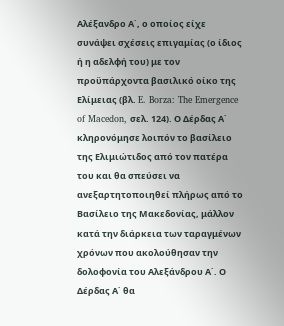Αλέξανδρο Α΄, ο οποίος είχε συνάψει σχέσεις επιγαμίας (ο ίδιος ή η αδελφή του) με τον προϋπάρχοντα βασιλικό οίκο της Ελίμειας (βλ. E. Borza: The Emergence of Macedon, σελ. 124). Ο Δέρδας Α΄ κληρονόμησε λοιπόν το βασίλειο της Ελιμιώτιδος από τον πατέρα του και θα σπεύσει να ανεξαρτητοποιηθεί πλήρως από το Βασίλειο της Μακεδονίας, μάλλον κατά την διάρκεια των ταραγμένων χρόνων που ακολούθησαν την δολοφονία του Αλεξάνδρου Α΄. Ο Δέρδας Α΄ θα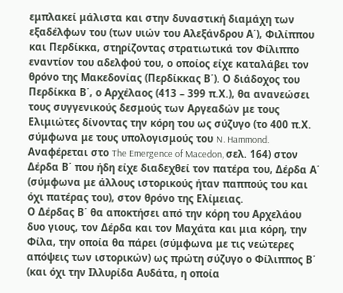εμπλακεί μάλιστα και στην δυναστική διαμάχη των εξαδέλφων του (των υιών του Αλεξάνδρου Α΄), Φιλίππου και Περδίκκα, στηρίζοντας στρατιωτικά τον Φίλιππο εναντίον του αδελφού του, ο οποίος είχε καταλάβει τον θρόνο της Μακεδονίας (Περδίκκας Β΄). Ο διάδοχος του Περδίκκα Β΄, ο Αρχέλαος (413 – 399 π.Χ.), θα ανανεώσει τους συγγενικούς δεσμούς των Αργεαδών με τους Ελιμιώτες δίνοντας την κόρη του ως σύζυγο (το 400 π.Χ. σύμφωνα με τους υπολογισμούς του N. Hammond. Αναφέρεται στο The Emergence of Macedon, σελ. 164) στον Δέρδα Β΄ που ήδη είχε διαδεχθεί τον πατέρα του, Δέρδα Α΄ (σύμφωνα με άλλους ιστορικούς ήταν παππούς του και όχι πατέρας του), στον θρόνο της Ελίμειας.
Ο Δέρδας Β΄ θα αποκτήσει από την κόρη του Αρχελάου δυο γιους, τον Δέρδα και τον Μαχάτα και μια κόρη, την Φίλα, την οποία θα πάρει (σύμφωνα με τις νεώτερες απόψεις των ιστορικών) ως πρώτη σύζυγο ο Φίλιππος Β΄ (και όχι την Ιλλυρίδα Αυδάτα, η οποία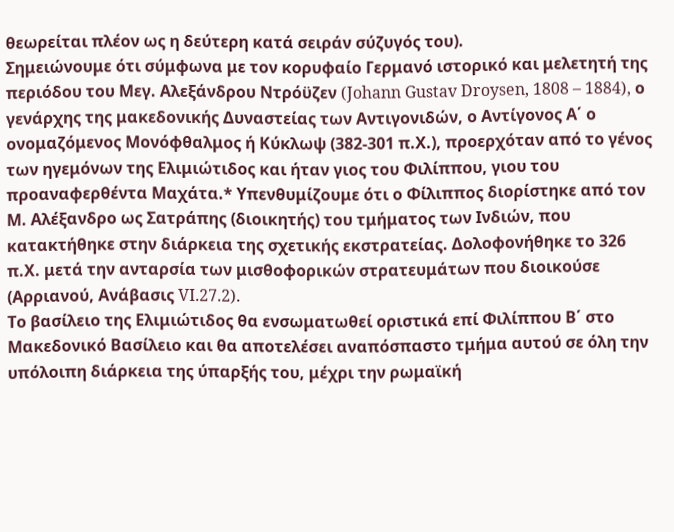θεωρείται πλέον ως η δεύτερη κατά σειράν σύζυγός του).
Σημειώνουμε ότι σύμφωνα με τον κορυφαίο Γερμανό ιστορικό και μελετητή της περιόδου του Μεγ. Αλεξάνδρου Ντρόϋζεν (Johann Gustav Droysen, 1808 – 1884), ο γενάρχης της μακεδονικής Δυναστείας των Αντιγονιδών, ο Αντίγονος Α΄ ο ονομαζόμενος Μονόφθαλμος ή Κύκλωψ (382-301 π.Χ.), προερχόταν από το γένος των ηγεμόνων της Ελιμιώτιδος και ήταν γιος του Φιλίππου, γιου του προαναφερθέντα Μαχάτα.* Υπενθυμίζουμε ότι ο Φίλιππος διορίστηκε από τον Μ. Αλέξανδρο ως Σατράπης (διοικητής) του τμήματος των Ινδιών, που κατακτήθηκε στην διάρκεια της σχετικής εκστρατείας. Δολοφονήθηκε το 326 π.Χ. μετά την ανταρσία των μισθοφορικών στρατευμάτων που διοικούσε (Αρριανού, Ανάβασις VI.27.2).
Το βασίλειο της Ελιμιώτιδος θα ενσωματωθεί οριστικά επί Φιλίππου Β΄ στο Μακεδονικό Βασίλειο και θα αποτελέσει αναπόσπαστο τμήμα αυτού σε όλη την υπόλοιπη διάρκεια της ύπαρξής του, μέχρι την ρωμαϊκή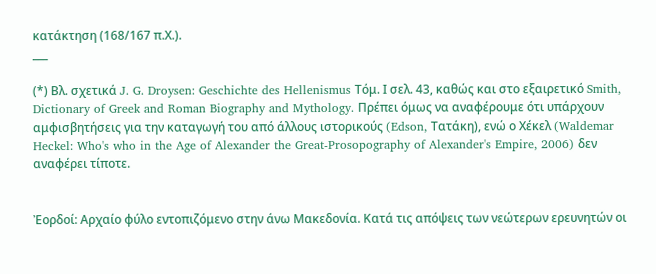κατάκτηση (168/167 π.Χ.).
___

(*) Βλ. σχετικά J. G. Droysen: Geschichte des Hellenismus Τόμ. Ι σελ. 43, καθώς και στο εξαιρετικό Smith, Dictionary of Greek and Roman Biography and Mythology. Πρέπει όμως να αναφέρουμε ότι υπάρχουν αμφισβητήσεις για την καταγωγή του από άλλους ιστορικούς (Edson, Τατάκη), ενώ ο Χέκελ (Waldemar Heckel: Who's who in the Age of Alexander the Great-Prosopography of Alexander's Empire, 2006) δεν αναφέρει τίποτε.


Ἐορδοί: Αρχαίο φύλο εντοπιζόμενο στην άνω Μακεδονία. Κατά τις απόψεις των νεώτερων ερευνητών οι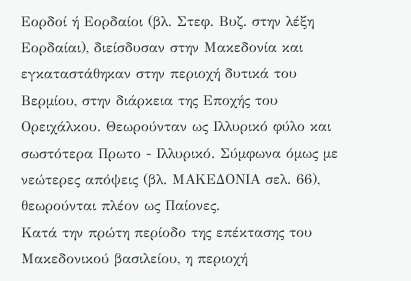Εορδοί ή Εορδαίοι (βλ. Στεφ. Βυζ. στην λέξη Εορδαίαι), διείσδυσαν στην Μακεδονία και εγκαταστάθηκαν στην περιοχή δυτικά του Βερμίου, στην διάρκεια της Εποχής του Ορειχάλκου. Θεωρούνταν ως Ιλλυρικό φύλο και σωστότερα Πρωτο - Ιλλυρικό. Σύμφωνα όμως με νεώτερες απόψεις (βλ. ΜΑΚΕΔΟΝΙΑ σελ. 66), θεωρούνται πλέον ως Παίονες.
Κατά την πρώτη περίοδο της επέκτασης του Μακεδονικού βασιλείου, η περιοχή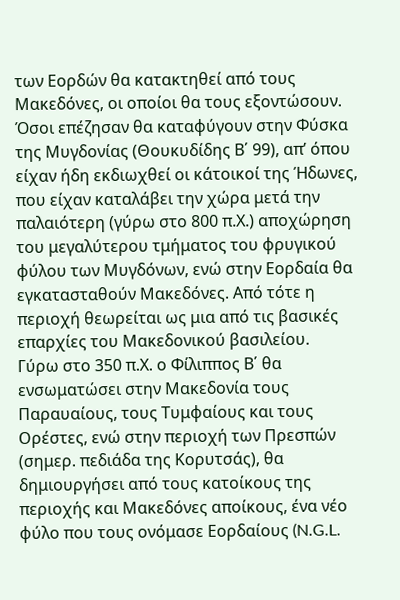των Εορδών θα κατακτηθεί από τους Μακεδόνες, οι οποίοι θα τους εξοντώσουν. Όσοι επέζησαν θα καταφύγουν στην Φύσκα της Μυγδονίας (Θουκυδίδης Β΄ 99), απ’ όπου είχαν ήδη εκδιωχθεί οι κάτοικοί της Ήδωνες, που είχαν καταλάβει την χώρα μετά την παλαιότερη (γύρω στο 800 π.Χ.) αποχώρηση του μεγαλύτερου τμήματος του φρυγικού φύλου των Μυγδόνων, ενώ στην Εορδαία θα εγκατασταθούν Μακεδόνες. Από τότε η περιοχή θεωρείται ως μια από τις βασικές επαρχίες του Μακεδονικού βασιλείου.
Γύρω στο 350 π.Χ. ο Φίλιππος Β΄ θα ενσωματώσει στην Μακεδονία τους Παραυαίους, τους Τυμφαίους και τους Ορέστες, ενώ στην περιοχή των Πρεσπών (σημερ. πεδιάδα της Κορυτσάς), θα δημιουργήσει από τους κατοίκους της περιοχής και Μακεδόνες αποίκους, ένα νέο φύλο που τους ονόμασε Εορδαίους (N.G.L.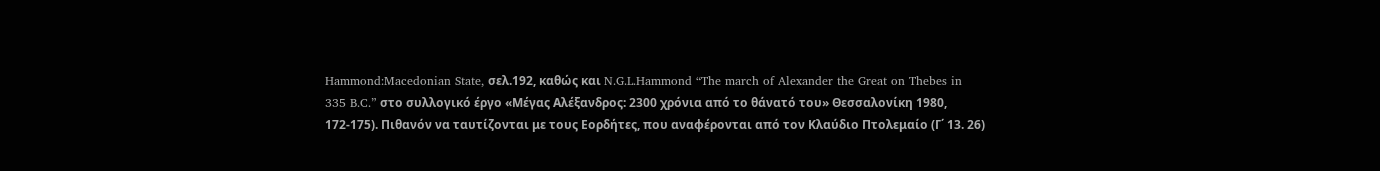Hammond:Macedonian State, σελ.192, καθώς και N.G.L.Hammond “The march of Alexander the Great on Thebes in 335 B.C.” στο συλλογικό έργο «Μέγας Αλέξανδρος: 2300 χρόνια από το θάνατό του» Θεσσαλονίκη 1980, 172-175). Πιθανόν να ταυτίζονται με τους Εορδήτες, που αναφέρονται από τον Κλαύδιο Πτολεμαίο (Γ΄ 13. 26)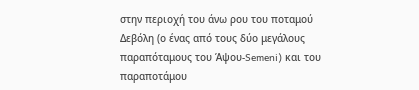στην περιοχή του άνω ρου του ποταμού Δεβόλη (ο ένας από τους δύο μεγάλους παραπόταμους του Άψου-Semeni) και του παραποτάμου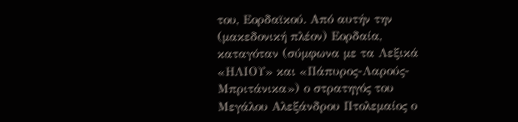του, Εορδαϊκού. Από αυτήν την (μακεδονική πλέον) Εορδαία, καταγόταν (σύμφωνα με τα Λεξικά «ΗΛΙΟΥ» και «Πάπυρος-Λαρούς-Μπριτάνικα») ο στρατηγός του Μεγάλου Αλεξάνδρου Πτολεμαίος ο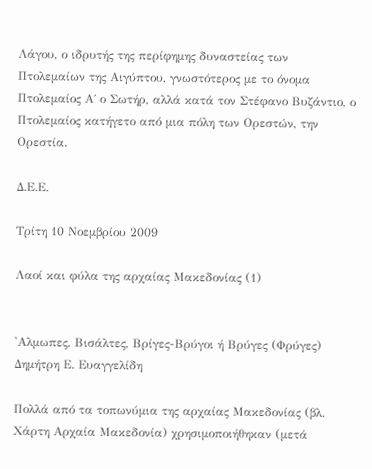Λάγου, ο ιδρυτής της περίφημης δυναστείας των Πτολεμαίων της Αιγύπτου, γνωστότερος με το όνομα Πτολεμαίος Α΄ ο Σωτήρ, αλλά κατά τον Στέφανο Βυζάντιο, ο Πτολεμαίος κατήγετο από μια πόλη των Ορεστών, την Ορεστία.

Δ.Ε.Ε.

Τρίτη 10 Νοεμβρίου 2009

Λαοί και φύλα της αρχαίας Μακεδονίας (1)


'Αλμωπες, Βισάλτες, Βρίγες-Βρύγοι ή Βρύγες (Φρύγες)
Δημήτρη Ε. Ευαγγελίδη

Πολλά από τα τοπωνύμια της αρχαίας Μακεδονίας (βλ. Χάρτη Αρχαία Μακεδονία) χρησιμοποιήθηκαν (μετά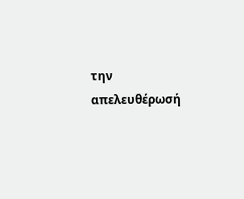την απελευθέρωσή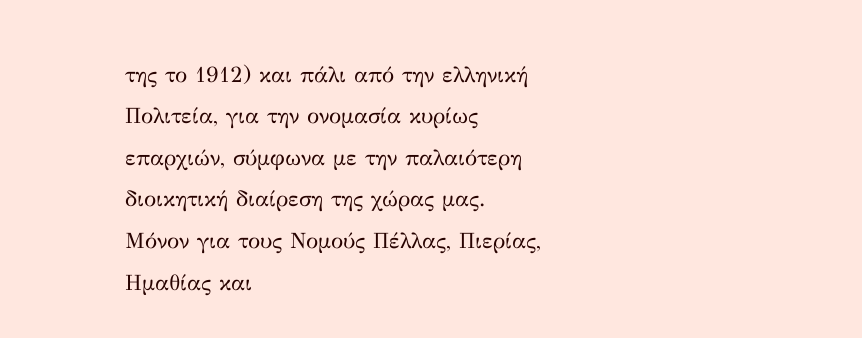της το 1912) και πάλι από την ελληνική Πολιτεία, για την ονομασία κυρίως επαρχιών, σύμφωνα με την παλαιότερη διοικητική διαίρεση της χώρας μας.
Μόνον για τους Νομούς Πέλλας, Πιερίας, Ημαθίας και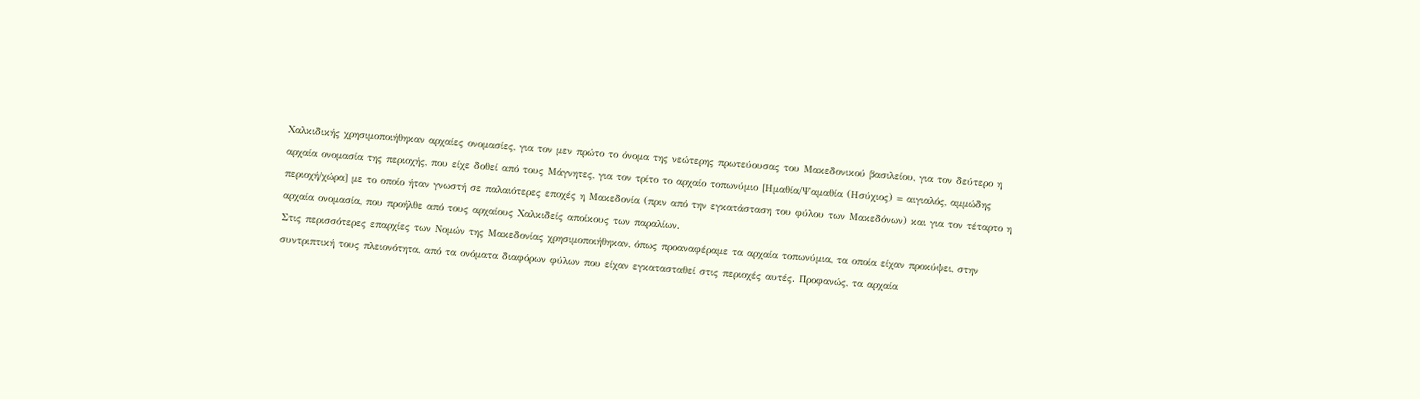Χαλκιδικής χρησιμοποιήθηκαν αρχαίες ονομασίες, για τον μεν πρώτο το όνομα της νεώτερης πρωτεύουσας του Μακεδονικού βασιλείου, για τον δεύτερο η αρχαία ονομασία της περιοχής, που είχε δοθεί από τους Μάγνητες, για τον τρίτο το αρχαίο τοπωνύμιο [Ημαθία/Ψαμαθία (Ησύχιος) = αιγιαλός, αμμώδης περιοχή/χώρα] με το οποίο ήταν γνωστή σε παλαιότερες εποχές η Μακεδονία (πριν από την εγκατάσταση του φύλου των Μακεδόνων) και για τον τέταρτο η αρχαία ονομασία, που προήλθε από τους αρχαίους Χαλκιδείς αποίκους των παραλίων.
Στις περισσότερες επαρχίες των Νομών της Μακεδονίας χρησιμοποιήθηκαν, όπως προαναφέραμε τα αρχαία τοπωνύμια, τα οποία είχαν προκύψει, στην συντριπτική τους πλειονότητα, από τα ονόματα διαφόρων φύλων που είχαν εγκατασταθεί στις περιοχές αυτές. Προφανώς, τα αρχαία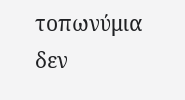τοπωνύμια δεν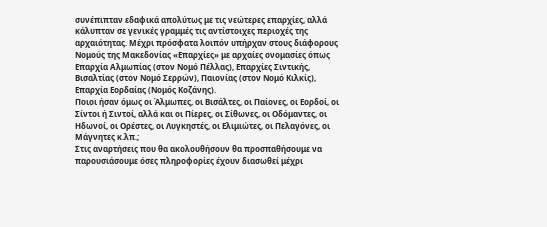συνέπιπταν εδαφικά απολύτως με τις νεώτερες επαρχίες, αλλά κάλυπταν σε γενικές γραμμές τις αντίστοιχες περιοχές της αρχαιότητας. Μέχρι πρόσφατα λοιπόν υπήρχαν στους διάφορους Νομούς της Μακεδονίας «Επαρχίες» με αρχαίες ονομασίες όπως Επαρχία Αλμωπίας (στον Νομό Πέλλας), Επαρχίες Σιντικής, Βισαλτίας (στον Νομό Σερρών), Παιονίας (στον Νομό Κιλκίς), Επαρχία Εορδαίας (Νομός Κοζάνης).
Ποιοι ήσαν όμως οι Άλμωπες, οι Βισάλτες, οι Παίονες, οι Εορδοί, οι Σίντοι ή Σιντοί, αλλά και οι Πίερες, οι Σίθωνες, οι Οδόμαντες, οι Ηδωνοί, οι Ορέστες, οι Λυγκηστές, οι Ελιμιώτες, οι Πελαγόνες, οι Μάγνητες κ.λπ.;
Στις αναρτήσεις που θα ακολουθήσουν θα προσπαθήσουμε να παρουσιάσουμε όσες πληροφορίες έχουν διασωθεί μέχρι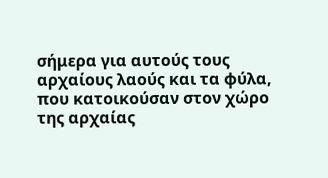σήμερα για αυτούς τους αρχαίους λαούς και τα φύλα, που κατοικούσαν στον χώρο της αρχαίας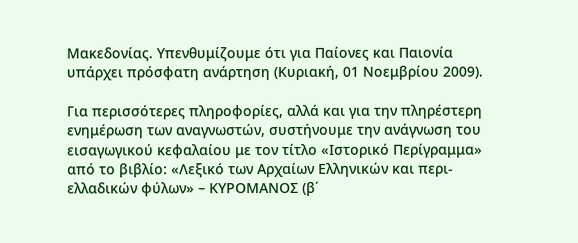Μακεδονίας. Υπενθυμίζουμε ότι για Παίονες και Παιονία υπάρχει πρόσφατη ανάρτηση (Κυριακή, 01 Νοεμβρίου 2009).

Για περισσότερες πληροφορίες, αλλά και για την πληρέστερη ενημέρωση των αναγνωστών, συστήνουμε την ανάγνωση του εισαγωγικού κεφαλαίου με τον τίτλο «Ιστορικό Περίγραμμα» από το βιβλίο: «Λεξικό των Αρχαίων Ελληνικών και περι-ελλαδικών φύλων» – ΚΥΡΟΜΑΝΟΣ (β΄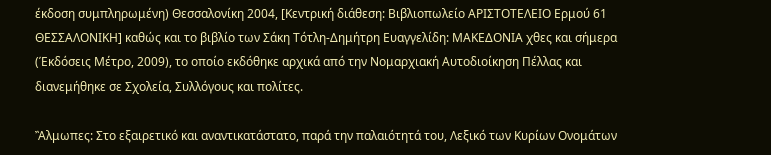έκδοση συμπληρωμένη) Θεσσαλονίκη 2004, [Κεντρική διάθεση: Βιβλιοπωλείο ΑΡΙΣΤΟΤΕΛΕΙΟ Ερμού 61 ΘΕΣΣΑΛΟΝΙΚΗ] καθώς και το βιβλίο των Σάκη Τότλη-Δημήτρη Ευαγγελίδη: ΜΑΚΕΔΟΝΙΑ χθες και σήμερα (Έκδόσεις Μέτρο, 2009), το οποίο εκδόθηκε αρχικά από την Νομαρχιακή Αυτοδιοίκηση Πέλλας και διανεμήθηκε σε Σχολεία, Συλλόγους και πολίτες.

Ἂλμωπες: Στο εξαιρετικό και αναντικατάστατο, παρά την παλαιότητά του, Λεξικό των Κυρίων Ονομάτων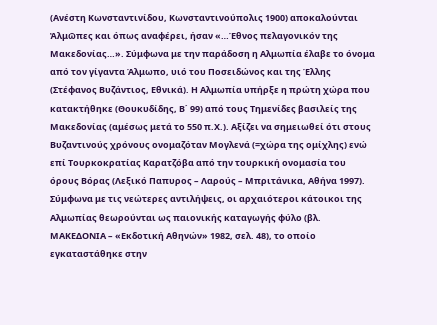(Ανέστη Κωνσταντινίδου, Κωνσταντινούπολις 1900) αποκαλούνται Ἀλμῶπες και όπως αναφέρει, ήσαν «…Έθνος πελαγονικόν της Μακεδονίας…». Σύμφωνα με την παράδοση η Αλμωπία έλαβε το όνομα από τον γίγαντα Άλμωπο, υιό του Ποσειδώνος και της Έλλης (Στέφανος Βυζάντιος, Εθνικά). Η Αλμωπία υπήρξε η πρώτη χώρα που κατακτήθηκε (Θουκυδίδης, Β΄ 99) από τους Τημενίδες βασιλείς της Μακεδονίας (αμέσως μετά το 550 π.Χ.). Αξίζει να σημειωθεί ότι στους Βυζαντινούς χρόνους ονομαζόταν Μογλενά (=χώρα της ομίχλης) ενώ επί Τουρκοκρατίας Καρατζόβα από την τουρκική ονομασία του όρους Βόρας (Λεξικό Παπυρος – Λαρούς – Μπριτάνικα, Αθήνα 1997).
Σύμφωνα με τις νεώτερες αντιλήψεις, οι αρχαιότεροι κάτοικοι της Αλμωπίας θεωρούνται ως παιονικής καταγωγής φύλο (βλ. ΜΑΚΕΔΟΝΙΑ – «Εκδοτική Αθηνών» 1982, σελ. 48), το οποίο εγκαταστάθηκε στην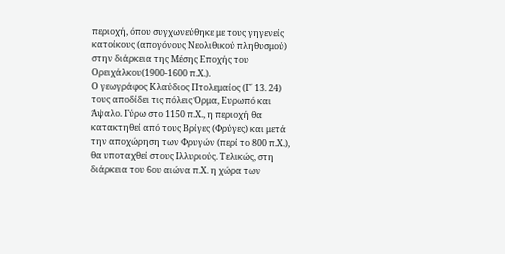περιοχή, όπου συγχωνεύθηκε με τους γηγενείς κατοίκους (απογόνους Νεολιθικού πληθυσμού) στην διάρκεια της Μέσης Εποχής του Ορειχάλκου(1900-1600 π.Χ.).
Ο γεωγράφος Κλαύδιος Πτολεμαίος (Γ΄ 13. 24) τους αποδίδει τις πόλεις Όρμα, Ευρωπό και Άψαλο. Γύρω στο 1150 π.Χ., η περιοχή θα κατακτηθεί από τους Βρίγες (Φρύγες) και μετά την αποχώρηση των Φρυγών (περί το 800 π.Χ.), θα υποταχθεί στους Ιλλυριούς. Τελικώς, στη διάρκεια του 6ου αιώνα π.Χ. η χώρα των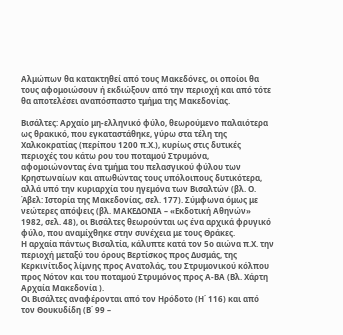Αλμώπων θα κατακτηθεί από τους Μακεδόνες, οι οποίοι θα τους αφομοιώσουν ή εκδιώξουν από την περιοχή και από τότε θα αποτελέσει αναπόσπαστο τμήμα της Μακεδονίας.

Βισάλτες: Αρχαίο μη-ελληνικό φύλο, θεωρούμενο παλαιότερα ως θρακικό, που εγκαταστάθηκε, γύρω στα τέλη της Χαλκοκρατίας (περίπου 1200 π.Χ.), κυρίως στις δυτικές περιοχές του κάτω ρου του ποταμού Στρυμόνα, αφομοιώνοντας ένα τμήμα του πελασγικού φύλου των Κρηστωναίων και απωθώντας τους υπόλοιπους δυτικότερα, αλλά υπό την κυριαρχία του ηγεμόνα των Βισαλτών (βλ. Ο. Άβελ: Ιστορία της Μακεδονίας, σελ. 177). Σύμφωνα όμως με νεώτερες απόψεις (βλ. ΜΑΚΕΔΟΝΙΑ – «Εκδοτική Αθηνών» 1982, σελ. 48), οι Βισάλτες θεωρούνται ως ένα αρχικά φρυγικό φύλο, που αναμίχθηκε στην συνέχεια με τους Θράκες.
Η αρχαία πάντως Βισαλτία, κάλυπτε κατά τον 5ο αιώνα π.Χ. την περιοχή μεταξύ του όρους Βερτίσκος προς Δυσμάς, της Κερκινίτιδος λίμνης προς Ανατολάς, του Στρυμονικού κόλπου προς Νότον και του ποταμού Στρυμόνος προς Α-ΒΑ (Βλ. Χάρτη Αρχαία Μακεδονία ).
Οι Βισάλτες αναφέρονται από τον Ηρόδοτο (Η΄ 116) και από τον Θουκυδίδη (Β΄ 99 –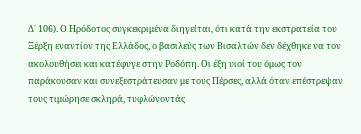Δ΄ 106). Ο Ηρόδοτος συγκεκριμένα διηγείται, ότι κατά την εκστρατεία του Ξέρξη εναντίον της Ελλάδος, ο βασιλεύς των Βισαλτών δεν δέχθηκε να τον ακολουθήσει και κατέφυγε στην Ροδόπη. Οι έξη υιοί του όμως τον παράκουσαν και συνεξεστράτευσαν με τους Πέρσες, αλλά όταν επέστρεψαν τους τιμώρησε σκληρά, τυφλώνοντάς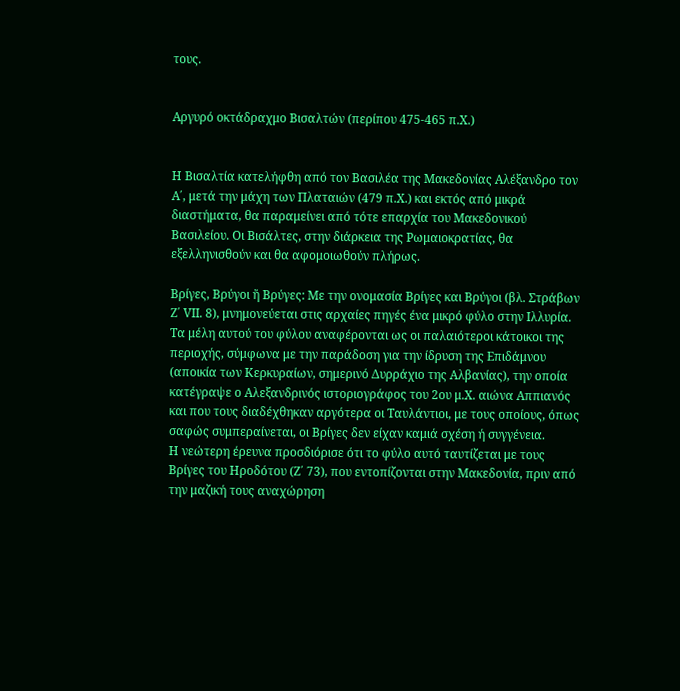τους.


Αργυρό οκτάδραχμο Βισαλτών (περίπου 475-465 π.Χ.)


Η Βισαλτία κατελήφθη από τον Βασιλέα της Μακεδονίας Αλέξανδρο τον Α΄, μετά την μάχη των Πλαταιών (479 π.Χ.) και εκτός από μικρά διαστήματα, θα παραμείνει από τότε επαρχία του Μακεδονικού Βασιλείου. Οι Βισάλτες, στην διάρκεια της Ρωμαιοκρατίας, θα εξελληνισθούν και θα αφομοιωθούν πλήρως.

Βρίγες, Βρύγοι ἤ Βρύγες: Με την ονομασία Βρίγες και Βρύγοι (βλ. Στράβων Ζ΄ VΙΙ. 8), μνημονεύεται στις αρχαίες πηγές ένα μικρό φύλο στην Ιλλυρία. Τα μέλη αυτού του φύλου αναφέρονται ως οι παλαιότεροι κάτοικοι της περιοχής, σύμφωνα με την παράδοση για την ίδρυση της Επιδάμνου (αποικία των Κερκυραίων, σημερινό Δυρράχιο της Αλβανίας), την οποία κατέγραψε ο Αλεξανδρινός ιστοριογράφος του 2ου μ.Χ. αιώνα Αππιανός και που τους διαδέχθηκαν αργότερα οι Ταυλάντιοι, με τους οποίους, όπως σαφώς συμπεραίνεται, οι Βρίγες δεν είχαν καμιά σχέση ή συγγένεια.
Η νεώτερη έρευνα προσδιόρισε ότι το φύλο αυτό ταυτίζεται με τους Βρίγες του Ηροδότου (Ζ΄ 73), που εντοπίζονται στην Μακεδονία, πριν από την μαζική τους αναχώρηση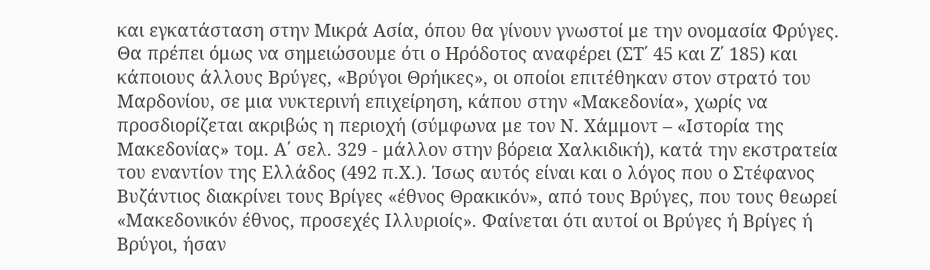και εγκατάσταση στην Μικρά Ασία, όπου θα γίνουν γνωστοί με την ονομασία Φρύγες. Θα πρέπει όμως να σημειώσουμε ότι ο Ηρόδοτος αναφέρει (ΣΤ΄ 45 και Ζ΄ 185) και κάποιους άλλους Βρύγες, «Βρύγοι Θρήικες», οι οποίοι επιτέθηκαν στον στρατό του Μαρδονίου, σε μια νυκτερινή επιχείρηση, κάπου στην «Μακεδονία», χωρίς να προσδιορίζεται ακριβώς η περιοχή (σύμφωνα με τον Ν. Χάμμοντ – «Ιστορία της Μακεδονίας» τομ. Α΄ σελ. 329 - μάλλον στην βόρεια Χαλκιδική), κατά την εκστρατεία του εναντίον της Ελλάδος (492 π.Χ.). Ίσως αυτός είναι και ο λόγος που ο Στέφανος Βυζάντιος διακρίνει τους Βρίγες «έθνος Θρακικόν», από τους Βρύγες, που τους θεωρεί «Μακεδονικόν έθνος, προσεχές Ιλλυριοίς». Φαίνεται ότι αυτοί οι Βρύγες ή Βρίγες ή Βρύγοι, ήσαν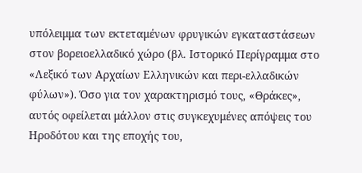υπόλειμμα των εκτεταμένων φρυγικών εγκαταστάσεων στον βορειοελλαδικό χώρο (βλ. Ιστορικό Περίγραμμα στο «Λεξικό των Αρχαίων Ελληνικών και περι-ελλαδικών φύλων»). Όσο για τον χαρακτηρισμό τους, «Θράκες», αυτός οφείλεται μάλλον στις συγκεχυμένες απόψεις του Ηροδότου και της εποχής του,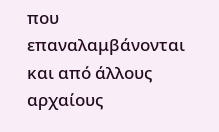που επαναλαμβάνονται και από άλλους αρχαίους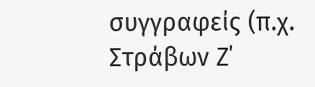συγγραφείς (π.χ. Στράβων Ζ΄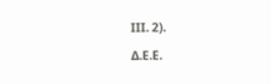ΙΙΙ. 2).

Δ.Ε.Ε.